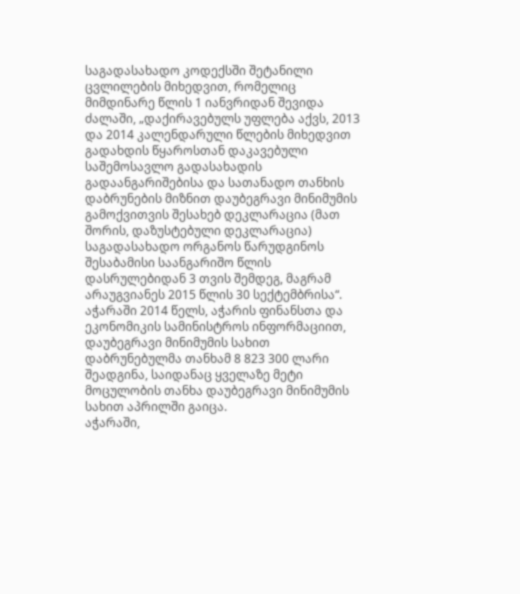საგადასახადო კოდექსში შეტანილი ცვლილების მიხედვით, რომელიც მიმდინარე წლის 1 იანვრიდან შევიდა ძალაში, „დაქირავებულს უფლება აქვს, 2013 და 2014 კალენდარული წლების მიხედვით გადახდის წყაროსთან დაკავებული საშემოსავლო გადასახადის გადაანგარიშებისა და სათანადო თანხის დაბრუნების მიზნით დაუბეგრავი მინიმუმის გამოქვითვის შესახებ დეკლარაცია (მათ შორის, დაზუსტებული დეკლარაცია) საგადასახადო ორგანოს წარუდგინოს შესაბამისი საანგარიშო წლის დასრულებიდან 3 თვის შემდეგ, მაგრამ არაუგვიანეს 2015 წლის 30 სექტემბრისა“.
აჭარაში 2014 წელს, აჭარის ფინანსთა და ეკონომიკის სამინისტროს ინფორმაციით, დაუბეგრავი მინიმუმის სახით დაბრუნებულმა თანხამ 8 823 300 ლარი შეადგინა, საიდანაც ყველაზე მეტი მოცულობის თანხა დაუბეგრავი მინიმუმის სახით აპრილში გაიცა.
აჭარაში,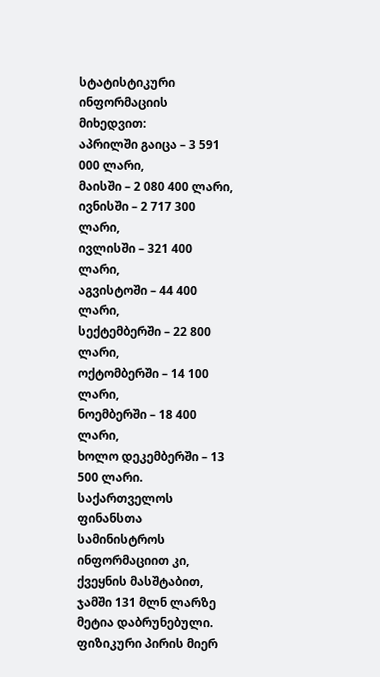სტატისტიკური ინფორმაციის მიხედვით:
აპრილში გაიცა – 3 591 000 ლარი,
მაისში – 2 080 400 ლარი,
ივნისში – 2 717 300 ლარი,
ივლისში – 321 400 ლარი,
აგვისტოში – 44 400 ლარი,
სექტემბერში – 22 800 ლარი,
ოქტომბერში – 14 100 ლარი,
ნოემბერში – 18 400 ლარი,
ხოლო დეკემბერში – 13 500 ლარი.
საქართველოს ფინანსთა სამინისტროს ინფორმაციით კი, ქვეყნის მასშტაბით, ჯამში 131 მლნ ლარზე მეტია დაბრუნებული.
ფიზიკური პირის მიერ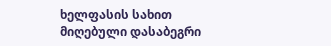ხელფასის სახით მიღებული დასაბეგრი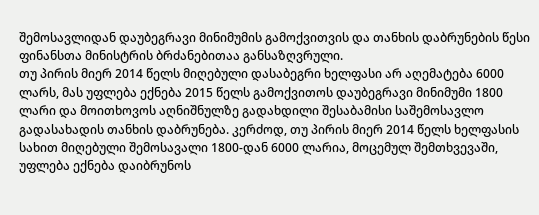შემოსავლიდან დაუბეგრავი მინიმუმის გამოქვითვის და თანხის დაბრუნების წესი ფინანსთა მინისტრის ბრძანებითაა განსაზღვრული.
თუ პირის მიერ 2014 წელს მიღებული დასაბეგრი ხელფასი არ აღემატება 6000 ლარს, მას უფლება ექნება 2015 წელს გამოქვითოს დაუბეგრავი მინიმუმი 1800 ლარი და მოითხოვოს აღნიშნულზე გადახდილი შესაბამისი საშემოსავლო გადასახადის თანხის დაბრუნება. კერძოდ, თუ პირის მიერ 2014 წელს ხელფასის სახით მიღებული შემოსავალი 1800-დან 6000 ლარია, მოცემულ შემთხვევაში, უფლება ექნება დაიბრუნოს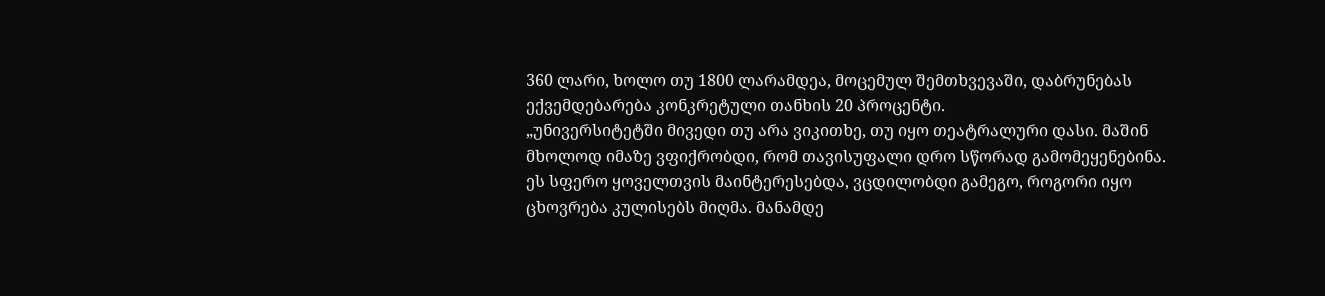360 ლარი, ხოლო თუ 1800 ლარამდეა, მოცემულ შემთხვევაში, დაბრუნებას ექვემდებარება კონკრეტული თანხის 20 პროცენტი.
„უნივერსიტეტში მივედი თუ არა ვიკითხე, თუ იყო თეატრალური დასი. მაშინ მხოლოდ იმაზე ვფიქრობდი, რომ თავისუფალი დრო სწორად გამომეყენებინა. ეს სფერო ყოველთვის მაინტერესებდა, ვცდილობდი გამეგო, როგორი იყო ცხოვრება კულისებს მიღმა. მანამდე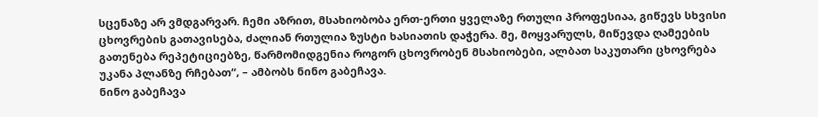სცენაზე არ ვმდგარვარ. ჩემი აზრით, მსახიობობა ერთ-ერთი ყველაზე რთული პროფესიაა, გიწევს სხვისი ცხოვრების გათავისება, ძალიან რთულია ზუსტი ხასიათის დაჭერა. მე, მოყვარულს, მიწევდა ღამეების გათენება რეპეტიციებზე, წარმომიდგენია როგორ ცხოვრობენ მსახიობები, ალბათ საკუთარი ცხოვრება უკანა პლანზე რჩებათ“, – ამბობს ნინო გაბეჩავა.
ნინო გაბეჩავა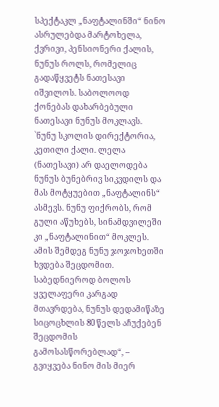სპექტაკლ „ნაფტალინში“ ნინო ასრულებდა მარტოხელა, ქვრივი, პენსიონერი ქალის, ნუნუს როლს, რომელიც გადაწყვეტს ნათესავი იშვილოს. საბოლოოდ ქონებას დახარბებული ნათესავი ნუნუს მოკლავს. `ნუნუ სკოლის დირექტორია, კეთილი ქალი. ლელა (ნათესავი) არ დაელოდება ნუნუს ბუნებრივ სიკვდილს და მას მოტყუებით „ნაფტალინს“ ასმევს. ნუნუ ფიქრობს, რომ გული აწუხებს, სინამდვილეში კი „ნაფტალინით“ მოკლეს. ამის შემდეგ ნუნუ ჯოჯოხეთში ხვდება შეცდომით. საბედნიეროდ ბოლოს ყველაფერი კარგად მთავრდება, ნუნუს დედამიწაზე სიცოცხლის 80 წელს აჩუქებენ შეცდომის გამოსასწორებლად“, – გვიყვება ნინო მის მიერ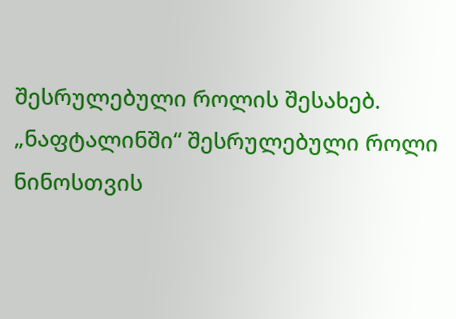შესრულებული როლის შესახებ.
„ნაფტალინში“ შესრულებული როლი ნინოსთვის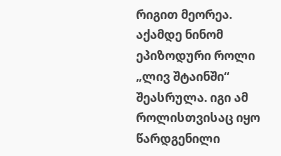რიგით მეორეა. აქამდე ნინომ ეპიზოდური როლი „ლივ შტაინში“ შეასრულა. იგი ამ როლისთვისაც იყო წარდგენილი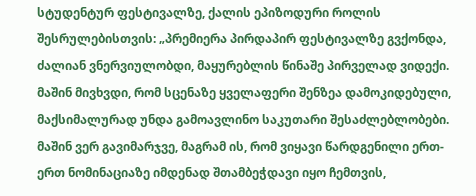სტუდენტურ ფესტივალზე, ქალის ეპიზოდური როლის შესრულებისთვის: „პრემიერა პირდაპირ ფესტივალზე გვქონდა, ძალიან ვნერვიულობდი, მაყურებლის წინაშე პირველად ვიდექი. მაშინ მივხვდი, რომ სცენაზე ყველაფერი შენზეა დამოკიდებული, მაქსიმალურად უნდა გამოავლინო საკუთარი შესაძლებლობები. მაშინ ვერ გავიმარჯვე, მაგრამ ის, რომ ვიყავი წარდგენილი ერთ-ერთ ნომინაციაზე იმდენად შთამბეჭდავი იყო ჩემთვის,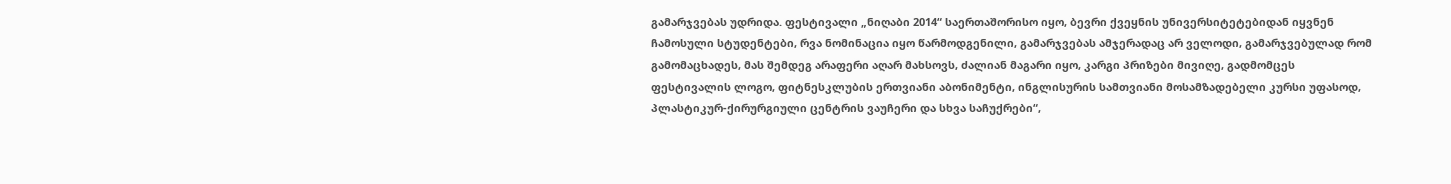გამარჯვებას უდრიდა. ფესტივალი „ნიღაბი 2014“ საერთაშორისო იყო, ბევრი ქვეყნის უნივერსიტეტებიდან იყვნენ ჩამოსული სტუდენტები, რვა ნომინაცია იყო წარმოდგენილი, გამარჯვებას ამჯერადაც არ ველოდი, გამარჯვებულად რომ გამომაცხადეს, მას შემდეგ არაფერი აღარ მახსოვს, ძალიან მაგარი იყო, კარგი პრიზები მივიღე, გადმომცეს ფესტივალის ლოგო, ფიტნესკლუბის ერთვიანი აბონიმენტი, ინგლისურის სამთვიანი მოსამზადებელი კურსი უფასოდ, პლასტიკურ-ქირურგიული ცენტრის ვაუჩერი და სხვა საჩუქრები“,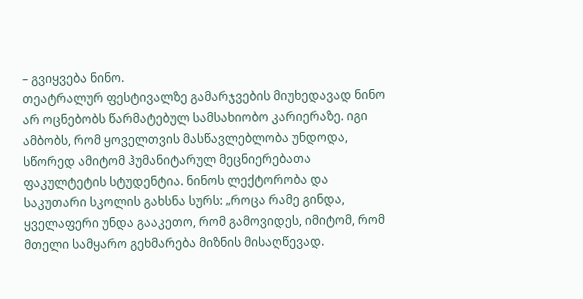– გვიყვება ნინო.
თეატრალურ ფესტივალზე გამარჯვების მიუხედავად ნინო არ ოცნებობს წარმატებულ სამსახიობო კარიერაზე. იგი ამბობს, რომ ყოველთვის მასწავლებლობა უნდოდა, სწორედ ამიტომ ჰუმანიტარულ მეცნიერებათა ფაკულტეტის სტუდენტია. ნინოს ლექტორობა და საკუთარი სკოლის გახსნა სურს: „როცა რამე გინდა, ყველაფერი უნდა გააკეთო, რომ გამოვიდეს, იმიტომ, რომ მთელი სამყარო გეხმარება მიზნის მისაღწევად.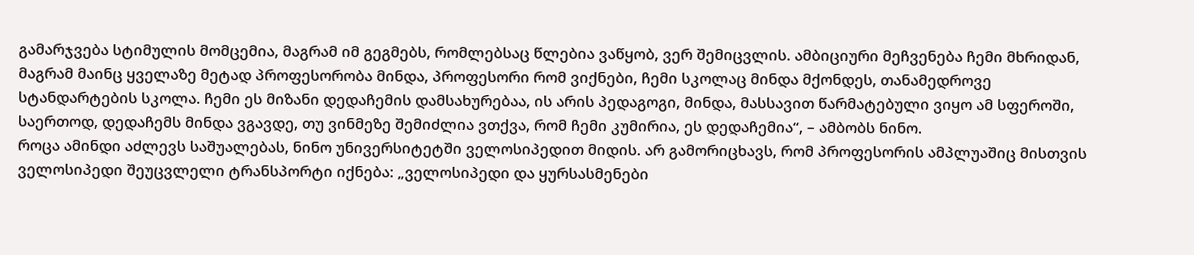გამარჯვება სტიმულის მომცემია, მაგრამ იმ გეგმებს, რომლებსაც წლებია ვაწყობ, ვერ შემიცვლის. ამბიციური მეჩვენება ჩემი მხრიდან, მაგრამ მაინც ყველაზე მეტად პროფესორობა მინდა, პროფესორი რომ ვიქნები, ჩემი სკოლაც მინდა მქონდეს, თანამედროვე სტანდარტების სკოლა. ჩემი ეს მიზანი დედაჩემის დამსახურებაა, ის არის პედაგოგი, მინდა, მასსავით წარმატებული ვიყო ამ სფეროში, საერთოდ, დედაჩემს მინდა ვგავდე, თუ ვინმეზე შემიძლია ვთქვა, რომ ჩემი კუმირია, ეს დედაჩემია“, – ამბობს ნინო.
როცა ამინდი აძლევს საშუალებას, ნინო უნივერსიტეტში ველოსიპედით მიდის. არ გამორიცხავს, რომ პროფესორის ამპლუაშიც მისთვის ველოსიპედი შეუცვლელი ტრანსპორტი იქნება: „ველოსიპედი და ყურსასმენები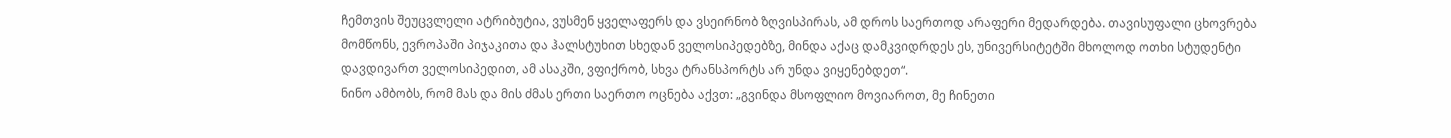ჩემთვის შეუცვლელი ატრიბუტია, ვუსმენ ყველაფერს და ვსეირნობ ზღვისპირას, ამ დროს საერთოდ არაფერი მედარდება. თავისუფალი ცხოვრება მომწონს, ევროპაში პიჯაკითა და ჰალსტუხით სხედან ველოსიპედებზე, მინდა აქაც დამკვიდრდეს ეს, უნივერსიტეტში მხოლოდ ოთხი სტუდენტი დავდივართ ველოსიპედით, ამ ასაკში, ვფიქრობ, სხვა ტრანსპორტს არ უნდა ვიყენებდეთ“.
ნინო ამბობს, რომ მას და მის ძმას ერთი საერთო ოცნება აქვთ: „გვინდა მსოფლიო მოვიაროთ, მე ჩინეთი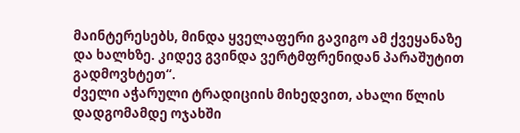მაინტერესებს, მინდა ყველაფერი გავიგო ამ ქვეყანაზე და ხალხზე. კიდევ გვინდა ვერტმფრენიდან პარაშუტით გადმოვხტეთ“.
ძველი აჭარული ტრადიციის მიხედვით, ახალი წლის დადგომამდე ოჯახში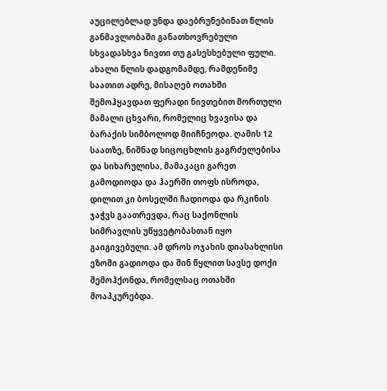აუცილებლად უნდა დაებრუნებინათ წლის განმავლობაში განათხოვრებული სხვადასხვა ნივთი თუ გასესხებული ფული. ახალი წლის დადგომამდე, რამდენიმე საათით ადრე, მისაღებ ოთახში შემოჰყავდათ ფერადი ნივთებით მორთული მამალი ცხვარი, რომელიც ხვავისა და ბარაქის სიმბოლოდ მიიჩნეოდა. ღამის 12 საათზე, ნიშნად სიცოცხლის გაგრძელებისა და სიხარულისა, მამაკაცი გარეთ გამოდიოდა და ჰაერში თოფს ისროდა, დილით კი ბოსელში ჩადიოდა და რკინის ჯაჭვს გაათრევდა, რაც საქონლის სიმრავლის უწყვეტობასთან იყო გაიგივებული. ამ დროს ოჯახის დიასახლისი ეზოში გადიოდა და შინ წყლით სავსე დოქი შემოჰქონდა, რომელსაც ოთახში მოაპკურებდა.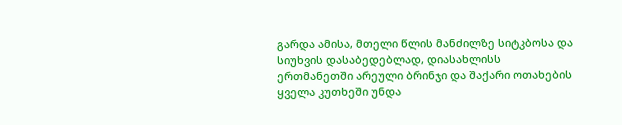გარდა ამისა, მთელი წლის მანძილზე სიტკბოსა და სიუხვის დასაბედებლად, დიასახლისს ერთმანეთში არეული ბრინჯი და შაქარი ოთახების ყველა კუთხეში უნდა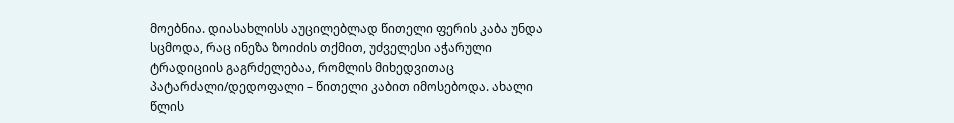მოებნია. დიასახლისს აუცილებლად წითელი ფერის კაბა უნდა სცმოდა, რაც ინეზა ზოიძის თქმით, უძველესი აჭარული ტრადიციის გაგრძელებაა, რომლის მიხედვითაც პატარძალი/დედოფალი – წითელი კაბით იმოსებოდა. ახალი წლის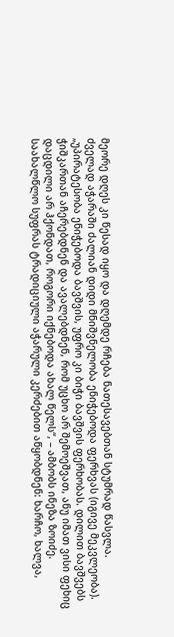მეორე დღეს კი წესად იყო და დღემდე რჩება ნათესავებთან სტუმრად წასვლა.
ძველად აჭარაში ძალიან დიდი მნიშვნელობა ენიჭებოდა ფერხვას (იგივე მეკვლეობა). „უპირატესობა ენიჭებოდა ბავშვის, უფრო კი ბიჭი ბავშვის ფერხობას. დილით ბავშვებს ჭიშკართან აჩერებდნენ და ავალებდნენ, რომ უცხო არ შემოეშვათ, ანუ იმათ ვისი ფეხიც დაცდილი არ ჰქონდათ, როგორი იქნებოდა ახალ წელს“, – ამბობს ინეზა ზოიძე.
საახალწლო სუფრას ტრადიციული აჭარული კერძებით აწყობდნენ: ხარჩო, ხალვა,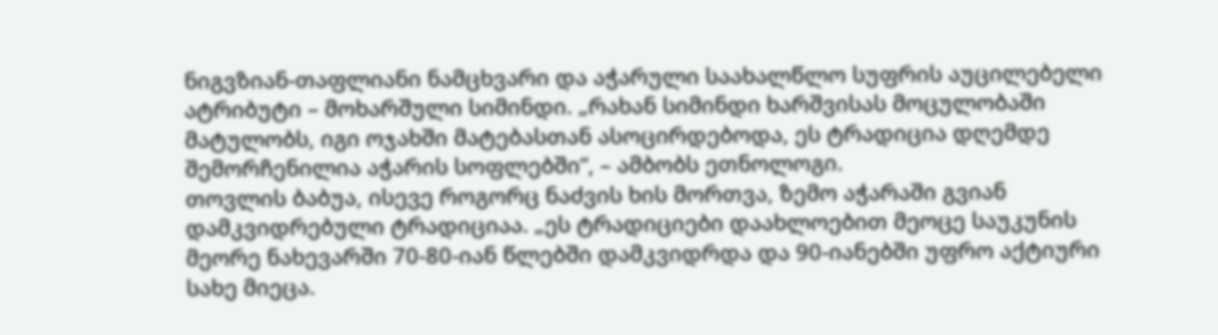ნიგვზიან-თაფლიანი ნამცხვარი და აჭარული საახალწლო სუფრის აუცილებელი ატრიბუტი – მოხარშული სიმინდი. „რახან სიმინდი ხარშვისას მოცულობაში მატულობს, იგი ოჯახში მატებასთან ასოცირდებოდა, ეს ტრადიცია დღემდე შემორჩენილია აჭარის სოფლებში“, – ამბობს ეთნოლოგი.
თოვლის ბაბუა, ისევე როგორც ნაძვის ხის მორთვა, ზემო აჭარაში გვიან დამკვიდრებული ტრადიციაა. „ეს ტრადიციები დაახლოებით მეოცე საუკუნის მეორე ნახევარში 70-80-იან წლებში დამკვიდრდა და 90-იანებში უფრო აქტიური სახე მიეცა.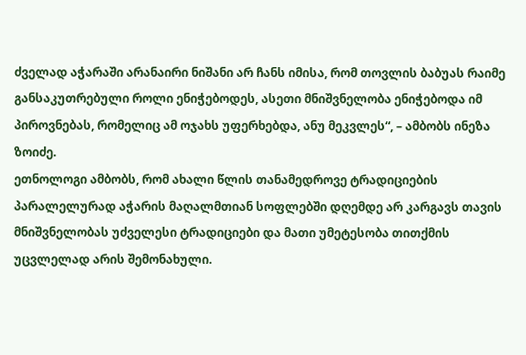ძველად აჭარაში არანაირი ნიშანი არ ჩანს იმისა, რომ თოვლის ბაბუას რაიმე განსაკუთრებული როლი ენიჭებოდეს, ასეთი მნიშვნელობა ენიჭებოდა იმ პიროვნებას, რომელიც ამ ოჯახს უფერხებდა, ანუ მეკვლეს“, – ამბობს ინეზა ზოიძე.
ეთნოლოგი ამბობს, რომ ახალი წლის თანამედროვე ტრადიციების პარალელურად აჭარის მაღალმთიან სოფლებში დღემდე არ კარგავს თავის მნიშვნელობას უძველესი ტრადიციები და მათი უმეტესობა თითქმის უცვლელად არის შემონახული.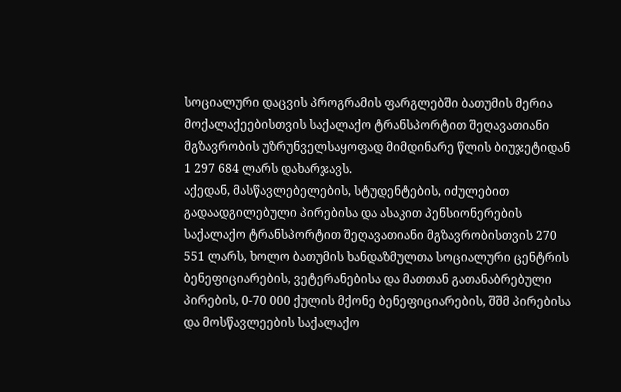სოციალური დაცვის პროგრამის ფარგლებში ბათუმის მერია მოქალაქეებისთვის საქალაქო ტრანსპორტით შეღავათიანი მგზავრობის უზრუნველსაყოფად მიმდინარე წლის ბიუჯეტიდან 1 297 684 ლარს დახარჯავს.
აქედან, მასწავლებელების, სტუდენტების, იძულებით გადაადგილებული პირებისა და ასაკით პენსიონერების საქალაქო ტრანსპორტით შეღავათიანი მგზავრობისთვის 270 551 ლარს, ხოლო ბათუმის ხანდაზმულთა სოციალური ცენტრის ბენეფიციარების, ვეტერანებისა და მათთან გათანაბრებული პირების, 0-70 000 ქულის მქონე ბენეფიციარების, შშმ პირებისა და მოსწავლეების საქალაქო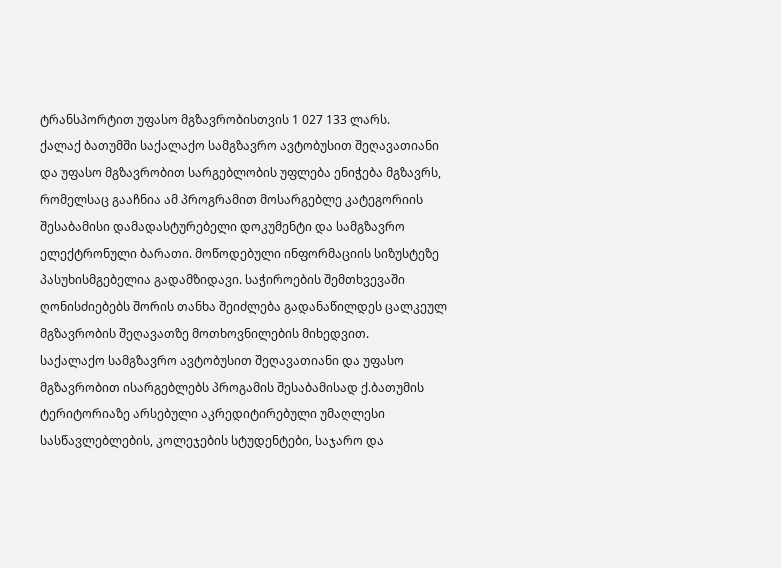ტრანსპორტით უფასო მგზავრობისთვის 1 027 133 ლარს.
ქალაქ ბათუმში საქალაქო სამგზავრო ავტობუსით შეღავათიანი და უფასო მგზავრობით სარგებლობის უფლება ენიჭება მგზავრს, რომელსაც გააჩნია ამ პროგრამით მოსარგებლე კატეგორიის შესაბამისი დამადასტურებელი დოკუმენტი და სამგზავრო ელექტრონული ბარათი. მოწოდებული ინფორმაციის სიზუსტეზე პასუხისმგებელია გადამზიდავი. საჭიროების შემთხვევაში ღონისძიებებს შორის თანხა შეიძლება გადანაწილდეს ცალკეულ მგზავრობის შეღავათზე მოთხოვნილების მიხედვით.
საქალაქო სამგზავრო ავტობუსით შეღავათიანი და უფასო მგზავრობით ისარგებლებს პროგამის შესაბამისად ქ.ბათუმის ტერიტორიაზე არსებული აკრედიტირებული უმაღლესი სასწავლებლების, კოლეჯების სტუდენტები, საჯარო და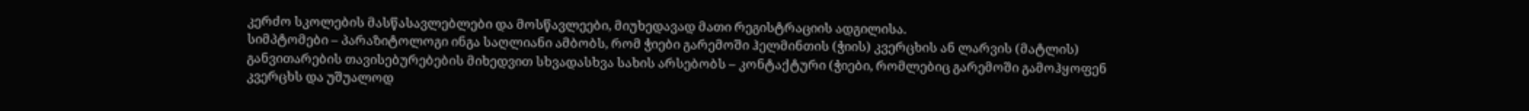კერძო სკოლების მასწასავლებლები და მოსწავლეები, მიუხედავად მათი რეგისტრაციის ადგილისა.
სიმპტომები – პარაზიტოლოგი ინგა საღლიანი ამბობს, რომ ჭიები გარემოში ჰელმინთის (ჭიის) კვერცხის ან ლარვის (მატლის) განვითარების თავისებურებების მიხედვით სხვადასხვა სახის არსებობს – კონტაქტური (ჭიები, რომლებიც გარემოში გამოჰყოფენ კვერცხს და უშუალოდ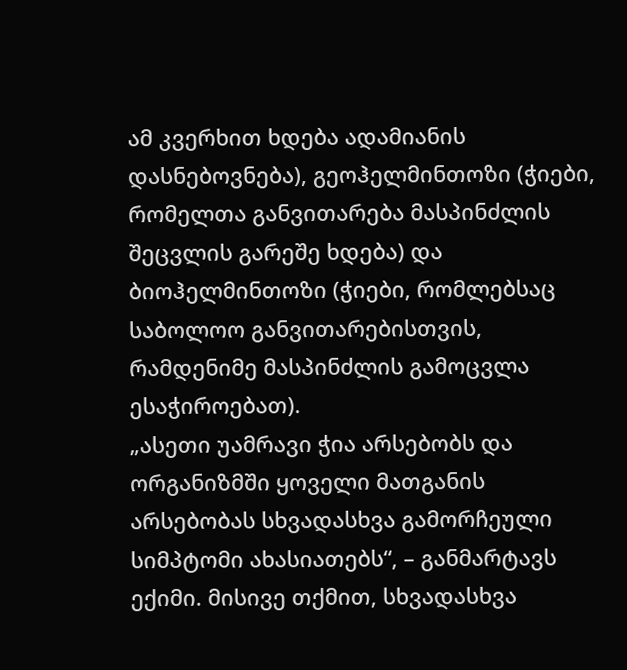ამ კვერხით ხდება ადამიანის დასნებოვნება), გეოჰელმინთოზი (ჭიები, რომელთა განვითარება მასპინძლის შეცვლის გარეშე ხდება) და ბიოჰელმინთოზი (ჭიები, რომლებსაც საბოლოო განვითარებისთვის, რამდენიმე მასპინძლის გამოცვლა ესაჭიროებათ).
„ასეთი უამრავი ჭია არსებობს და ორგანიზმში ყოველი მათგანის არსებობას სხვადასხვა გამორჩეული სიმპტომი ახასიათებს“, – განმარტავს ექიმი. მისივე თქმით, სხვადასხვა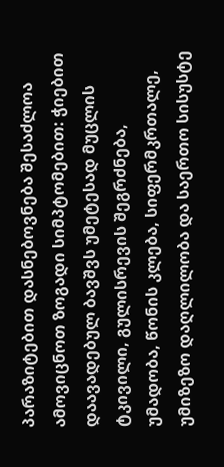პარაზიტებით დასნებოვნება შესაძლოა ამოვიცნოთ ზოგადი სიმპტომებით: ჭიებით დაავადებულ ბავშვს უმეტესად მუცლის ტკივილი, გულისრევის შეგრძნება, უმადობა, წონის კლება, სიფერმკრთალე, უმიზეზო დაღლილობა და საერთო სისუსტე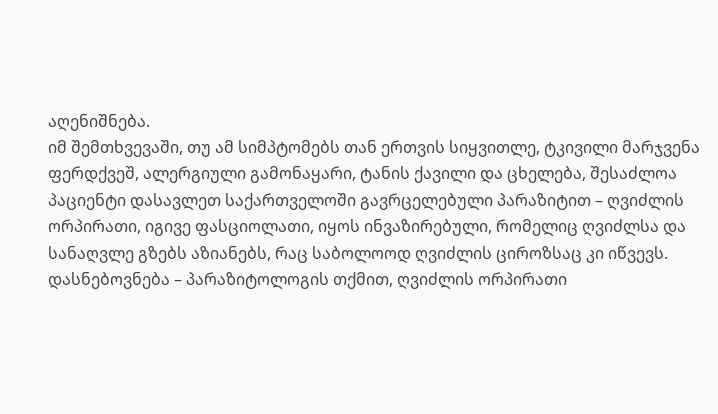აღენიშნება.
იმ შემთხვევაში, თუ ამ სიმპტომებს თან ერთვის სიყვითლე, ტკივილი მარჯვენა ფერდქვეშ, ალერგიული გამონაყარი, ტანის ქავილი და ცხელება, შესაძლოა პაციენტი დასავლეთ საქართველოში გავრცელებული პარაზიტით – ღვიძლის ორპირათი, იგივე ფასციოლათი, იყოს ინვაზირებული, რომელიც ღვიძლსა და სანაღვლე გზებს აზიანებს, რაც საბოლოოდ ღვიძლის ციროზსაც კი იწვევს.
დასნებოვნება – პარაზიტოლოგის თქმით, ღვიძლის ორპირათი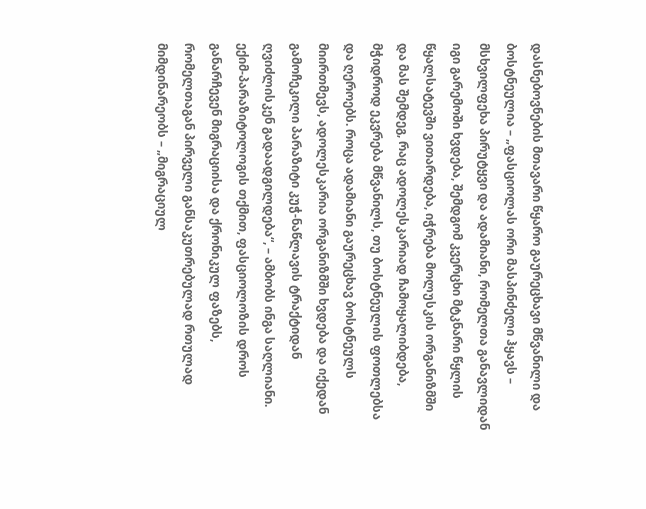დასნებოვნების მთავარი წყარო გაურეცხავი მწვანილი და ბოსტნეულია – „ფასციოლას ორი მასპინძელი ჰყავს – მსხვილფეხა პირუტყვი და ადამიანი, რომელთა განავლიდან იგი გარემოში ხვდება, შემდგომ კვერცხი მტკნარი წყლის წყალსატევში ვითარდება, იჭრება მოლუსკის ორგანიზმში და მას შემდეგ, რაც ადოლესკარიად ჩამოყალიბდება, მჭიდროდ ეკვრება მწვანილს, თუ ბოსტნეულის ფოთლებსა და ღეროებს. როცა ადამიანი გაურეცხავ ბოსტნეულს მიირთმევს, ადოლესკარია ორგანიზმში ხვდება და იქედან გამოჩეკილი პარაზიტი კუჭ-ნაწლავის ტრაქტიდან ღვიძლისკენ გადაადგილდება“, – ამბობს ინგა საღლიანი.
ექიმ-პარაზიტოლოგის თქმით, ფასციოლოზის დროს განარჩევენ მიგრაციისა და ქრონიკულ ფაზებს, რომელთაგან პირველი განსაკუთრებულად რთულად მიმდინარეობს – „მიგრაციულ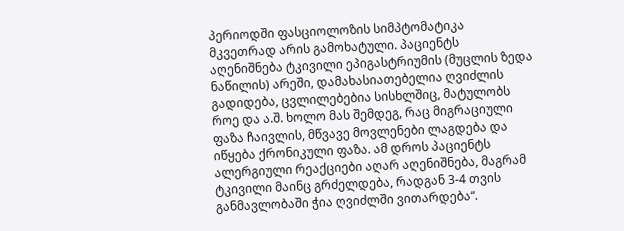პერიოდში ფასციოლოზის სიმპტომატიკა მკვეთრად არის გამოხატული. პაციენტს აღენიშნება ტკივილი ეპიგასტრიუმის (მუცლის ზედა ნაწილის) არეში, დამახასიათებელია ღვიძლის გადიდება, ცვლილებებია სისხლშიც, მატულობს როე და ა.შ. ხოლო მას შემდეგ, რაც მიგრაციული ფაზა ჩაივლის, მწვავე მოვლენები ლაგდება და იწყება ქრონიკული ფაზა. ამ დროს პაციენტს ალერგიული რეაქციები აღარ აღენიშნება, მაგრამ ტკივილი მაინც გრძელდება, რადგან 3-4 თვის განმავლობაში ჭია ღვიძლში ვითარდება“.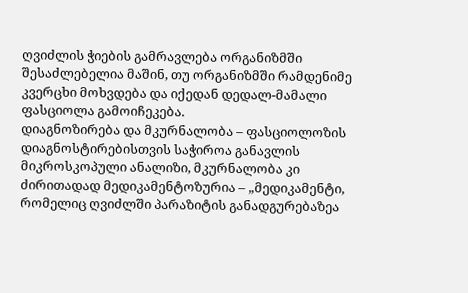ღვიძლის ჭიების გამრავლება ორგანიზმში შესაძლებელია მაშინ, თუ ორგანიზმში რამდენიმე კვერცხი მოხვდება და იქედან დედალ-მამალი ფასციოლა გამოიჩეკება.
დიაგნოზირება და მკურნალობა – ფასციოლოზის დიაგნოსტირებისთვის საჭიროა განავლის მიკროსკოპული ანალიზი, მკურნალობა კი ძირითადად მედიკამენტოზურია – „მედიკამენტი, რომელიც ღვიძლში პარაზიტის განადგურებაზეა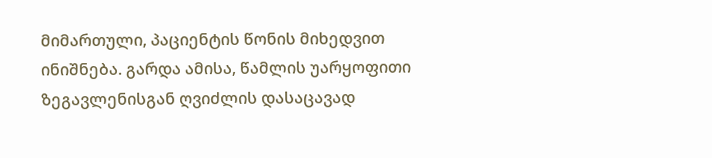მიმართული, პაციენტის წონის მიხედვით ინიშნება. გარდა ამისა, წამლის უარყოფითი ზეგავლენისგან ღვიძლის დასაცავად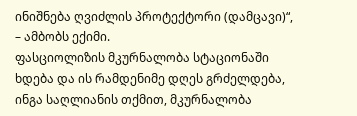ინიშნება ღვიძლის პროტექტორი (დამცავი)“, – ამბობს ექიმი.
ფასციოლიზის მკურნალობა სტაციონაში ხდება და ის რამდენიმე დღეს გრძელდება, ინგა საღლიანის თქმით, მკურნალობა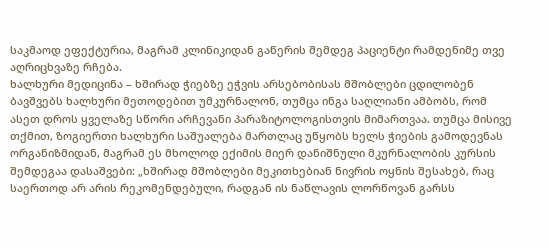საკმაოდ ეფექტურია, მაგრამ კლინიკიდან გაწერის შემდეგ პაციენტი რამდენიმე თვე აღრიცხვაზე რჩება.
ხალხური მედიცინა – ხშირად ჭიებზე ეჭვის არსებობისას მშობლები ცდილობენ ბავშვებს ხალხური მეთოდებით უმკურნალონ, თუმცა ინგა საღლიანი ამბობს, რომ ასეთ დროს ყველაზე სწორი არჩევანი პარაზიტოლოგისთვის მიმართვაა. თუმცა მისივე თქმით, ზოგიერთი ხალხური საშუალება მართლაც უწყობს ხელს ჭიების გამოდევნას ორგანიზმიდან, მაგრამ ეს მხოლოდ ექიმის მიერ დანიშნული მკურნალობის კურსის შემდეგაა დასაშვები: „ხშირად მშობლები მეკითხებიან ნივრის ოყნის შესახებ, რაც საერთოდ არ არის რეკომენდებული, რადგან ის ნაწლავის ლორწოვან გარსს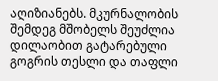აღიზიანებს. მკურნალობის შემდეგ მშობელს შეუძლია დილაობით გატარებული გოგრის თესლი და თაფლი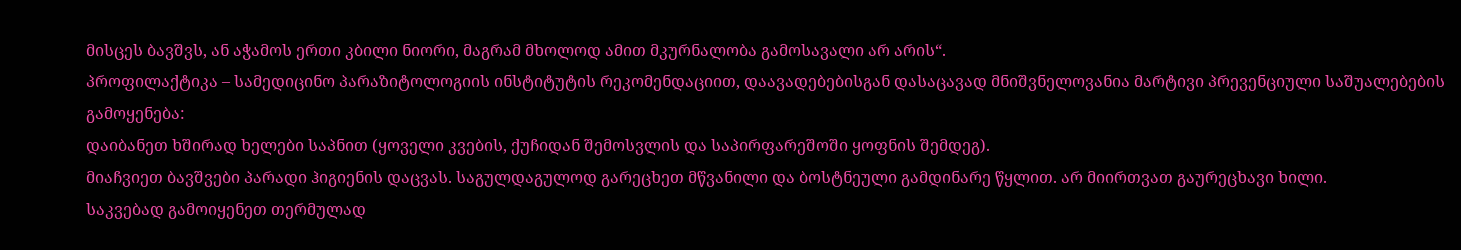მისცეს ბავშვს, ან აჭამოს ერთი კბილი ნიორი, მაგრამ მხოლოდ ამით მკურნალობა გამოსავალი არ არის“.
პროფილაქტიკა – სამედიცინო პარაზიტოლოგიის ინსტიტუტის რეკომენდაციით, დაავადებებისგან დასაცავად მნიშვნელოვანია მარტივი პრევენციული საშუალებების გამოყენება:
დაიბანეთ ხშირად ხელები საპნით (ყოველი კვების, ქუჩიდან შემოსვლის და საპირფარეშოში ყოფნის შემდეგ).
მიაჩვიეთ ბავშვები პარადი ჰიგიენის დაცვას. საგულდაგულოდ გარეცხეთ მწვანილი და ბოსტნეული გამდინარე წყლით. არ მიირთვათ გაურეცხავი ხილი.
საკვებად გამოიყენეთ თერმულად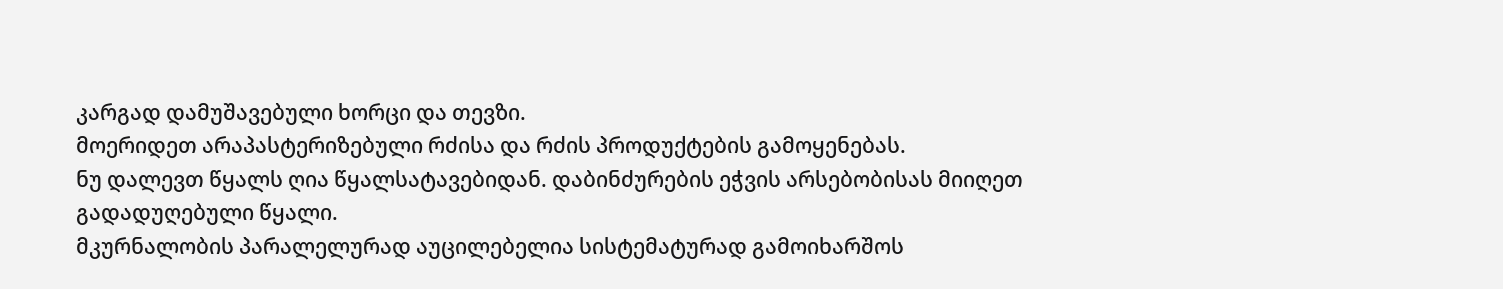კარგად დამუშავებული ხორცი და თევზი.
მოერიდეთ არაპასტერიზებული რძისა და რძის პროდუქტების გამოყენებას.
ნუ დალევთ წყალს ღია წყალსატავებიდან. დაბინძურების ეჭვის არსებობისას მიიღეთ გადადუღებული წყალი.
მკურნალობის პარალელურად აუცილებელია სისტემატურად გამოიხარშოს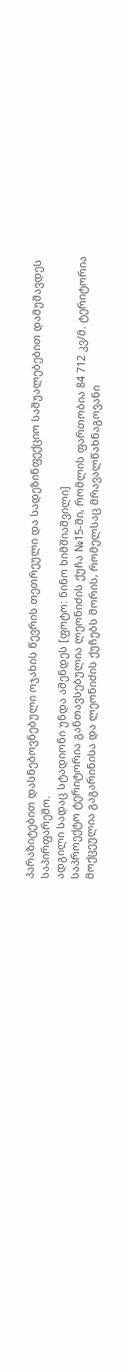პარაზიტებით დასნებოვნებული ოჯახის წევრის თეთრეული და სადეზინფექციო საშუალებებით დამუშავდეს საპირფარეშო.
ადგილი სადაც სტადიონი უნდა აშენდეს [ფოტო: ნინო ხიმშიაშვილი]
საპროექტო ტერიტორია განთავსებულია ლეონიძის ქუჩა №15-ში, რომლის ფართობია 84 712 კვ/მ. ტერიტორია მოქცეულია გაგარინისა და ლეონიძის ქუჩებს შორის, რომელსაც მრავალწახნაგოვანი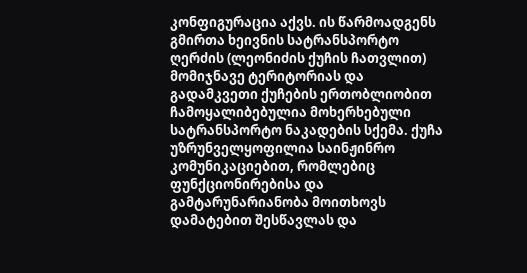კონფიგურაცია აქვს. ის წარმოადგენს გმირთა ხეივნის სატრანსპორტო ღერძის (ლეონიძის ქუჩის ჩათვლით) მომიჯნავე ტერიტორიას და გადამკვეთი ქუჩების ერთობლიობით ჩამოყალიბებულია მოხერხებული სატრანსპორტო ნაკადების სქემა. ქუჩა უზრუნველყოფილია საინჟინრო კომუნიკაციებით, რომლებიც ფუნქციონირებისა და გამტარუნარიანობა მოითხოვს დამატებით შესწავლას და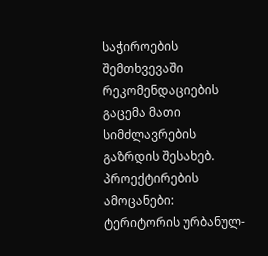საჭიროების შემთხვევაში რეკომენდაციების გაცემა მათი სიმძლავრების გაზრდის შესახებ.
პროექტირების ამოცანები: ტერიტორის ურბანულ-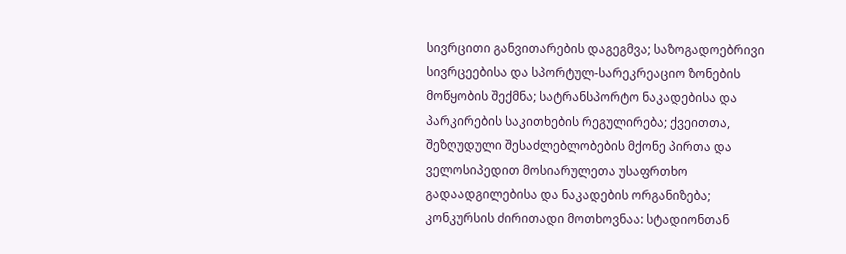სივრცითი განვითარების დაგეგმვა; საზოგადოებრივი სივრცეებისა და სპორტულ-სარეკრეაციო ზონების მოწყობის შექმნა; სატრანსპორტო ნაკადებისა და პარკირების საკითხების რეგულირება; ქვეითთა, შეზღუდული შესაძლებლობების მქონე პირთა და ველოსიპედით მოსიარულეთა უსაფრთხო გადაადგილებისა და ნაკადების ორგანიზება;
კონკურსის ძირითადი მოთხოვნაა: სტადიონთან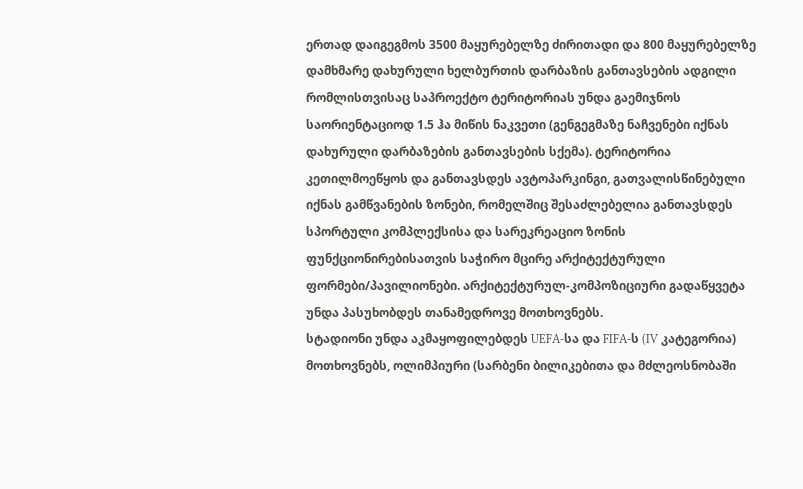ერთად დაიგეგმოს 3500 მაყურებელზე ძირითადი და 800 მაყურებელზე დამხმარე დახურული ხელბურთის დარბაზის განთავსების ადგილი რომლისთვისაც საპროექტო ტერიტორიას უნდა გაემიჯნოს საორიენტაციოდ 1.5 ჰა მიწის ნაკვეთი (გენგეგმაზე ნაჩვენები იქნას დახურული დარბაზების განთავსების სქემა). ტერიტორია კეთილმოეწყოს და განთავსდეს ავტოპარკინგი, გათვალისწინებული იქნას გამწვანების ზონები, რომელშიც შესაძლებელია განთავსდეს სპორტული კომპლექსისა და სარეკრეაციო ზონის ფუნქციონირებისათვის საჭირო მცირე არქიტექტურული ფორმები/პავილიონები. არქიტექტურულ-კომპოზიციური გადაწყვეტა უნდა პასუხობდეს თანამედროვე მოთხოვნებს.
სტადიონი უნდა აკმაყოფილებდეს UEFA-სა და FIFA-ს (IV კატეგორია) მოთხოვნებს, ოლიმპიური (სარბენი ბილიკებითა და მძლეოსნობაში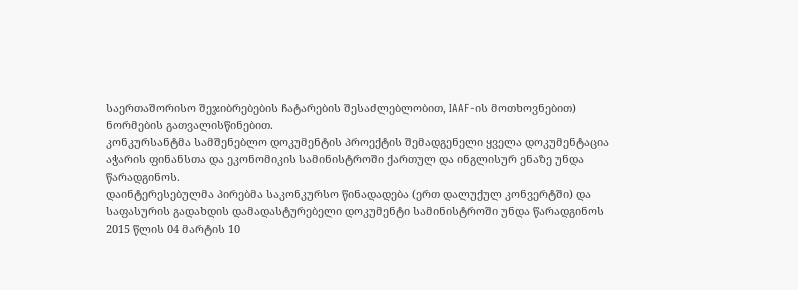საერთაშორისო შეჯიბრებების ჩატარების შესაძლებლობით, IAAF-ის მოთხოვნებით) ნორმების გათვალისწინებით.
კონკურსანტმა სამშენებლო დოკუმენტის პროექტის შემადგენელი ყველა დოკუმენტაცია აჭარის ფინანსთა და ეკონომიკის სამინისტროში ქართულ და ინგლისურ ენაზე უნდა წარადგინოს.
დაინტერესებულმა პირებმა საკონკურსო წინადადება (ერთ დალუქულ კონვერტში) და საფასურის გადახდის დამადასტურებელი დოკუმენტი სამინისტროში უნდა წარადგინოს 2015 წლის 04 მარტის 10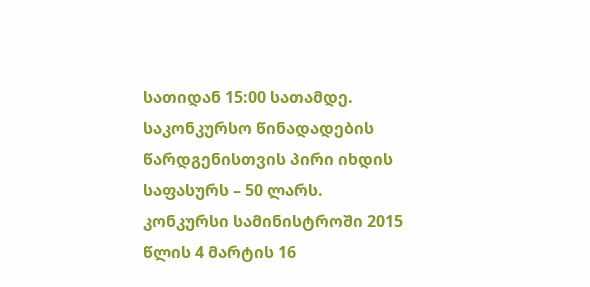სათიდან 15:00 სათამდე. საკონკურსო წინადადების წარდგენისთვის პირი იხდის საფასურს – 50 ლარს.
კონკურსი სამინისტროში 2015 წლის 4 მარტის 16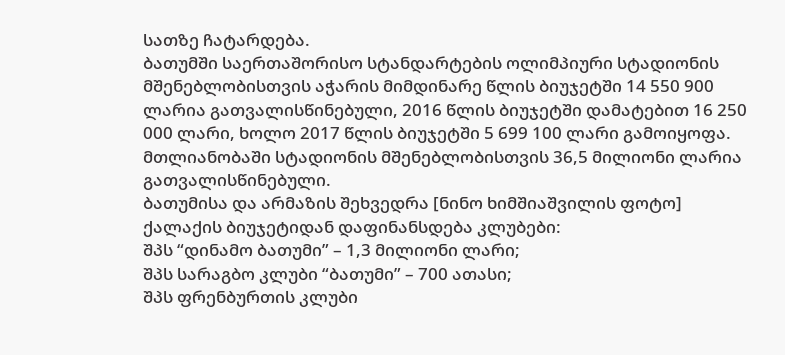სათზე ჩატარდება.
ბათუმში საერთაშორისო სტანდარტების ოლიმპიური სტადიონის მშენებლობისთვის აჭარის მიმდინარე წლის ბიუჯეტში 14 550 900 ლარია გათვალისწინებული, 2016 წლის ბიუჯეტში დამატებით 16 250 000 ლარი, ხოლო 2017 წლის ბიუჯეტში 5 699 100 ლარი გამოიყოფა. მთლიანობაში სტადიონის მშენებლობისთვის 36,5 მილიონი ლარია გათვალისწინებული.
ბათუმისა და არმაზის შეხვედრა [ნინო ხიმშიაშვილის ფოტო]
ქალაქის ბიუჯეტიდან დაფინანსდება კლუბები:
შპს “დინამო ბათუმი” – 1,3 მილიონი ლარი;
შპს სარაგბო კლუბი “ბათუმი” – 700 ათასი;
შპს ფრენბურთის კლუბი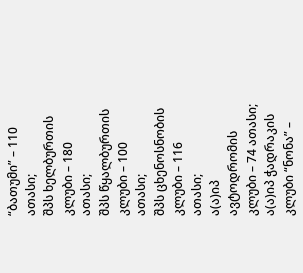“ბათუმი” – 110 ათასი;
შპს ხელბურთის კლუბი – 180 ათასი;
შპს წყალბურთის კლუბი – 100 ათასი;
შპს ცხენოსნობის კლუბი – 116 ათასი;
ა(ა)იპ ავტოდრომის კლუბი – 74 ათასი;
ა(ა)იპ ჭადრაკის კლუბი “ნონა” –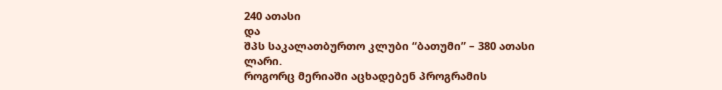240 ათასი
და
შპს საკალათბურთო კლუბი “ბათუმი” – 380 ათასი ლარი.
როგორც მერიაში აცხადებენ პროგრამის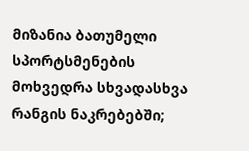მიზანია ბათუმელი სპორტსმენების მოხვედრა სხვადასხვა რანგის ნაკრებებში;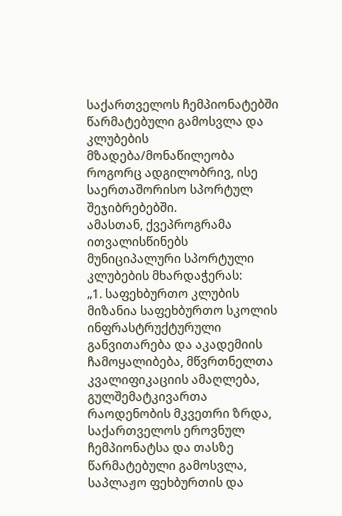საქართველოს ჩემპიონატებში წარმატებული გამოსვლა და კლუბების მზადება/მონაწილეობა როგორც ადგილობრივ, ისე საერთაშორისო სპორტულ შეჯიბრებებში.
ამასთან, ქვეპროგრამა ითვალისწინებს მუნიციპალური სპორტული კლუბების მხარდაჭერას:
„1. საფეხბურთო კლუბის მიზანია საფეხბურთო სკოლის ინფრასტრუქტურული განვითარება და აკადემიის ჩამოყალიბება, მწვრთნელთა კვალიფიკაციის ამაღლება, გულშემატკივართა რაოდენობის მკვეთრი ზრდა, საქართველოს ეროვნულ ჩემპიონატსა და თასზე წარმატებული გამოსვლა, საპლაჟო ფეხბურთის და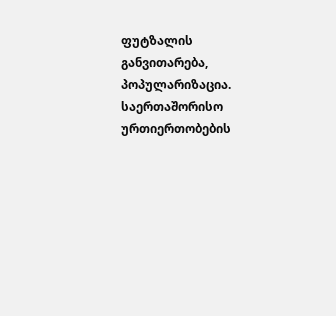ფუტზალის განვითარება, პოპულარიზაცია. საერთაშორისო ურთიერთობების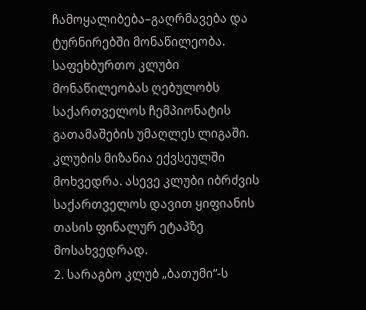ჩამოყალიბება–გაღრმავება და ტურნირებში მონაწილეობა. საფეხბურთო კლუბი მონაწილეობას ღებულობს საქართველოს ჩემპიონატის გათამაშების უმაღლეს ლიგაში. კლუბის მიზანია ექვსეულში მოხვედრა. ასევე კლუბი იბრძვის საქართველოს დავით ყიფიანის თასის ფინალურ ეტაპზე მოსახვედრად.
2. სარაგბო კლუბ „ბათუმი“-ს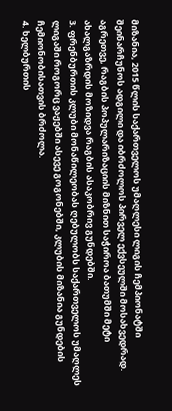მიზანია, 2015 წლის საქართველოს უმაღლესი ლიგის ჩემპიონატში შეინარჩუნოს ადგილი და იბრძოლოს პირველ ექვსეულში მოსახვედრად. აგრეთვე, რაგბის პოპულარიზაციის მიზნით საჭიროა ბათუმში მეტი ახალგაზრდის მოზიდვა რაგბის ასაკობრივ გუნდებში.
3. ფრენბურთის კლუბი მონაწილეობას ღებულობს საქართველოს უმაღლეს ლიგაში როგორც ვაჟებში ასევე გოგონებში, კლუბის მიზანია გუნდების ჩემიონობისათვის ბრძოლა.
4. ხელბურთის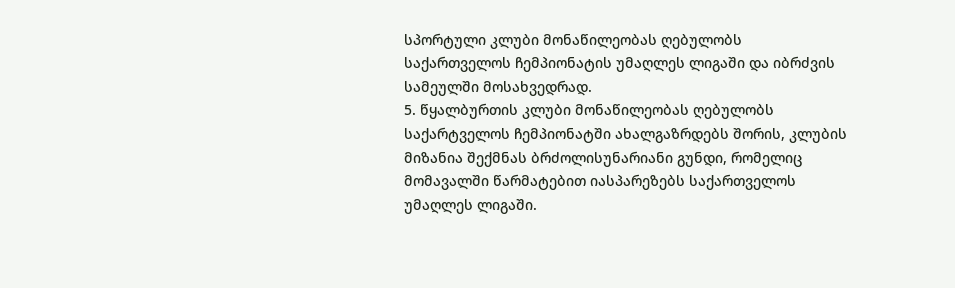სპორტული კლუბი მონაწილეობას ღებულობს საქართველოს ჩემპიონატის უმაღლეს ლიგაში და იბრძვის სამეულში მოსახვედრად.
5. წყალბურთის კლუბი მონაწილეობას ღებულობს საქარტველოს ჩემპიონატში ახალგაზრდებს შორის, კლუბის მიზანია შექმნას ბრძოლისუნარიანი გუნდი, რომელიც მომავალში წარმატებით იასპარეზებს საქართველოს უმაღლეს ლიგაში.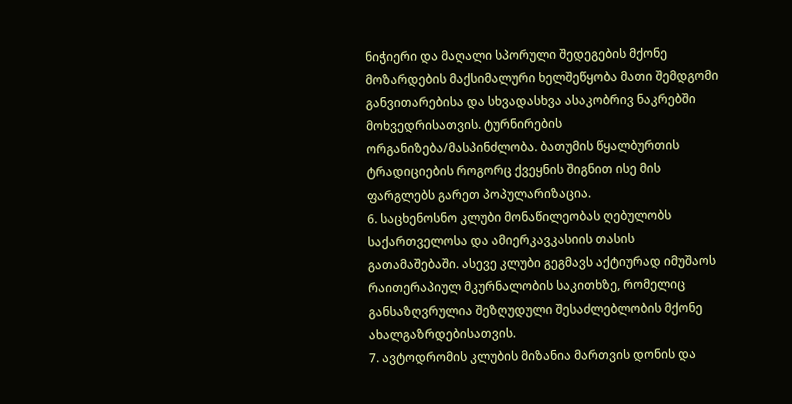ნიჭიერი და მაღალი სპორული შედეგების მქონე მოზარდების მაქსიმალური ხელშეწყობა მათი შემდგომი განვითარებისა და სხვადასხვა ასაკობრივ ნაკრებში მოხვედრისათვის. ტურნირების ორგანიზება/მასპინძლობა. ბათუმის წყალბურთის ტრადიციების როგორც ქვეყნის შიგნით ისე მის ფარგლებს გარეთ პოპულარიზაცია.
6. საცხენოსნო კლუბი მონაწილეობას ღებულობს საქართველოსა და ამიერკავკასიის თასის გათამაშებაში. ასევე კლუბი გეგმავს აქტიურად იმუშაოს რაითერაპიულ მკურნალობის საკითხზე, რომელიც განსაზღვრულია შეზღუდული შესაძლებლობის მქონე ახალგაზრდებისათვის.
7. ავტოდრომის კლუბის მიზანია მართვის დონის და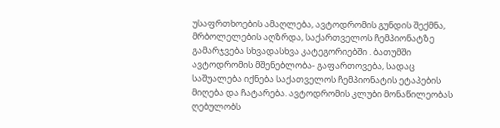უსაფრთხოების ამაღლება, ავტოდრომის გუნდის შექმნა, მრბოლელების აღზრდა, საქართველოს ჩემპიონატზე გამარჯვება სხვადასხვა კატეგორიებში . ბათუმში ავტოდრომის მშენებლობა- გაფართოვება, სადაც საშუალება იქნება საქათველოს ჩემპიონატის ეტაპების მიღება და ჩატარება. ავტოდრომის კლუბი მონაწილეობას ღებულობს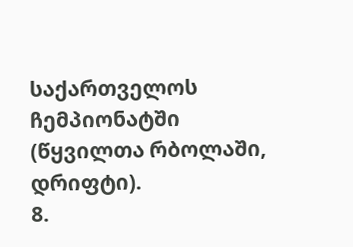საქართველოს ჩემპიონატში (წყვილთა რბოლაში, დრიფტი).
8.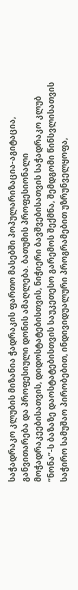საჭადრაკო კლუბის მიზანია ჭადრაკის ფართო მასებში პოპულარიზაცია-აგიტაცია, განვითარება და პროფესიული დონის ამაღლება. ბათუმის პროფესიონალი მოჭადრაკეებისათვის, დიდოსტატებისთვის, ნიჭიერი ბავშვებისათვის საჭადრაკო კლუბ “ნონა”-ს ბაზაზე დაოსტატებისთვის საუკეთესო გარემოს შექმნა, შემდგომი წინსვლისათვის საჭირო სამუშაო პირობებით, ინდივიდუალური პროგრამებით უზრუნველყოფა,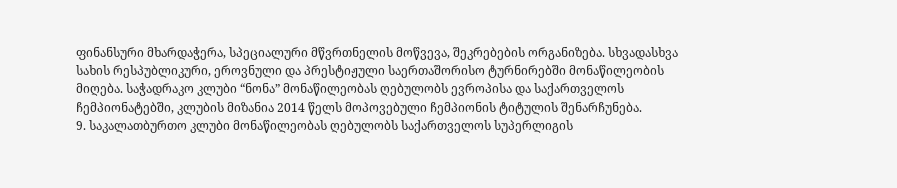ფინანსური მხარდაჭერა, სპეციალური მწვრთნელის მოწვევა, შეკრებების ორგანიზება. სხვადასხვა სახის რესპუბლიკური, ეროვნული და პრესტიჟული საერთაშორისო ტურნირებში მონაწილეობის მიღება. საჭადრაკო კლუბი “ნონა” მონაწილეობას ღებულობს ევროპისა და საქართველოს ჩემპიონატებში, კლუბის მიზანია 2014 წელს მოპოვებული ჩემპიონის ტიტულის შენარჩუნება.
9. საკალათბურთო კლუბი მონაწილეობას ღებულობს საქართველოს სუპერლიგის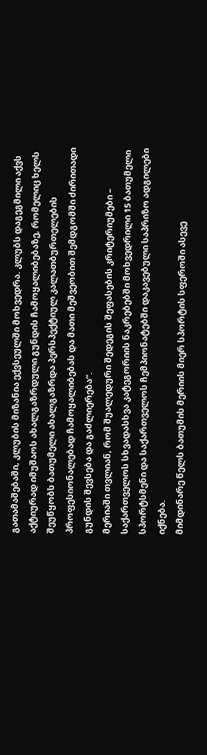გათამაშებაში, კლუბის მიზანია ექვსეულში მოხვედრა. კლუბს დაგეგმილი აქვს აქტიურად იმუშაოს ახალგაზრდული გუნდის ჩამოყალიბებაზე, რომელიც ხელს შეუწყობს ბათუმელი ახალგაზრდა პერსპექტიულ კალათბურთელების პროფესიონალებად ჩამოყალიბებას და მათი მეშვეობით შემდგომში ძირითადი გუნდის შევსება და გაძლიერება“.
მერიაში თვლიან, რომ შუალედური შედეგის შეფასების კრიტერიუმები – საქართველოს სხვადასხვა კატეგორიის ნაკრებებში მოხვედრილი 15 ბათუმელი სპორტსმენი და საქართველოს ჩემპიონატებში დაკავებული საპრიზო ადგილები იქნება.
მიმდინარე წელს ბათუმის მერიის მიერ სპორტის სფეროში ასევე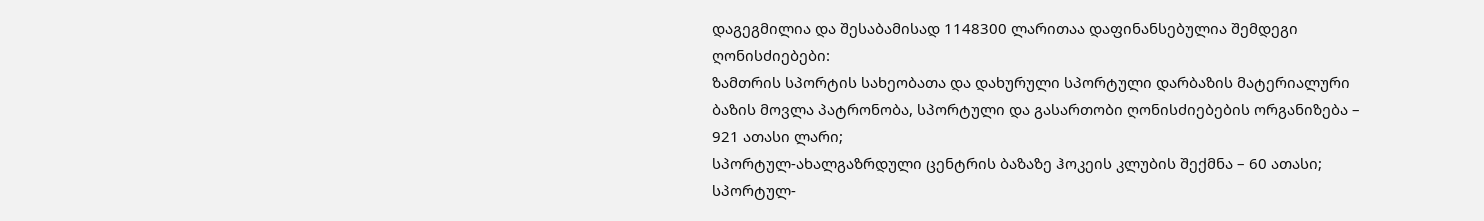დაგეგმილია და შესაბამისად 1148300 ლარითაა დაფინანსებულია შემდეგი ღონისძიებები:
ზამთრის სპორტის სახეობათა და დახურული სპორტული დარბაზის მატერიალური ბაზის მოვლა პატრონობა, სპორტული და გასართობი ღონისძიებების ორგანიზება – 921 ათასი ლარი;
სპორტულ-ახალგაზრდული ცენტრის ბაზაზე ჰოკეის კლუბის შექმნა – 60 ათასი;
სპორტულ-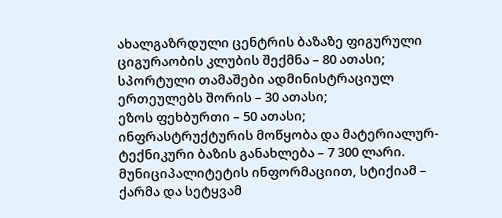ახალგაზრდული ცენტრის ბაზაზე ფიგურული ციგურაობის კლუბის შექმნა – 80 ათასი;
სპორტული თამაშები ადმინისტრაციულ ერთეულებს შორის – 30 ათასი;
ეზოს ფეხბურთი – 50 ათასი;
ინფრასტრუქტურის მოწყობა და მატერიალურ-ტექნიკური ბაზის განახლება – 7 300 ლარი.
მუნიციპალიტეტის ინფორმაციით, სტიქიამ – ქარმა და სეტყვამ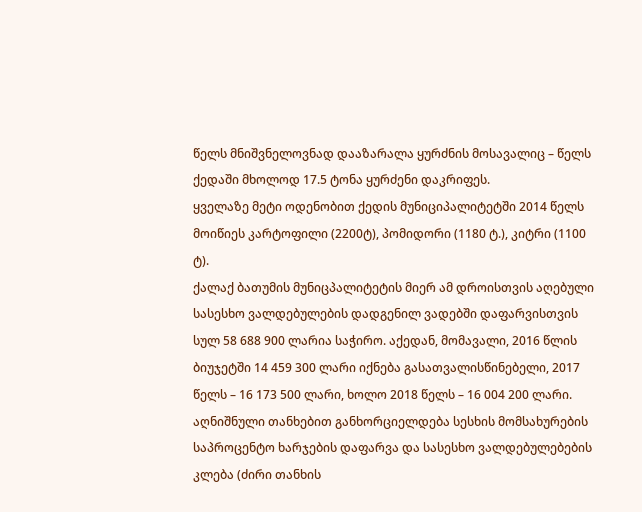წელს მნიშვნელოვნად დააზარალა ყურძნის მოსავალიც – წელს ქედაში მხოლოდ 17.5 ტონა ყურძენი დაკრიფეს.
ყველაზე მეტი ოდენობით ქედის მუნიციპალიტეტში 2014 წელს მოიწიეს კარტოფილი (2200ტ), პომიდორი (1180 ტ.), კიტრი (1100 ტ).
ქალაქ ბათუმის მუნიცპალიტეტის მიერ ამ დროისთვის აღებული სასესხო ვალდებულების დადგენილ ვადებში დაფარვისთვის სულ 58 688 900 ლარია საჭირო. აქედან, მომავალი, 2016 წლის ბიუჯეტში 14 459 300 ლარი იქნება გასათვალისწინებელი, 2017 წელს – 16 173 500 ლარი, ხოლო 2018 წელს – 16 004 200 ლარი.
აღნიშნული თანხებით განხორციელდება სესხის მომსახურების საპროცენტო ხარჯების დაფარვა და სასესხო ვალდებულებების კლება (ძირი თანხის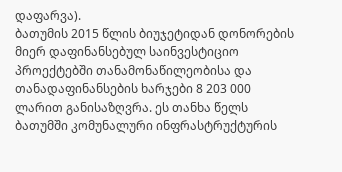დაფარვა).
ბათუმის 2015 წლის ბიუჯეტიდან დონორების მიერ დაფინანსებულ საინვესტიციო პროექტებში თანამონაწილეობისა და თანადაფინანსების ხარჯები 8 203 000 ლარით განისაზღვრა. ეს თანხა წელს ბათუმში კომუნალური ინფრასტრუქტურის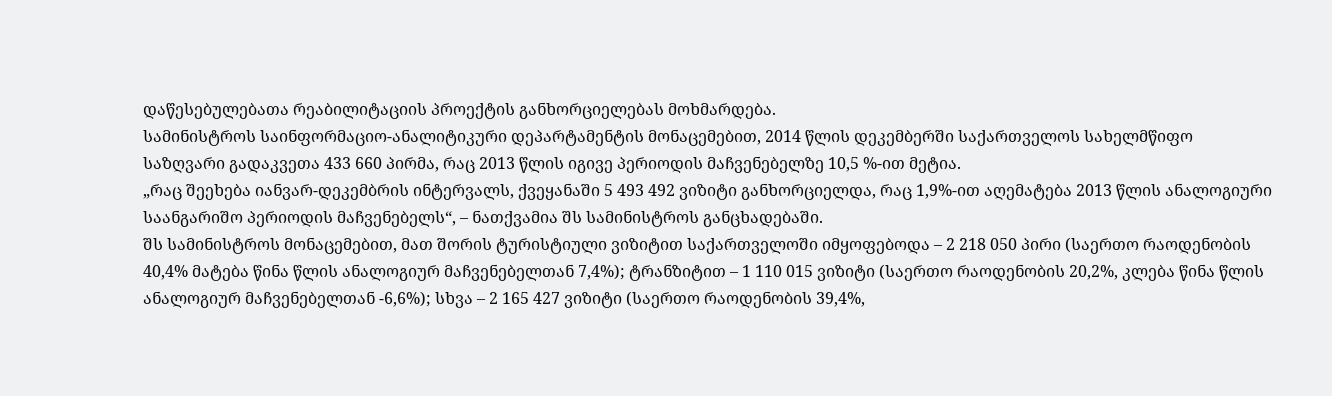დაწესებულებათა რეაბილიტაციის პროექტის განხორციელებას მოხმარდება.
სამინისტროს საინფორმაციო-ანალიტიკური დეპარტამენტის მონაცემებით, 2014 წლის დეკემბერში საქართველოს სახელმწიფო საზღვარი გადაკვეთა 433 660 პირმა, რაც 2013 წლის იგივე პერიოდის მაჩვენებელზე 10,5 %-ით მეტია.
„რაც შეეხება იანვარ-დეკემბრის ინტერვალს, ქვეყანაში 5 493 492 ვიზიტი განხორციელდა, რაც 1,9%-ით აღემატება 2013 წლის ანალოგიური საანგარიშო პერიოდის მაჩვენებელს“, – ნათქვამია შს სამინისტროს განცხადებაში.
შს სამინისტროს მონაცემებით, მათ შორის ტურისტიული ვიზიტით საქართველოში იმყოფებოდა – 2 218 050 პირი (საერთო რაოდენობის 40,4% მატება წინა წლის ანალოგიურ მაჩვენებელთან 7,4%); ტრანზიტით – 1 110 015 ვიზიტი (საერთო რაოდენობის 20,2%, კლება წინა წლის ანალოგიურ მაჩვენებელთან -6,6%); სხვა – 2 165 427 ვიზიტი (საერთო რაოდენობის 39,4%,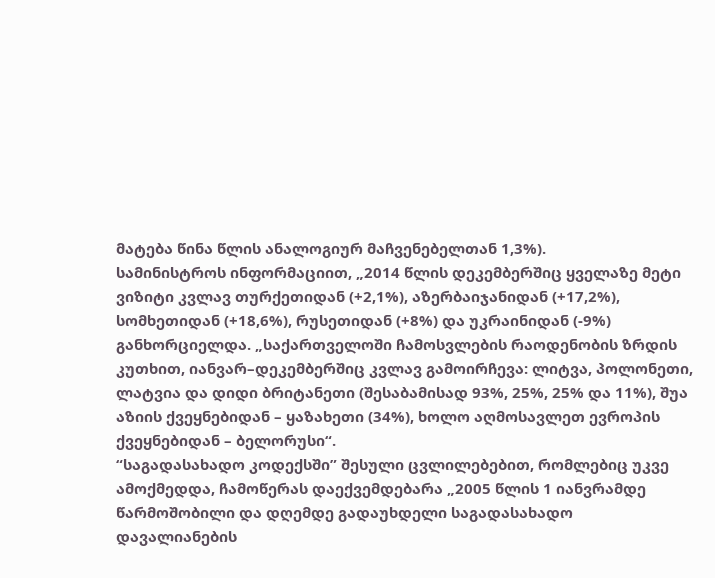მატება წინა წლის ანალოგიურ მაჩვენებელთან 1,3%).
სამინისტროს ინფორმაციით, „2014 წლის დეკემბერშიც ყველაზე მეტი ვიზიტი კვლავ თურქეთიდან (+2,1%), აზერბაიჯანიდან (+17,2%), სომხეთიდან (+18,6%), რუსეთიდან (+8%) და უკრაინიდან (-9%) განხორციელდა. „საქართველოში ჩამოსვლების რაოდენობის ზრდის კუთხით, იანვარ–დეკემბერშიც კვლავ გამოირჩევა: ლიტვა, პოლონეთი, ლატვია და დიდი ბრიტანეთი (შესაბამისად 93%, 25%, 25% და 11%), შუა აზიის ქვეყნებიდან – ყაზახეთი (34%), ხოლო აღმოსავლეთ ევროპის ქვეყნებიდან – ბელორუსი“.
“საგადასახადო კოდექსში” შესული ცვლილებებით, რომლებიც უკვე ამოქმედდა, ჩამოწერას დაექვემდებარა „2005 წლის 1 იანვრამდე წარმოშობილი და დღემდე გადაუხდელი საგადასახადო დავალიანების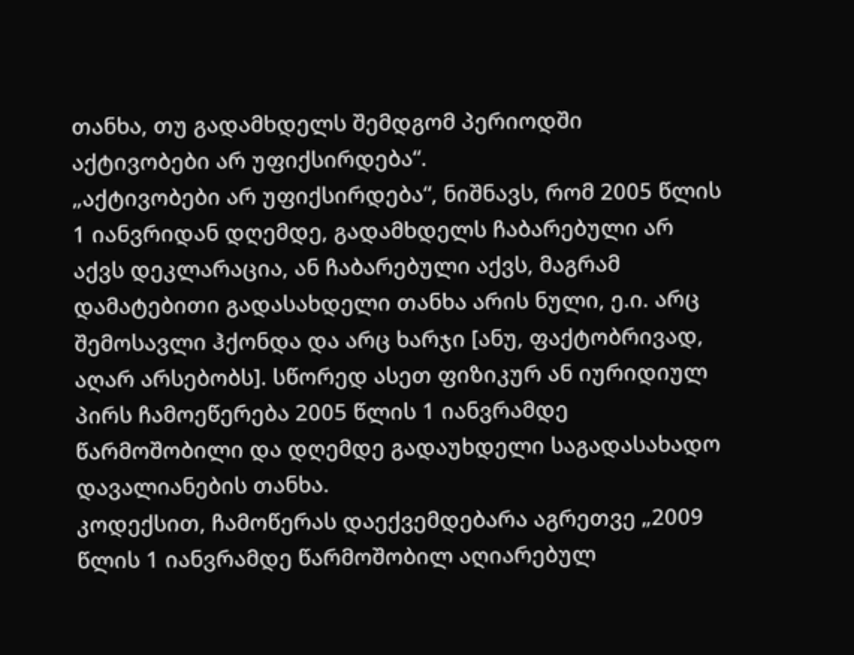თანხა, თუ გადამხდელს შემდგომ პერიოდში აქტივობები არ უფიქსირდება“.
„აქტივობები არ უფიქსირდება“, ნიშნავს, რომ 2005 წლის 1 იანვრიდან დღემდე, გადამხდელს ჩაბარებული არ აქვს დეკლარაცია, ან ჩაბარებული აქვს, მაგრამ დამატებითი გადასახდელი თანხა არის ნული, ე.ი. არც შემოსავლი ჰქონდა და არც ხარჯი [ანუ, ფაქტობრივად, აღარ არსებობს]. სწორედ ასეთ ფიზიკურ ან იურიდიულ პირს ჩამოეწერება 2005 წლის 1 იანვრამდე წარმოშობილი და დღემდე გადაუხდელი საგადასახადო დავალიანების თანხა.
კოდექსით, ჩამოწერას დაექვემდებარა აგრეთვე „2009 წლის 1 იანვრამდე წარმოშობილ აღიარებულ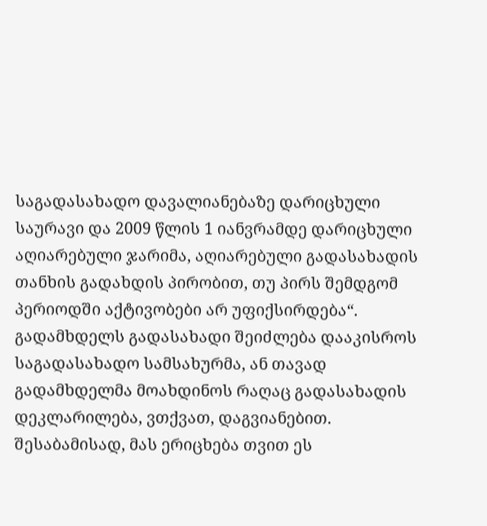საგადასახადო დავალიანებაზე დარიცხული საურავი და 2009 წლის 1 იანვრამდე დარიცხული აღიარებული ჯარიმა, აღიარებული გადასახადის თანხის გადახდის პირობით, თუ პირს შემდგომ პერიოდში აქტივობები არ უფიქსირდება“.
გადამხდელს გადასახადი შეიძლება დააკისროს საგადასახადო სამსახურმა, ან თავად გადამხდელმა მოახდინოს რაღაც გადასახადის დეკლარილება, ვთქვათ, დაგვიანებით. შესაბამისად, მას ერიცხება თვით ეს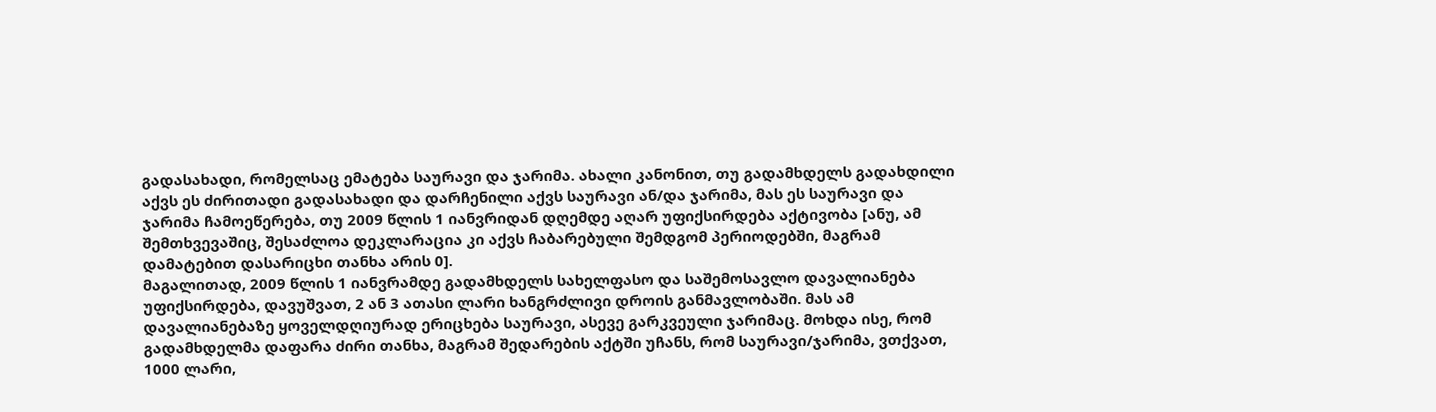გადასახადი, რომელსაც ემატება საურავი და ჯარიმა. ახალი კანონით, თუ გადამხდელს გადახდილი აქვს ეს ძირითადი გადასახადი და დარჩენილი აქვს საურავი ან/და ჯარიმა, მას ეს საურავი და ჯარიმა ჩამოეწერება, თუ 2009 წლის 1 იანვრიდან დღემდე აღარ უფიქსირდება აქტივობა [ანუ, ამ შემთხვევაშიც, შესაძლოა დეკლარაცია კი აქვს ჩაბარებული შემდგომ პერიოდებში, მაგრამ დამატებით დასარიცხი თანხა არის 0].
მაგალითად, 2009 წლის 1 იანვრამდე გადამხდელს სახელფასო და საშემოსავლო დავალიანება უფიქსირდება, დავუშვათ, 2 ან 3 ათასი ლარი ხანგრძლივი დროის განმავლობაში. მას ამ დავალიანებაზე ყოველდღიურად ერიცხება საურავი, ასევე გარკვეული ჯარიმაც. მოხდა ისე, რომ გადამხდელმა დაფარა ძირი თანხა, მაგრამ შედარების აქტში უჩანს, რომ საურავი/ჯარიმა, ვთქვათ, 1000 ლარი,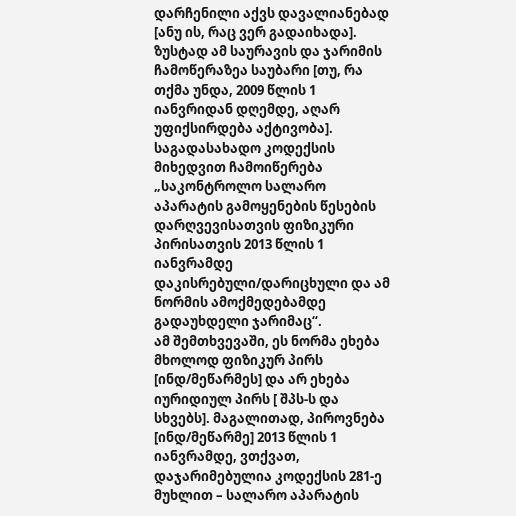დარჩენილი აქვს დავალიანებად [ანუ ის, რაც ვერ გადაიხადა]. ზუსტად ამ საურავის და ჯარიმის ჩამოწერაზეა საუბარი [თუ, რა თქმა უნდა, 2009 წლის 1 იანვრიდან დღემდე, აღარ უფიქსირდება აქტივობა].
საგადასახადო კოდექსის მიხედვით ჩამოიწერება „საკონტროლო სალარო აპარატის გამოყენების წესების დარღვევისათვის ფიზიკური პირისათვის 2013 წლის 1 იანვრამდე დაკისრებული/დარიცხული და ამ ნორმის ამოქმედებამდე გადაუხდელი ჯარიმაც“.
ამ შემთხვევაში, ეს ნორმა ეხება მხოლოდ ფიზიკურ პირს [ინდ/მეწარმეს] და არ ეხება იურიდიულ პირს [ შპს-ს და სხვებს]. მაგალითად, პიროვნება [ინდ/მეწარმე] 2013 წლის 1 იანვრამდე, ვთქვათ, დაჯარიმებულია კოდექსის 281-ე მუხლით – სალარო აპარატის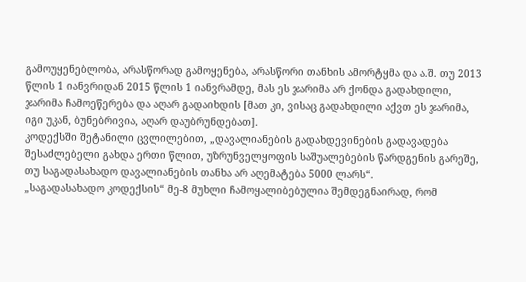გამოუყენებლობა, არასწორად გამოყენება, არასწორი თანხის ამორტყმა და ა.შ. თუ 2013 წლის 1 იანვრიდან 2015 წლის 1 იანვრამდე, მას ეს ჯარიმა არ ქონდა გადახდილი, ჯარიმა ჩამოეწერება და აღარ გადაიხდის [მათ კი, ვისაც გადახდილი აქვთ ეს ჯარიმა, იგი უკან, ბუნებრივია, აღარ დაუბრუნდებათ].
კოდექსში შეტანილი ცვლილებით, „დავალიანების გადახდევინების გადავადება შესაძლებელი გახდა ერთი წლით, უზრუნველყოფის საშუალებების წარდგენის გარეშე, თუ საგადასახადო დავალიანების თანხა არ აღემატება 5000 ლარს“.
„საგადასახადო კოდექსის“ მე-8 მუხლი ჩამოყალიბებულია შემდეგნაირად, რომ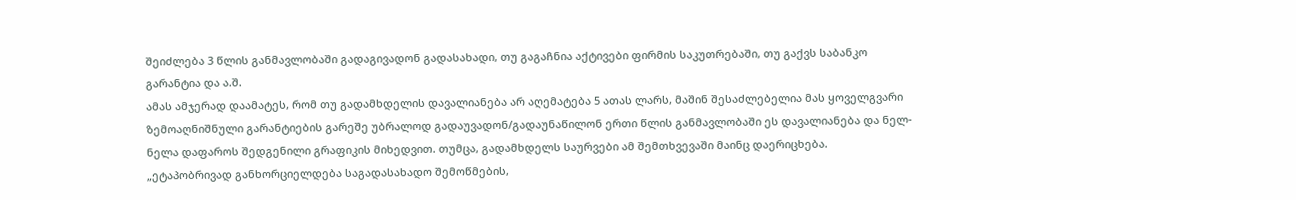შეიძლება 3 წლის განმავლობაში გადაგივადონ გადასახადი, თუ გაგაჩნია აქტივები ფირმის საკუთრებაში, თუ გაქვს საბანკო გარანტია და ა.შ.
ამას ამჯერად დაამატეს, რომ თუ გადამხდელის დავალიანება არ აღემატება 5 ათას ლარს, მაშინ შესაძლებელია მას ყოველგვარი ზემოაღნიშნული გარანტიების გარეშე უბრალოდ გადაუვადონ/გადაუნაწილონ ერთი წლის განმავლობაში ეს დავალიანება და ნელ-ნელა დაფაროს შედგენილი გრაფიკის მიხედვით. თუმცა, გადამხდელს საურვები ამ შემთხვევაში მაინც დაერიცხება.
„ეტაპობრივად განხორციელდება საგადასახადო შემოწმების,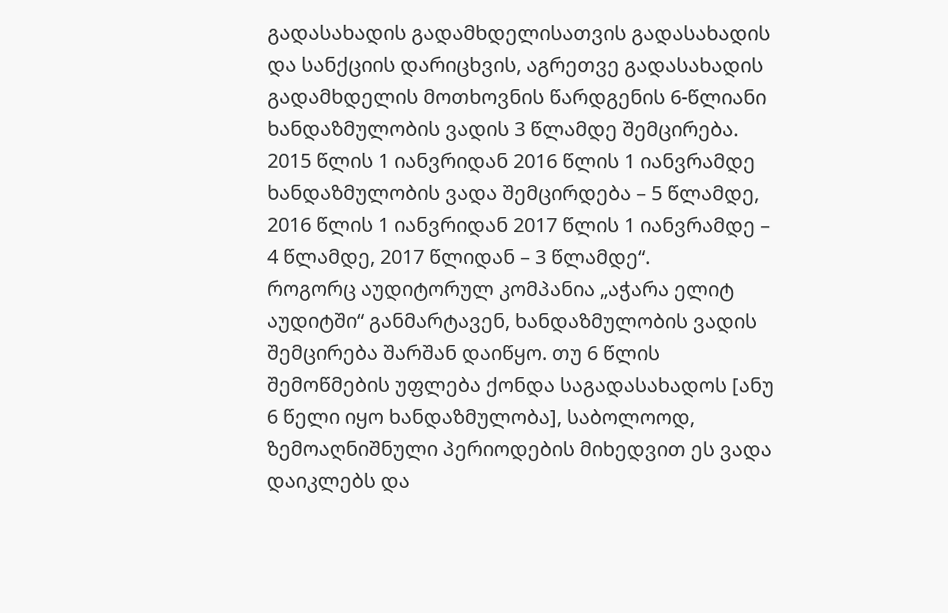გადასახადის გადამხდელისათვის გადასახადის და სანქციის დარიცხვის, აგრეთვე გადასახადის გადამხდელის მოთხოვნის წარდგენის 6-წლიანი ხანდაზმულობის ვადის 3 წლამდე შემცირება. 2015 წლის 1 იანვრიდან 2016 წლის 1 იანვრამდე ხანდაზმულობის ვადა შემცირდება – 5 წლამდე, 2016 წლის 1 იანვრიდან 2017 წლის 1 იანვრამდე – 4 წლამდე, 2017 წლიდან – 3 წლამდე“.
როგორც აუდიტორულ კომპანია „აჭარა ელიტ აუდიტში“ განმარტავენ, ხანდაზმულობის ვადის შემცირება შარშან დაიწყო. თუ 6 წლის შემოწმების უფლება ქონდა საგადასახადოს [ანუ 6 წელი იყო ხანდაზმულობა], საბოლოოდ, ზემოაღნიშნული პერიოდების მიხედვით ეს ვადა დაიკლებს და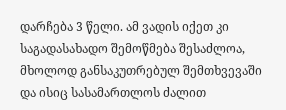დარჩება 3 წელი. ამ ვადის იქეთ კი საგადასახადო შემოწმება შესაძლოა, მხოლოდ განსაკუთრებულ შემთხვევაში და ისიც სასამართლოს ძალით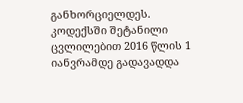განხორციელდეს.
კოდექსში შეტანილი ცვლილებით 2016 წლის 1 იანვრამდე გადავადდა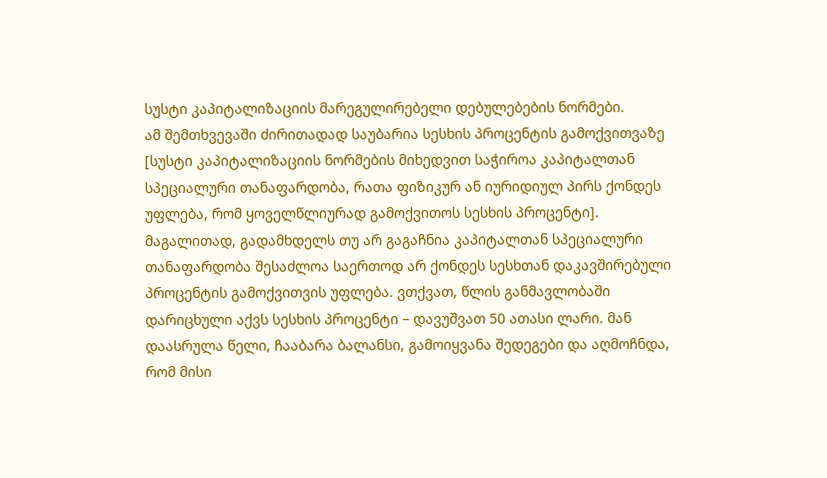სუსტი კაპიტალიზაციის მარეგულირებელი დებულებების ნორმები.
ამ შემთხვევაში ძირითადად საუბარია სესხის პროცენტის გამოქვითვაზე [სუსტი კაპიტალიზაციის ნორმების მიხედვით საჭიროა კაპიტალთან სპეციალური თანაფარდობა, რათა ფიზიკურ ან იურიდიულ პირს ქონდეს უფლება, რომ ყოველწლიურად გამოქვითოს სესხის პროცენტი].
მაგალითად, გადამხდელს თუ არ გაგაჩნია კაპიტალთან სპეციალური თანაფარდობა შესაძლოა საერთოდ არ ქონდეს სესხთან დაკავშირებული პროცენტის გამოქვითვის უფლება. ვთქვათ, წლის განმავლობაში დარიცხული აქვს სესხის პროცენტი – დავუშვათ 50 ათასი ლარი. მან დაასრულა წელი, ჩააბარა ბალანსი, გამოიყვანა შედეგები და აღმოჩნდა, რომ მისი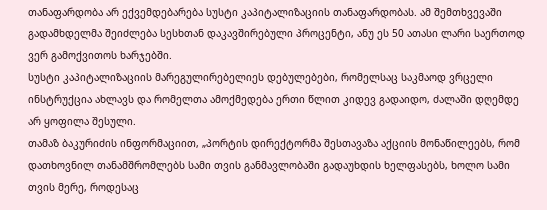თანაფარდობა არ ექვემდებარება სუსტი კაპიტალიზაციის თანაფარდობას. ამ შემთხვევაში გადამხდელმა შეიძლება სესხთან დაკავშირებული პროცენტი, ანუ ეს 50 ათასი ლარი საერთოდ ვერ გამოქვითოს ხარჯებში.
სუსტი კაპიტალიზაციის მარეგულირებელიეს დებულებები, რომელსაც საკმაოდ ვრცელი ინსტრუქცია ახლავს და რომელთა ამოქმედება ერთი წლით კიდევ გადაიდო, ძალაში დღემდე არ ყოფილა შესული.
თამაზ ბაკურიძის ინფორმაციით, „პორტის დირექტორმა შესთავაზა აქციის მონაწილეებს, რომ დათხოვნილ თანამშრომლებს სამი თვის განმავლობაში გადაუხდის ხელფასებს, ხოლო სამი თვის მერე, როდესაც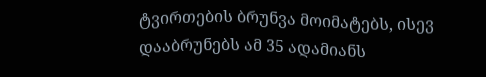ტვირთების ბრუნვა მოიმატებს, ისევ დააბრუნებს ამ 35 ადამიანს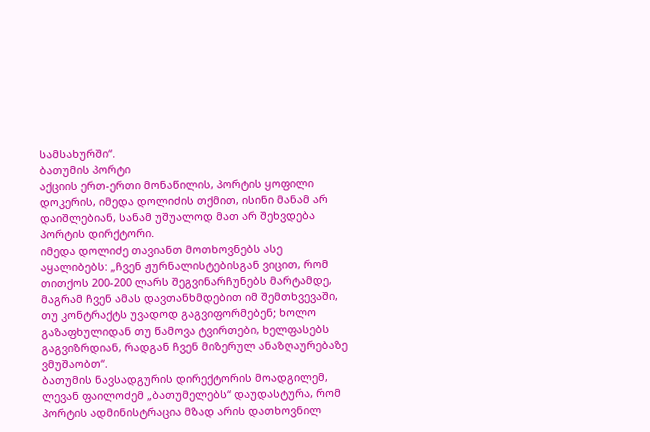სამსახურში“.
ბათუმის პორტი
აქციის ერთ-ერთი მონაწილის, პორტის ყოფილი დოკერის, იმედა დოლიძის თქმით, ისინი მანამ არ დაიშლებიან, სანამ უშუალოდ მათ არ შეხვდება პორტის დირქტორი.
იმედა დოლიძე თავიანთ მოთხოვნებს ასე აყალიბებს: „ჩვენ ჟურნალისტებისგან ვიცით, რომ თითქოს 200-200 ლარს შეგვინარჩუნებს მარტამდე, მაგრამ ჩვენ ამას დავთანხმდებით იმ შემთხვევაში, თუ კონტრაქტს უვადოდ გაგვიფორმებენ; ხოლო გაზაფხულიდან თუ წამოვა ტვირთები, ხელფასებს გაგვიზრდიან, რადგან ჩვენ მიზერულ ანაზღაურებაზე ვმუშაობთ“.
ბათუმის ნავსადგურის დირექტორის მოადგილემ, ლევან ფაილოძემ „ბათუმელებს“ დაუდასტურა, რომ პორტის ადმინისტრაცია მზად არის დათხოვნილ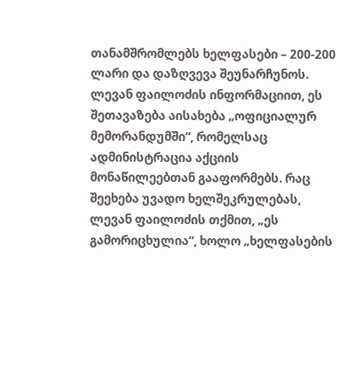თანამშრომლებს ხელფასები – 200-200 ლარი და დაზღვევა შეუნარჩუნოს. ლევან ფაილოძის ინფორმაციით, ეს შეთავაზება აისახება „ოფიციალურ მემორანდუმში“, რომელსაც ადმინისტრაცია აქციის მონაწილეებთან გააფორმებს. რაც შეეხება უვადო ხელშეკრულებას, ლევან ფაილოძის თქმით, „ეს გამორიცხულია“, ხოლო „ხელფასების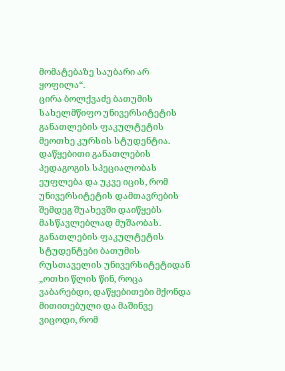მომატებაზე საუბარი არ ყოფილა“.
ცირა ბოლქვაძე ბათუმის სახელმწიფო უნივერსიტეტის განათლების ფაკულტეტის მეოთხე კურსის სტუდენტია. დაწყებითი განათლების პედაგოგის სპეციალობას ეუფლება და უკვე იცის, რომ უნივერსიტეტის დამთავრების შემდეგ შუახევში დაიწყებს მასწავლებლად მუშაობას.
განათლების ფაკულტეტის სტუდენტები ბათუმის რუსთაველის უნივერსიტეტიდან
„ოთხი წლის წინ, როცა ვაბარებდი, დაწყებითები მქონდა მითითებული და მაშინვე ვიცოდი, რომ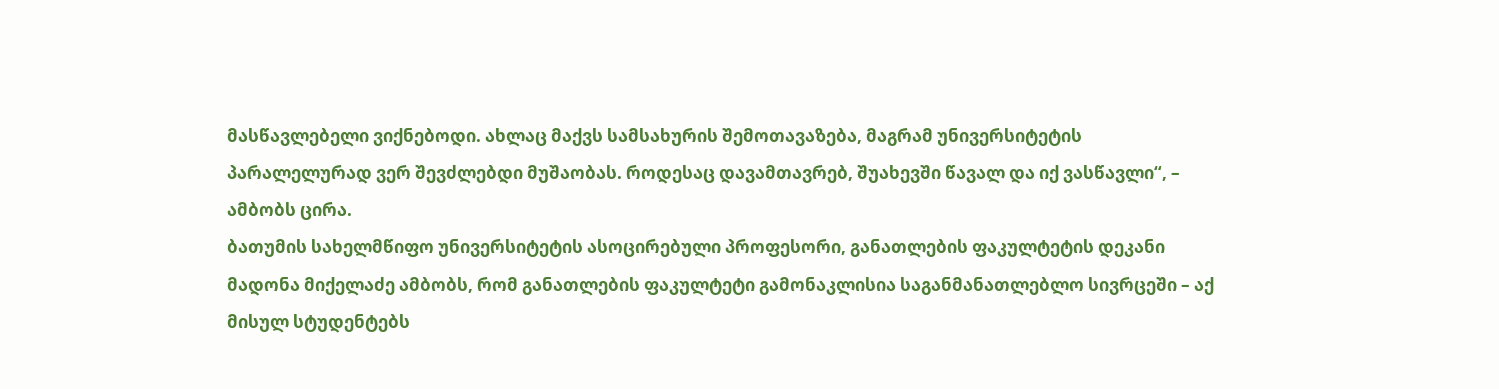მასწავლებელი ვიქნებოდი. ახლაც მაქვს სამსახურის შემოთავაზება, მაგრამ უნივერსიტეტის პარალელურად ვერ შევძლებდი მუშაობას. როდესაც დავამთავრებ, შუახევში წავალ და იქ ვასწავლი“, – ამბობს ცირა.
ბათუმის სახელმწიფო უნივერსიტეტის ასოცირებული პროფესორი, განათლების ფაკულტეტის დეკანი მადონა მიქელაძე ამბობს, რომ განათლების ფაკულტეტი გამონაკლისია საგანმანათლებლო სივრცეში – აქ მისულ სტუდენტებს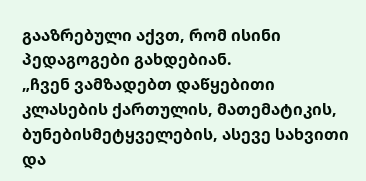გააზრებული აქვთ, რომ ისინი პედაგოგები გახდებიან.
„ჩვენ ვამზადებთ დაწყებითი კლასების ქართულის, მათემატიკის, ბუნებისმეტყველების, ასევე სახვითი და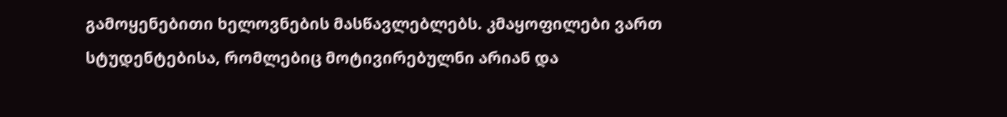გამოყენებითი ხელოვნების მასწავლებლებს. კმაყოფილები ვართ სტუდენტებისა, რომლებიც მოტივირებულნი არიან და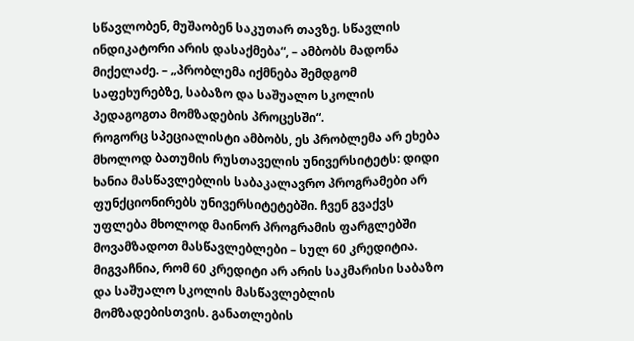სწავლობენ, მუშაობენ საკუთარ თავზე. სწავლის ინდიკატორი არის დასაქმება“, – ამბობს მადონა მიქელაძე. – „პრობლემა იქმნება შემდგომ საფეხურებზე, საბაზო და საშუალო სკოლის პედაგოგთა მომზადების პროცესში“.
როგორც სპეციალისტი ამბობს, ეს პრობლემა არ ეხება მხოლოდ ბათუმის რუსთაველის უნივერსიტეტს: დიდი ხანია მასწავლებლის საბაკალავრო პროგრამები არ ფუნქციონირებს უნივერსიტეტებში. ჩვენ გვაქვს უფლება მხოლოდ მაინორ პროგრამის ფარგლებში მოვამზადოთ მასწავლებლები – სულ 60 კრედიტია. მიგვაჩნია, რომ 60 კრედიტი არ არის საკმარისი საბაზო და საშუალო სკოლის მასწავლებლის მომზადებისთვის. განათლების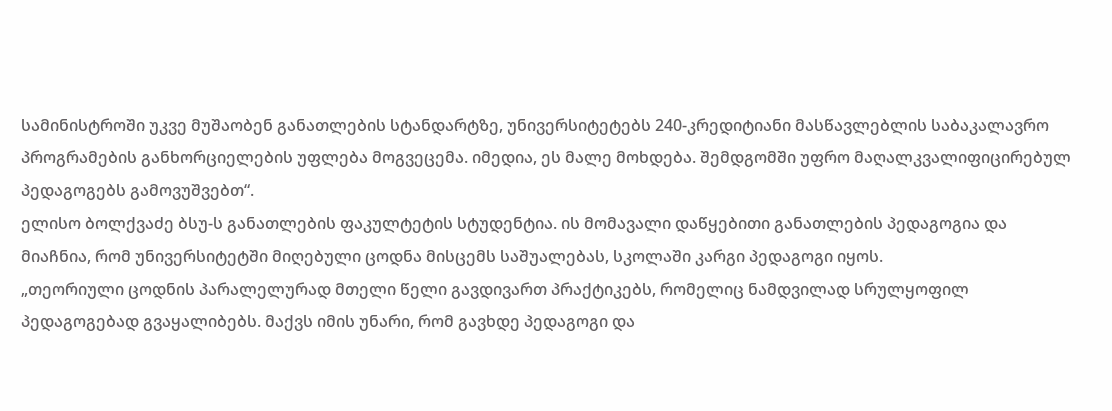სამინისტროში უკვე მუშაობენ განათლების სტანდარტზე, უნივერსიტეტებს 240-კრედიტიანი მასწავლებლის საბაკალავრო პროგრამების განხორციელების უფლება მოგვეცემა. იმედია, ეს მალე მოხდება. შემდგომში უფრო მაღალკვალიფიცირებულ პედაგოგებს გამოვუშვებთ“.
ელისო ბოლქვაძე ბსუ-ს განათლების ფაკულტეტის სტუდენტია. ის მომავალი დაწყებითი განათლების პედაგოგია და მიაჩნია, რომ უნივერსიტეტში მიღებული ცოდნა მისცემს საშუალებას, სკოლაში კარგი პედაგოგი იყოს.
„თეორიული ცოდნის პარალელურად მთელი წელი გავდივართ პრაქტიკებს, რომელიც ნამდვილად სრულყოფილ პედაგოგებად გვაყალიბებს. მაქვს იმის უნარი, რომ გავხდე პედაგოგი და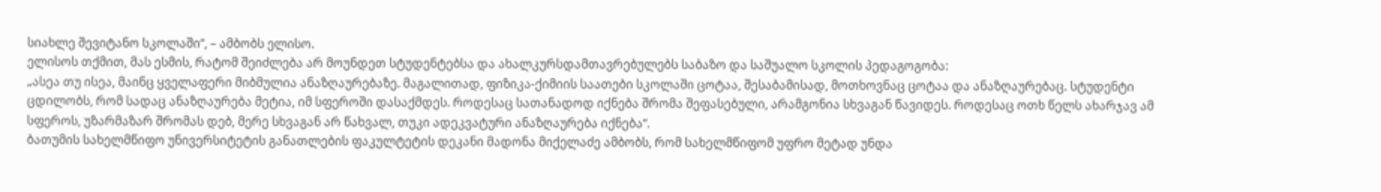სიახლე შევიტანო სკოლაში“, – ამბობს ელისო.
ელისოს თქმით, მას ესმის, რატომ შეიძლება არ მოუნდეთ სტუდენტებსა და ახალკურსდამთავრებულებს საბაზო და საშუალო სკოლის პედაგოგობა:
„ასეა თუ ისეა, მაინც ყველაფერი მიბმულია ანაზღაურებაზე. მაგალითად, ფიზიკა-ქიმიის საათები სკოლაში ცოტაა, შესაბამისად, მოთხოვნაც ცოტაა და ანაზღაურებაც. სტუდენტი ცდილობს, რომ სადაც ანაზღაურება მეტია, იმ სფეროში დასაქმდეს. როდესაც სათანადოდ იქნება შრომა შეფასებული, არამგონია სხვაგან წავიდეს. როდესაც ოთხ წელს ახარჯავ ამ სფეროს, უზარმაზარ შრომას დებ, მერე სხვაგან არ წახვალ, თუკი ადეკვატური ანაზღაურება იქნება“.
ბათუმის სახელმწიფო უნივერსიტეტის განათლების ფაკულტეტის დეკანი მადონა მიქელაძე ამბობს, რომ სახელმწიფომ უფრო მეტად უნდა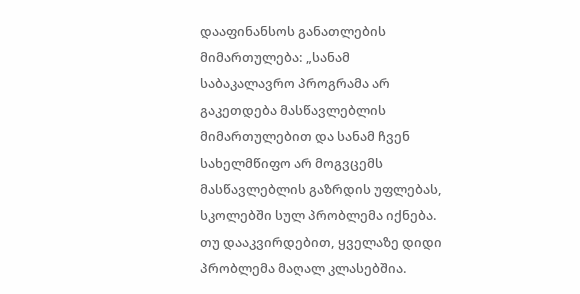დააფინანსოს განათლების მიმართულება: „სანამ საბაკალავრო პროგრამა არ გაკეთდება მასწავლებლის მიმართულებით და სანამ ჩვენ სახელმწიფო არ მოგვცემს მასწავლებლის გაზრდის უფლებას, სკოლებში სულ პრობლემა იქნება. თუ დააკვირდებით, ყველაზე დიდი პრობლემა მაღალ კლასებშია.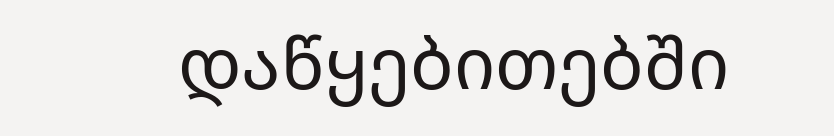დაწყებითებში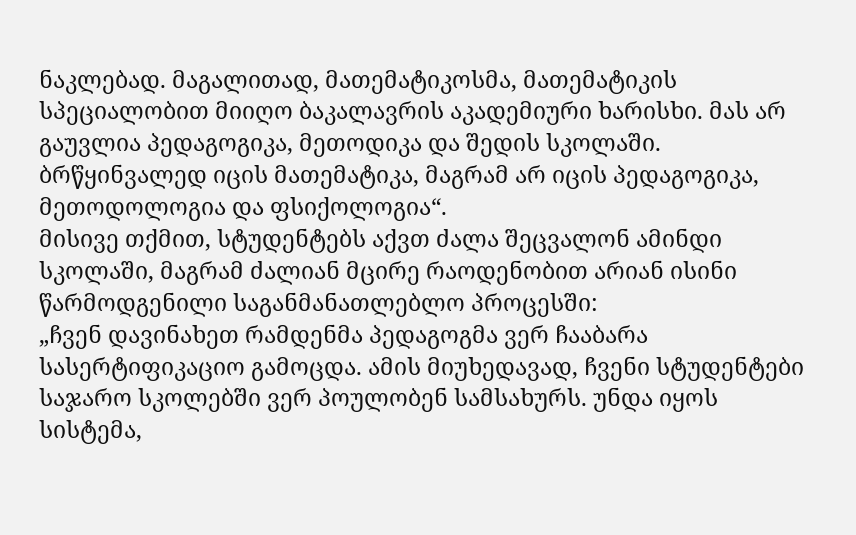ნაკლებად. მაგალითად, მათემატიკოსმა, მათემატიკის სპეციალობით მიიღო ბაკალავრის აკადემიური ხარისხი. მას არ გაუვლია პედაგოგიკა, მეთოდიკა და შედის სკოლაში. ბრწყინვალედ იცის მათემატიკა, მაგრამ არ იცის პედაგოგიკა, მეთოდოლოგია და ფსიქოლოგია“.
მისივე თქმით, სტუდენტებს აქვთ ძალა შეცვალონ ამინდი სკოლაში, მაგრამ ძალიან მცირე რაოდენობით არიან ისინი წარმოდგენილი საგანმანათლებლო პროცესში:
„ჩვენ დავინახეთ რამდენმა პედაგოგმა ვერ ჩააბარა სასერტიფიკაციო გამოცდა. ამის მიუხედავად, ჩვენი სტუდენტები საჯარო სკოლებში ვერ პოულობენ სამსახურს. უნდა იყოს სისტემა,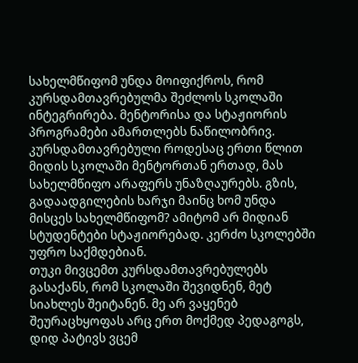სახელმწიფომ უნდა მოიფიქროს, რომ კურსდამთავრებულმა შეძლოს სკოლაში ინტეგრირება. მენტორისა და სტაჟიორის პროგრამები ამართლებს ნაწილობრივ. კურსდამთავრებული როდესაც ერთი წლით მიდის სკოლაში მენტორთან ერთად, მას სახელმწიფო არაფერს უნაზღაურებს. გზის, გადაადგილების ხარჯი მაინც ხომ უნდა მისცეს სახელმწიფომ? ამიტომ არ მიდიან სტუდენტები სტაჟიორებად. კერძო სკოლებში უფრო საქმდებიან.
თუკი მივცემთ კურსდამთავრებულებს გასაქანს, რომ სკოლაში შევიდნენ, მეტ სიახლეს შეიტანენ. მე არ ვაყენებ შეურაცხყოფას არც ერთ მოქმედ პედაგოგს, დიდ პატივს ვცემ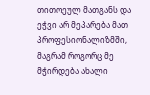თითოეულ მათგანს და ეჭვი არ მეპარება მათ პროფესიონალიზმში, მაგრამ როგორც მე მჭირდება ახალი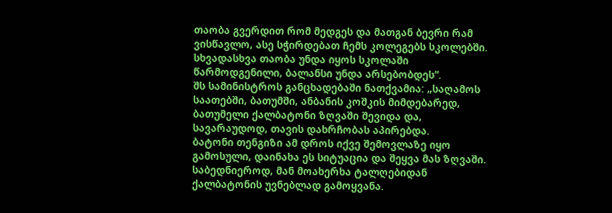თაობა გვერდით რომ მედგეს და მათგან ბევრი რამ ვისწავლო, ასე სჭირდებათ ჩემს კოლეგებს სკოლებში. სხვადასხვა თაობა უნდა იყოს სკოლაში წარმოდგენილი, ბალანსი უნდა არსებობდეს“.
შს სამინისტროს განცხადებაში ნათქვამია: „საღამოს საათებში, ბათუმში, ანბანის კოშკის მიმდებარედ, ბათუმელი ქალბატონი ზღვაში შევიდა და, სავარაუდოდ, თავის დახრჩობას აპირებდა.
ბატონი თენგიზი ამ დროს იქვე შემოვლაზე იყო გამოსული, დაინახა ეს სიტუაცია და შეყვა მას ზღვაში. საბედნიეროდ, მან მოახერხა ტალღებიდან ქალბატონის უვნებლად გამოყვანა.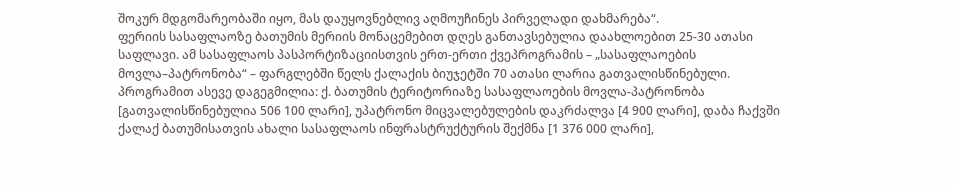შოკურ მდგომარეობაში იყო, მას დაუყოვნებლივ აღმოუჩინეს პირველადი დახმარება“.
ფერიის სასაფლაოზე ბათუმის მერიის მონაცემებით დღეს განთავსებულია დაახლოებით 25-30 ათასი საფლავი. ამ სასაფლაოს პასპორტიზაციისთვის ერთ-ერთი ქვეპროგრამის – „სასაფლაოების მოვლა–პატრონობა“ – ფარგლებში წელს ქალაქის ბიუჯეტში 70 ათასი ლარია გათვალისწინებული.
პროგრამით ასევე დაგეგმილია: ქ. ბათუმის ტერიტორიაზე სასაფლაოების მოვლა-პატრონობა [გათვალისწინებულია 506 100 ლარი], უპატრონო მიცვალებულების დაკრძალვა [4 900 ლარი], დაბა ჩაქვში ქალაქ ბათუმისათვის ახალი სასაფლაოს ინფრასტრუქტურის შექმნა [1 376 000 ლარი],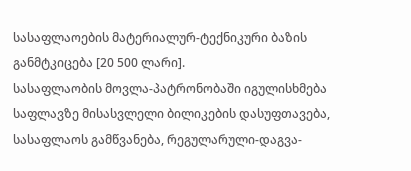სასაფლაოების მატერიალურ-ტექნიკური ბაზის განმტკიცება [20 500 ლარი].
სასაფლაობის მოვლა-პატრონობაში იგულისხმება საფლავზე მისასვლელი ბილიკების დასუფთავება, სასაფლაოს გამწვანება, რეგულარული-დაგვა-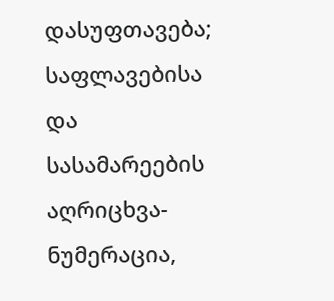დასუფთავება; საფლავებისა და სასამარეების აღრიცხვა-ნუმერაცია,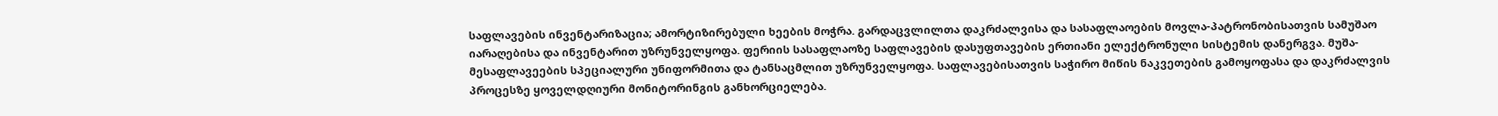საფლავების ინვენტარიზაცია; ამორტიზირებული ხეების მოჭრა. გარდაცვლილთა დაკრძალვისა და სასაფლაოების მოვლა-პატრონობისათვის სამუშაო იარაღებისა და ინვენტარით უზრუნველყოფა. ფერიის სასაფლაოზე საფლავების დასუფთავების ერთიანი ელექტრონული სისტემის დანერგვა. მუშა-მესაფლავეების სპეციალური უნიფორმითა და ტანსაცმლით უზრუნველყოფა. საფლავებისათვის საჭირო მიწის ნაკვეთების გამოყოფასა და დაკრძალვის პროცესზე ყოველდღიური მონიტორინგის განხორციელება.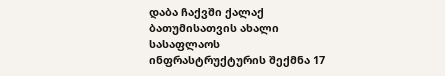დაბა ჩაქვში ქალაქ ბათუმისათვის ახალი სასაფლაოს ინფრასტრუქტურის შექმნა 17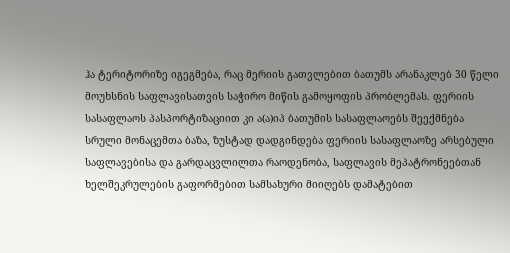ჰა ტერიტორიზე იგეგმება, რაც მერიის გათვლებით ბათუმს არანაკლებ 30 წელი მოუხსნის საფლავისათვის საჭირო მიწის გამოყოფის პრობლემას. ფერიის სასაფლაოს პასპორტიზაციით კი ა(ა)იპ ბათუმის სასაფლაოებს შეექმნება სრული მონაცემთა ბაზა, ზუსტად დადგინდება ფერიის სასაფლაოზე არსებული საფლავებისა და გარდაცვლილთა რაოდენობა, საფლავის მეპატრონეებთან ხელშეკრულების გაფორმებით სამსახური მიიღებს დამატებით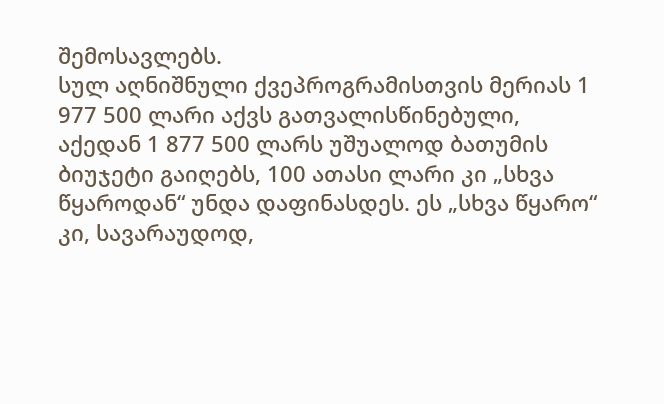შემოსავლებს.
სულ აღნიშნული ქვეპროგრამისთვის მერიას 1 977 500 ლარი აქვს გათვალისწინებული, აქედან 1 877 500 ლარს უშუალოდ ბათუმის ბიუჯეტი გაიღებს, 100 ათასი ლარი კი „სხვა წყაროდან“ უნდა დაფინასდეს. ეს „სხვა წყარო“ კი, სავარაუდოდ,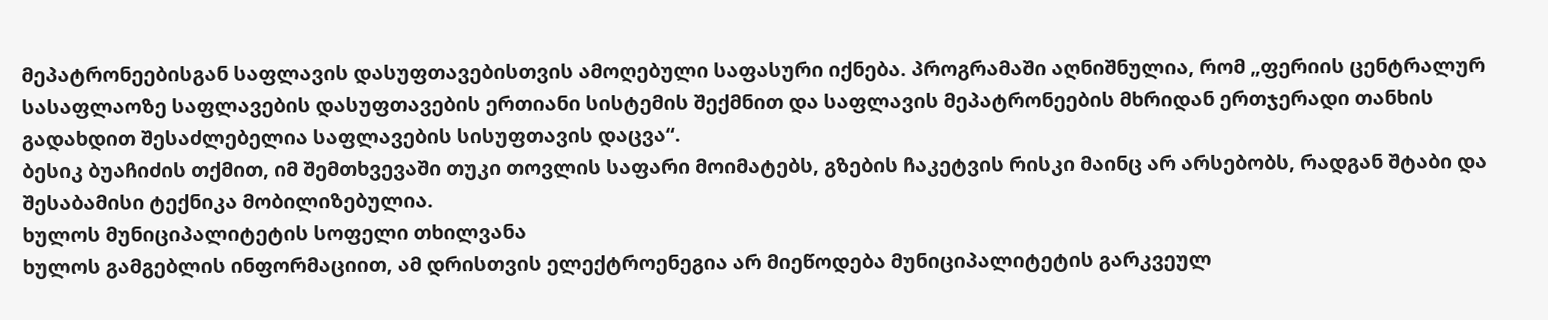მეპატრონეებისგან საფლავის დასუფთავებისთვის ამოღებული საფასური იქნება. პროგრამაში აღნიშნულია, რომ „ფერიის ცენტრალურ სასაფლაოზე საფლავების დასუფთავების ერთიანი სისტემის შექმნით და საფლავის მეპატრონეების მხრიდან ერთჯერადი თანხის გადახდით შესაძლებელია საფლავების სისუფთავის დაცვა“.
ბესიკ ბუაჩიძის თქმით, იმ შემთხვევაში თუკი თოვლის საფარი მოიმატებს, გზების ჩაკეტვის რისკი მაინც არ არსებობს, რადგან შტაბი და შესაბამისი ტექნიკა მობილიზებულია.
ხულოს მუნიციპალიტეტის სოფელი თხილვანა
ხულოს გამგებლის ინფორმაციით, ამ დრისთვის ელექტროენეგია არ მიეწოდება მუნიციპალიტეტის გარკვეულ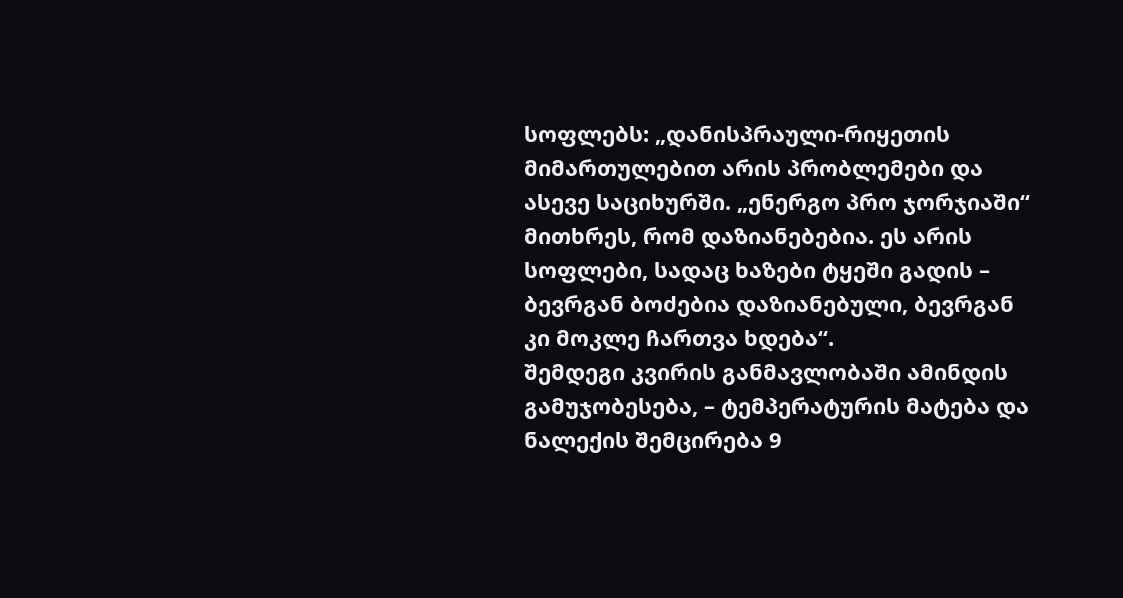სოფლებს: „დანისპრაული-რიყეთის მიმართულებით არის პრობლემები და ასევე საციხურში. „ენერგო პრო ჯორჯიაში“ მითხრეს, რომ დაზიანებებია. ეს არის სოფლები, სადაც ხაზები ტყეში გადის – ბევრგან ბოძებია დაზიანებული, ბევრგან კი მოკლე ჩართვა ხდება“.
შემდეგი კვირის განმავლობაში ამინდის გამუჯობესება, – ტემპერატურის მატება და ნალექის შემცირება 9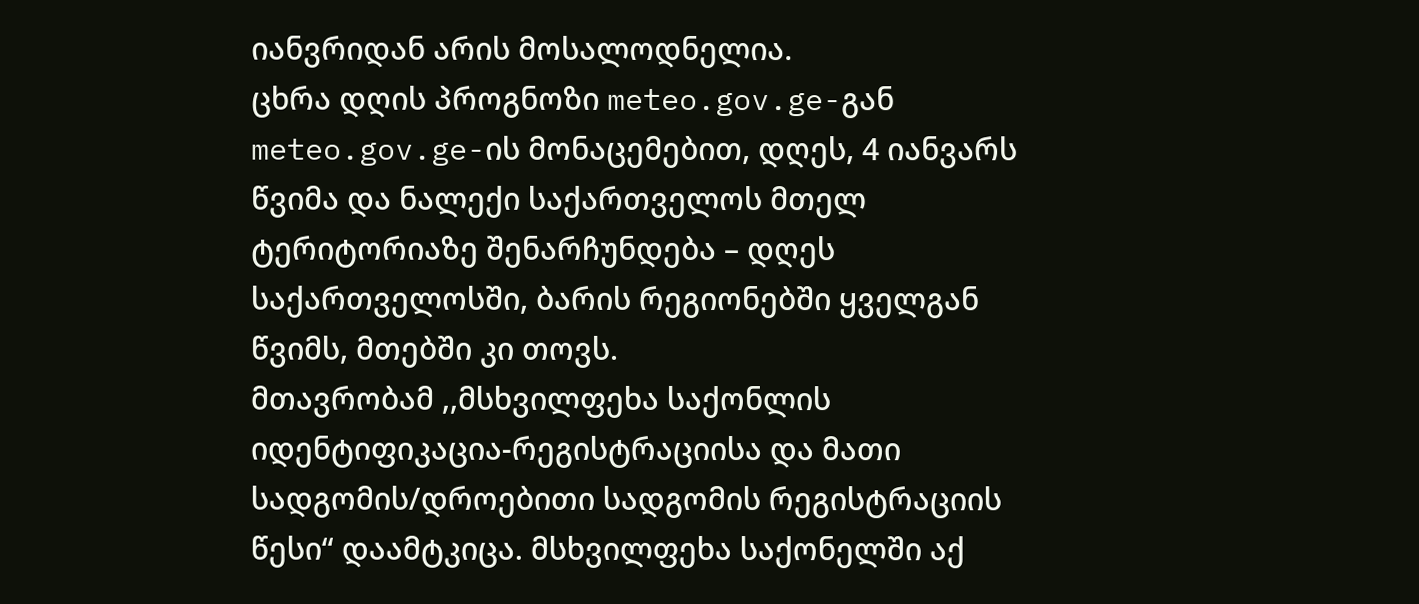იანვრიდან არის მოსალოდნელია.
ცხრა დღის პროგნოზი meteo.gov.ge-გან
meteo.gov.ge-ის მონაცემებით, დღეს, 4 იანვარს წვიმა და ნალექი საქართველოს მთელ ტერიტორიაზე შენარჩუნდება – დღეს საქართველოსში, ბარის რეგიონებში ყველგან წვიმს, მთებში კი თოვს.
მთავრობამ ,,მსხვილფეხა საქონლის იდენტიფიკაცია-რეგისტრაციისა და მათი სადგომის/დროებითი სადგომის რეგისტრაციის წესი“ დაამტკიცა. მსხვილფეხა საქონელში აქ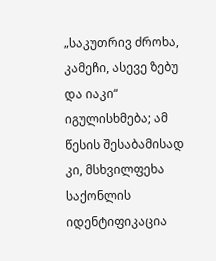„საკუთრივ ძროხა, კამეჩი, ასევე ზებუ და იაკი“ იგულისხმება; ამ წესის შესაბამისად კი, მსხვილფეხა საქონლის იდენტიფიკაცია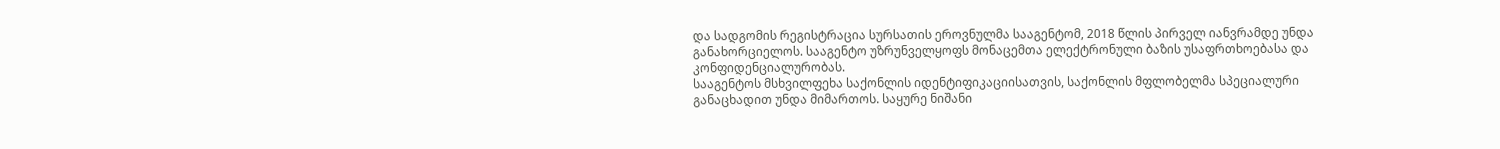და სადგომის რეგისტრაცია სურსათის ეროვნულმა სააგენტომ, 2018 წლის პირველ იანვრამდე უნდა განახორციელოს. სააგენტო უზრუნველყოფს მონაცემთა ელექტრონული ბაზის უსაფრთხოებასა და კონფიდენციალურობას.
სააგენტოს მსხვილფეხა საქონლის იდენტიფიკაციისათვის, საქონლის მფლობელმა სპეციალური განაცხადით უნდა მიმართოს. საყურე ნიშანი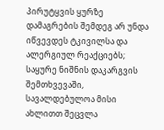პირუტყვის ყურზე დამაგრების შემდეგ არ უნდა იწვევდეს ტკივილსა და ალერგიულ რეაქციებს; საყურე ნიშნის დაკარგვის შემთხვევაში, სავალდებულოა მისი ახლითთ შეცვლა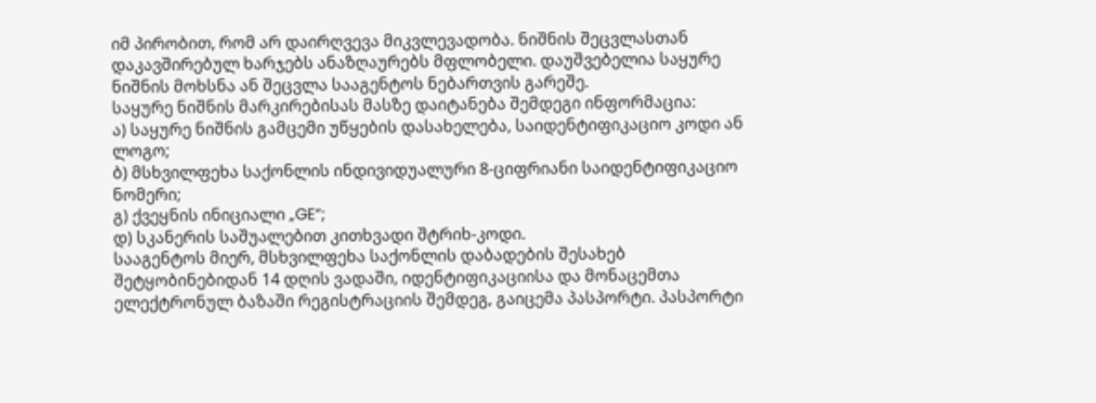იმ პირობით, რომ არ დაირღვევა მიკვლევადობა. ნიშნის შეცვლასთან დაკავშირებულ ხარჯებს ანაზღაურებს მფლობელი. დაუშვებელია საყურე ნიშნის მოხსნა ან შეცვლა სააგენტოს ნებართვის გარეშე.
საყურე ნიშნის მარკირებისას მასზე დაიტანება შემდეგი ინფორმაცია:
ა) საყურე ნიშნის გამცემი უწყების დასახელება, საიდენტიფიკაციო კოდი ან ლოგო;
ბ) მსხვილფეხა საქონლის ინდივიდუალური 8-ციფრიანი საიდენტიფიკაციო ნომერი;
გ) ქვეყნის ინიციალი „GE“;
დ) სკანერის საშუალებით კითხვადი შტრიხ-კოდი.
სააგენტოს მიერ, მსხვილფეხა საქონლის დაბადების შესახებ შეტყობინებიდან 14 დღის ვადაში, იდენტიფიკაციისა და მონაცემთა ელექტრონულ ბაზაში რეგისტრაციის შემდეგ, გაიცემა პასპორტი. პასპორტი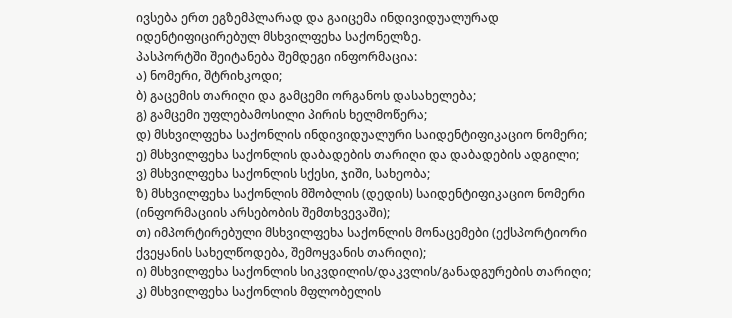ივსება ერთ ეგზემპლარად და გაიცემა ინდივიდუალურად იდენტიფიცირებულ მსხვილფეხა საქონელზე.
პასპორტში შეიტანება შემდეგი ინფორმაცია:
ა) ნომერი, შტრიხკოდი;
ბ) გაცემის თარიღი და გამცემი ორგანოს დასახელება;
გ) გამცემი უფლებამოსილი პირის ხელმოწერა;
დ) მსხვილფეხა საქონლის ინდივიდუალური საიდენტიფიკაციო ნომერი;
ე) მსხვილფეხა საქონლის დაბადების თარიღი და დაბადების ადგილი;
ვ) მსხვილფეხა საქონლის სქესი, ჯიში, სახეობა;
ზ) მსხვილფეხა საქონლის მშობლის (დედის) საიდენტიფიკაციო ნომერი (ინფორმაციის არსებობის შემთხვევაში);
თ) იმპორტირებული მსხვილფეხა საქონლის მონაცემები (ექსპორტიორი ქვეყანის სახელწოდება, შემოყვანის თარიღი);
ი) მსხვილფეხა საქონლის სიკვდილის/დაკვლის/განადგურების თარიღი;
კ) მსხვილფეხა საქონლის მფლობელის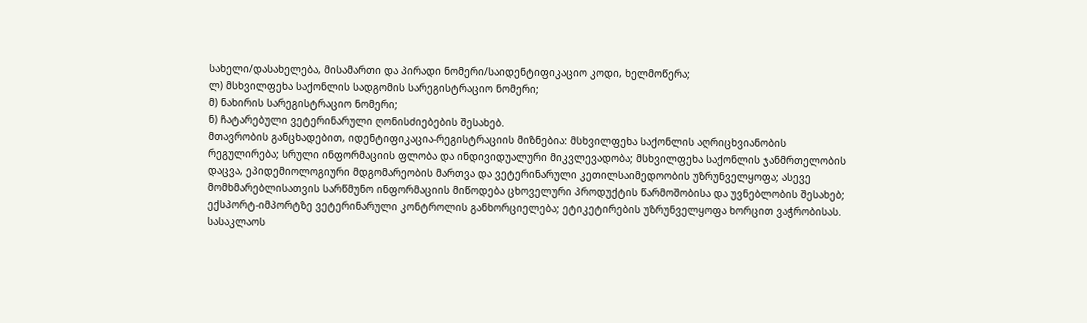სახელი/დასახელება, მისამართი და პირადი ნომერი/საიდენტიფიკაციო კოდი, ხელმოწერა;
ლ) მსხვილფეხა საქონლის სადგომის სარეგისტრაციო ნომერი;
მ) ნახირის სარეგისტრაციო ნომერი;
ნ) ჩატარებული ვეტერინარული ღონისძიებების შესახებ.
მთავრობის განცხადებით, იდენტიფიკაცია-რეგისტრაციის მიზნებია: მსხვილფეხა საქონლის აღრიცხვიანობის რეგულირება; სრული ინფორმაციის ფლობა და ინდივიდუალური მიკვლევადობა; მსხვილფეხა საქონლის ჯანმრთელობის დაცვა, ეპიდემიოლოგიური მდგომარეობის მართვა და ვეტერინარული კეთილსაიმედოობის უზრუნველყოფა; ასევე მომხმარებლისათვის სარწმუნო ინფორმაციის მიწოდება ცხოველური პროდუქტის წარმოშობისა და უვნებლობის შესახებ; ექსპორტ-იმპორტზე ვეტერინარული კონტროლის განხორციელება; ეტიკეტირების უზრუნველყოფა ხორცით ვაჭრობისას.
სასაკლაოს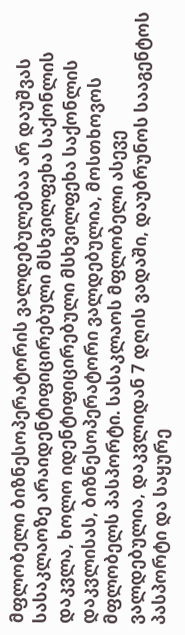მფლობელი ბიზნესოპერატორის ვალდებულებაა არ დაუშვას სასაკლაოზე არაიდენტიფიცირებული მსხვილფეხა საქონლის დაკვლა, ხოლო იდენტიფიცირებული მსხვილფეხა საქონლის დაკვლისას, ბიზნესოპერატორი ვალდებულია, მოსთხოვოს მფლობელს პასპორტი. სასაკლაოს მფლობელი ასევე ვალდებულია, დაკვლიდან 7 დღის ვადაში, დაუბრუნოს სააგენტოს პასპორტი და საყურე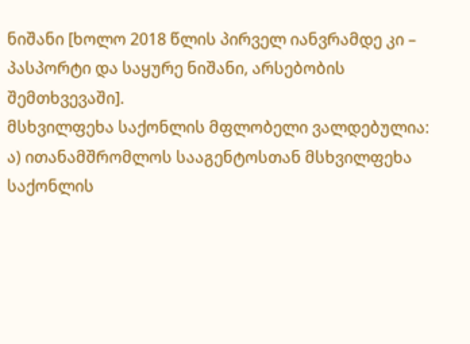ნიშანი [ხოლო 2018 წლის პირველ იანვრამდე კი – პასპორტი და საყურე ნიშანი, არსებობის შემთხვევაში].
მსხვილფეხა საქონლის მფლობელი ვალდებულია:
ა) ითანამშრომლოს სააგენტოსთან მსხვილფეხა საქონლის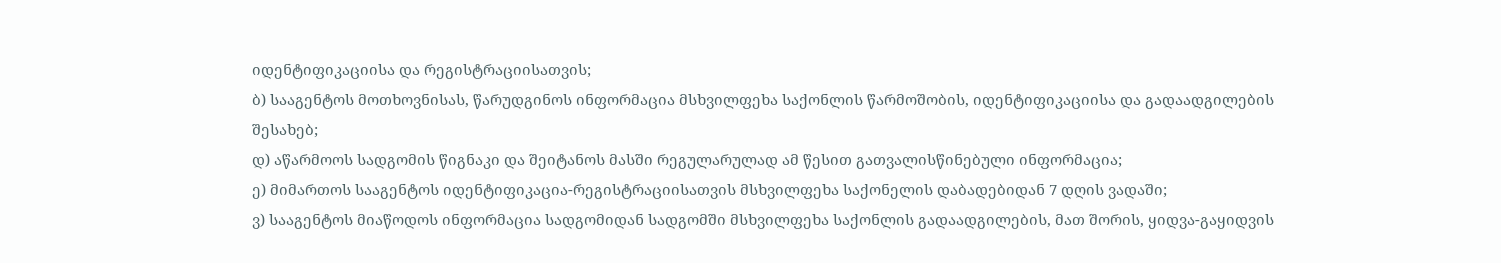იდენტიფიკაციისა და რეგისტრაციისათვის;
ბ) სააგენტოს მოთხოვნისას, წარუდგინოს ინფორმაცია მსხვილფეხა საქონლის წარმოშობის, იდენტიფიკაციისა და გადაადგილების შესახებ;
დ) აწარმოოს სადგომის წიგნაკი და შეიტანოს მასში რეგულარულად ამ წესით გათვალისწინებული ინფორმაცია;
ე) მიმართოს სააგენტოს იდენტიფიკაცია-რეგისტრაციისათვის მსხვილფეხა საქონელის დაბადებიდან 7 დღის ვადაში;
ვ) სააგენტოს მიაწოდოს ინფორმაცია სადგომიდან სადგომში მსხვილფეხა საქონლის გადაადგილების, მათ შორის, ყიდვა-გაყიდვის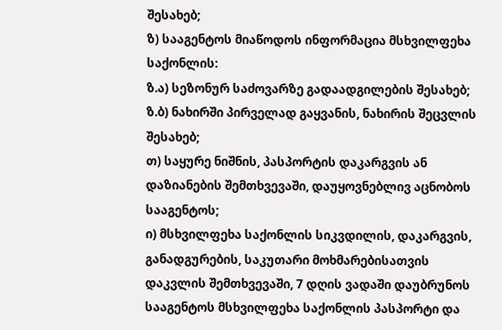შესახებ;
ზ) სააგენტოს მიაწოდოს ინფორმაცია მსხვილფეხა საქონლის:
ზ.ა) სეზონურ საძოვარზე გადაადგილების შესახებ;
ზ.ბ) ნახირში პირველად გაყვანის, ნახირის შეცვლის შესახებ;
თ) საყურე ნიშნის, პასპორტის დაკარგვის ან დაზიანების შემთხვევაში, დაუყოვნებლივ აცნობოს სააგენტოს;
ი) მსხვილფეხა საქონლის სიკვდილის, დაკარგვის, განადგურების, საკუთარი მოხმარებისათვის დაკვლის შემთხვევაში, 7 დღის ვადაში დაუბრუნოს სააგენტოს მსხვილფეხა საქონლის პასპორტი და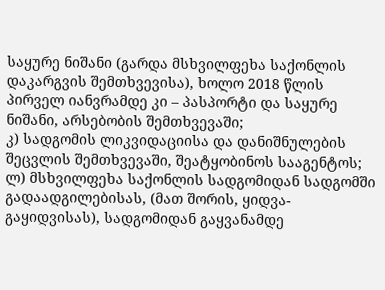საყურე ნიშანი (გარდა მსხვილფეხა საქონლის დაკარგვის შემთხვევისა), ხოლო 2018 წლის პირველ იანვრამდე კი – პასპორტი და საყურე ნიშანი, არსებობის შემთხვევაში;
კ) სადგომის ლიკვიდაციისა და დანიშნულების შეცვლის შემთხვევაში, შეატყობინოს სააგენტოს;
ლ) მსხვილფეხა საქონლის სადგომიდან სადგომში გადაადგილებისას, (მათ შორის, ყიდვა-გაყიდვისას), სადგომიდან გაყვანამდე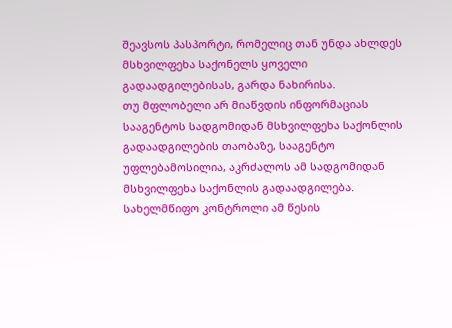შეავსოს პასპორტი, რომელიც თან უნდა ახლდეს მსხვილფეხა საქონელს ყოველი გადაადგილებისას, გარდა ნახირისა.
თუ მფლობელი არ მიაწვდის ინფორმაციას სააგენტოს სადგომიდან მსხვილფეხა საქონლის გადაადგილების თაობაზე, სააგენტო უფლებამოსილია, აკრძალოს ამ სადგომიდან მსხვილფეხა საქონლის გადაადგილება. სახელმწიფო კონტროლი ამ წესის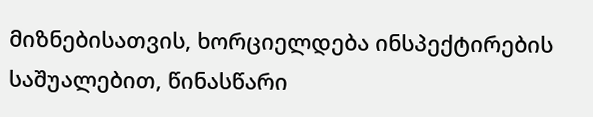მიზნებისათვის, ხორციელდება ინსპექტირების საშუალებით, წინასწარი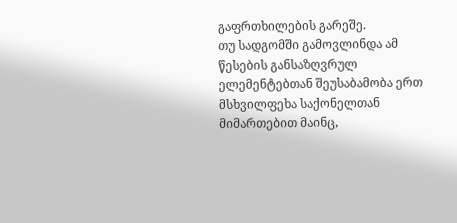გაფრთხილების გარეშე.
თუ სადგომში გამოვლინდა ამ წესების განსაზღვრულ ელემენტებთან შეუსაბამობა ერთ მსხვილფეხა საქონელთან მიმართებით მაინც,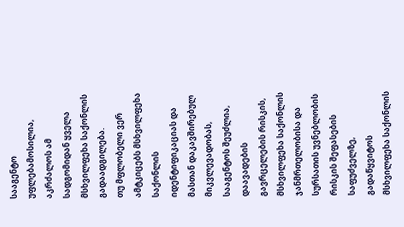სააგენტო უფლებამოსილია, აკრძალოს ამ სადგომიდან ყველა მსხვილფეხა საქონლის გადაადგილება.
თუ მფლობელი ვერ ამტკიცებს მსხვილფეხა საქონლის იდენტიფიკაციას და მასთან დაკავშირებულ მიკვლევადობას, სააგენტოს შეუძლია, დაავადების გავრცელების რისკის, მსხვილფეხა საქონლის ჯანმრთელობისა და სურსათის უვნებლობის რისკის შეფასების საფუძველზე, გადაწყვიტოს მსხვილფეხა საქონლის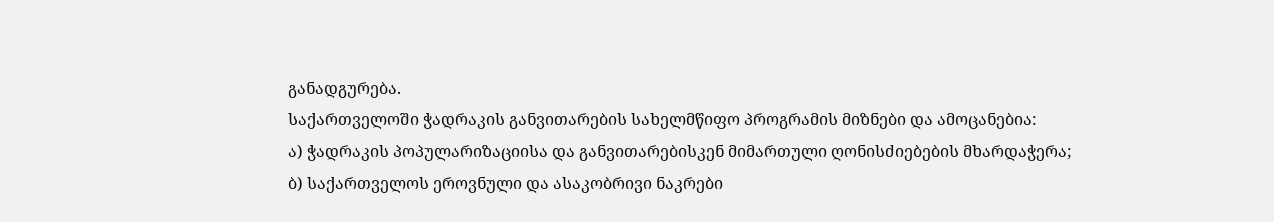განადგურება.
საქართველოში ჭადრაკის განვითარების სახელმწიფო პროგრამის მიზნები და ამოცანებია:
ა) ჭადრაკის პოპულარიზაციისა და განვითარებისკენ მიმართული ღონისძიებების მხარდაჭერა;
ბ) საქართველოს ეროვნული და ასაკობრივი ნაკრები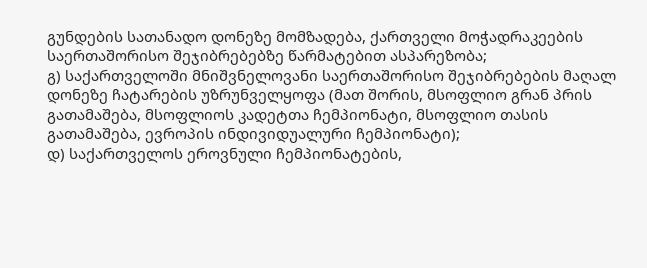გუნდების სათანადო დონეზე მომზადება, ქართველი მოჭადრაკეების საერთაშორისო შეჯიბრებებზე წარმატებით ასპარეზობა;
გ) საქართველოში მნიშვნელოვანი საერთაშორისო შეჯიბრებების მაღალ დონეზე ჩატარების უზრუნველყოფა (მათ შორის, მსოფლიო გრან პრის გათამაშება, მსოფლიოს კადეტთა ჩემპიონატი, მსოფლიო თასის გათამაშება, ევროპის ინდივიდუალური ჩემპიონატი);
დ) საქართველოს ეროვნული ჩემპიონატების,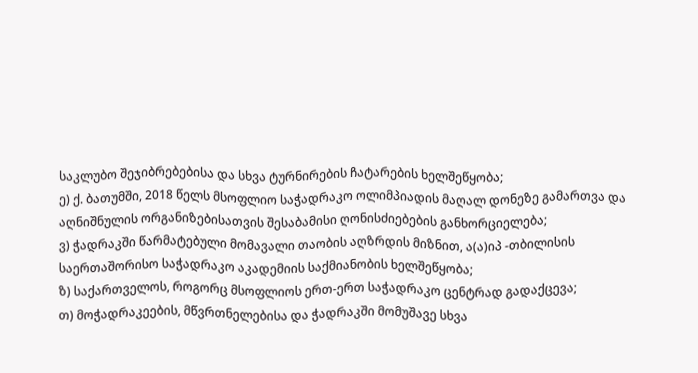საკლუბო შეჯიბრებებისა და სხვა ტურნირების ჩატარების ხელშეწყობა;
ე) ქ. ბათუმში, 2018 წელს მსოფლიო საჭადრაკო ოლიმპიადის მაღალ დონეზე გამართვა და აღნიშნულის ორგანიზებისათვის შესაბამისი ღონისძიებების განხორციელება;
ვ) ჭადრაკში წარმატებული მომავალი თაობის აღზრდის მიზნით, ა(ა)იპ -თბილისის საერთაშორისო საჭადრაკო აკადემიის საქმიანობის ხელშეწყობა;
ზ) საქართველოს, როგორც მსოფლიოს ერთ-ერთ საჭადრაკო ცენტრად გადაქცევა;
თ) მოჭადრაკეების, მწვრთნელებისა და ჭადრაკში მომუშავე სხვა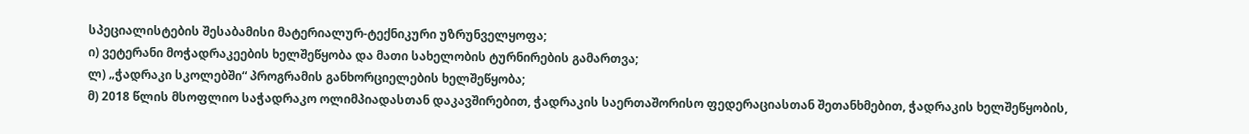სპეციალისტების შესაბამისი მატერიალურ-ტექნიკური უზრუნველყოფა;
ი) ვეტერანი მოჭადრაკეების ხელშეწყობა და მათი სახელობის ტურნირების გამართვა;
ლ) „ჭადრაკი სკოლებში“ პროგრამის განხორციელების ხელშეწყობა;
მ) 2018 წლის მსოფლიო საჭადრაკო ოლიმპიადასთან დაკავშირებით, ჭადრაკის საერთაშორისო ფედერაციასთან შეთანხმებით, ჭადრაკის ხელშეწყობის,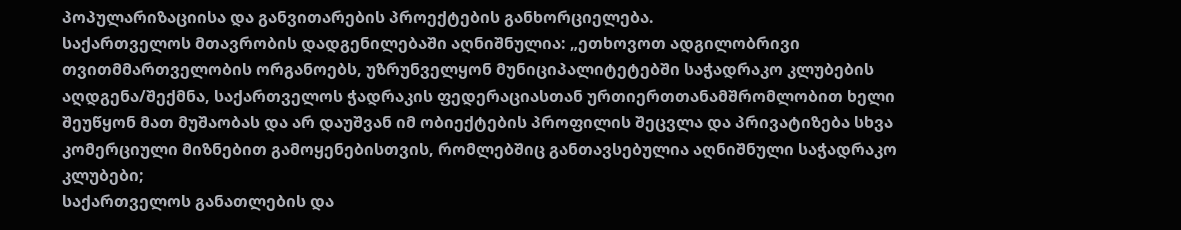პოპულარიზაციისა და განვითარების პროექტების განხორციელება.
საქართველოს მთავრობის დადგენილებაში აღნიშნულია: „ეთხოვოთ ადგილობრივი თვითმმართველობის ორგანოებს, უზრუნველყონ მუნიციპალიტეტებში საჭადრაკო კლუბების აღდგენა/შექმნა, საქართველოს ჭადრაკის ფედერაციასთან ურთიერთთანამშრომლობით ხელი შეუწყონ მათ მუშაობას და არ დაუშვან იმ ობიექტების პროფილის შეცვლა და პრივატიზება სხვა კომერციული მიზნებით გამოყენებისთვის, რომლებშიც განთავსებულია აღნიშნული საჭადრაკო კლუბები;
საქართველოს განათლების და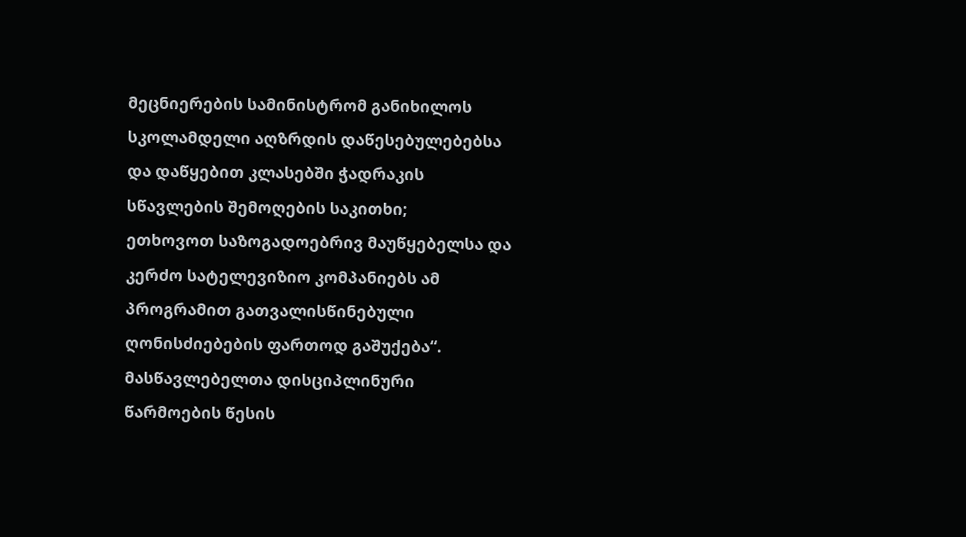მეცნიერების სამინისტრომ განიხილოს სკოლამდელი აღზრდის დაწესებულებებსა და დაწყებით კლასებში ჭადრაკის სწავლების შემოღების საკითხი;
ეთხოვოთ საზოგადოებრივ მაუწყებელსა და კერძო სატელევიზიო კომპანიებს ამ პროგრამით გათვალისწინებული ღონისძიებების ფართოდ გაშუქება“.
მასწავლებელთა დისციპლინური წარმოების წესის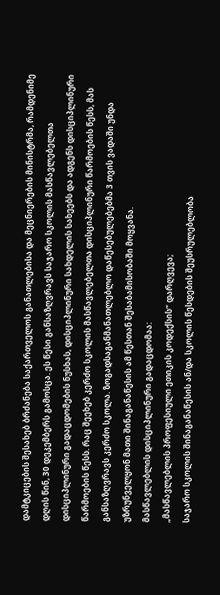დამტკიცების შესახებ ბრძანება საქართველოს განათლებისა და მეცნიერების მინისტრმა, რამდენიმე დღის წინ, 30 დეკემბერს გამოსცა. ეს წესი განსაზღვრავს საჯარო სკოლის მასწავლებელთა დისციპლინური გადაცდომების ნუსხას, დისციპლინური სახდელის სახეებს და ადგენს დისციპლინური წარმოების წესს. რაც შეეხებ კერძო სკოლის მასწავლებელთა დისციპლინური წარმოების წესს, მას განსაზღვრავს კერძო სკოლა. ზოგადსაგანმანათლებლო დაწესებულებებმა 3 თვის ვადაში უნდა უზრუნველყონ მათი შინაგანაწესის ამ წესთან შესაბამისობაში მოყვანა.
მასწავლებლის დისციპლინური გადაცდომაა:
„მასწავლებლის პროფესიული ეთიკის კოდექსის“ დარღვევა;
საჯარო სკოლის შინაგანაწესის ან/და სკოლის წესდების შეუსრულებლობა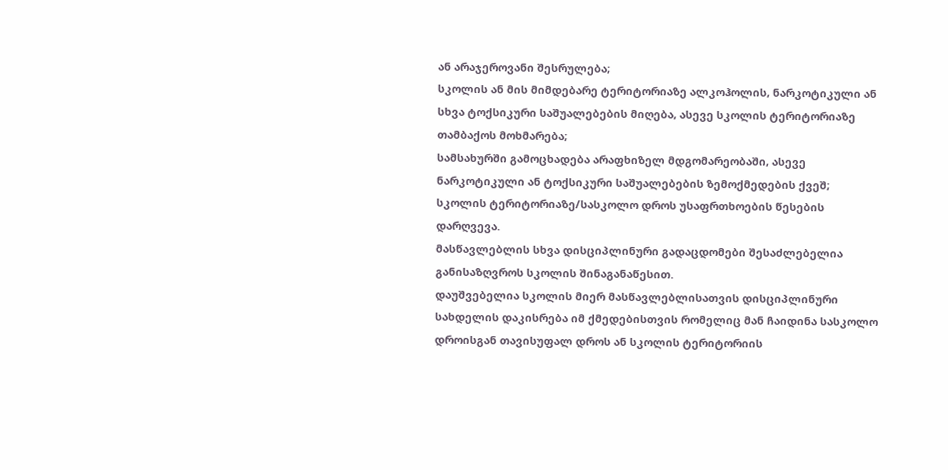ან არაჯეროვანი შესრულება;
სკოლის ან მის მიმდებარე ტერიტორიაზე ალკოჰოლის, ნარკოტიკული ან სხვა ტოქსიკური საშუალებების მიღება, ასევე სკოლის ტერიტორიაზე თამბაქოს მოხმარება;
სამსახურში გამოცხადება არაფხიზელ მდგომარეობაში, ასევე ნარკოტიკული ან ტოქსიკური საშუალებების ზემოქმედების ქვეშ;
სკოლის ტერიტორიაზე/სასკოლო დროს უსაფრთხოების წესების დარღვევა.
მასწავლებლის სხვა დისციპლინური გადაცდომები შესაძლებელია განისაზღვროს სკოლის შინაგანაწესით.
დაუშვებელია სკოლის მიერ მასწავლებლისათვის დისციპლინური სახდელის დაკისრება იმ ქმედებისთვის რომელიც მან ჩაიდინა სასკოლო დროისგან თავისუფალ დროს ან სკოლის ტერიტორიის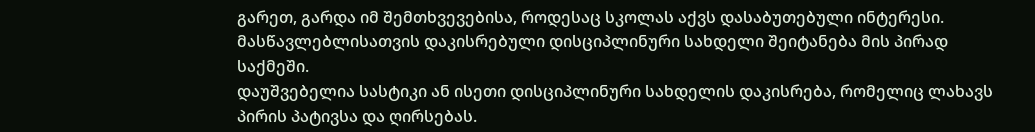გარეთ, გარდა იმ შემთხვევებისა, როდესაც სკოლას აქვს დასაბუთებული ინტერესი.
მასწავლებლისათვის დაკისრებული დისციპლინური სახდელი შეიტანება მის პირად საქმეში.
დაუშვებელია სასტიკი ან ისეთი დისციპლინური სახდელის დაკისრება, რომელიც ლახავს პირის პატივსა და ღირსებას.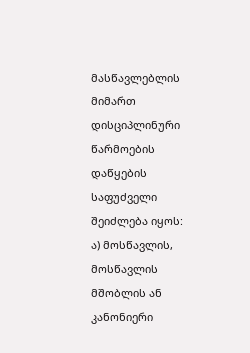მასწავლებლის მიმართ დისციპლინური წარმოების დაწყების საფუძველი შეიძლება იყოს:
ა) მოსწავლის, მოსწავლის მშობლის ან კანონიერი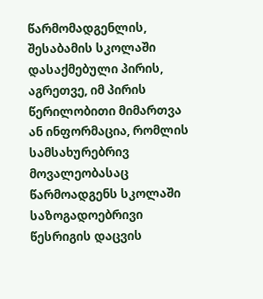წარმომადგენლის, შესაბამის სკოლაში დასაქმებული პირის, აგრეთვე, იმ პირის წერილობითი მიმართვა ან ინფორმაცია, რომლის სამსახურებრივ მოვალეობასაც წარმოადგენს სკოლაში საზოგადოებრივი წესრიგის დაცვის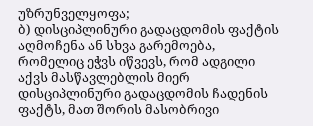უზრუნველყოფა;
ბ) დისციპლინური გადაცდომის ფაქტის აღმოჩენა ან სხვა გარემოება, რომელიც ეჭვს იწვევს, რომ ადგილი აქვს მასწავლებლის მიერ დისციპლინური გადაცდომის ჩადენის ფაქტს, მათ შორის მასობრივი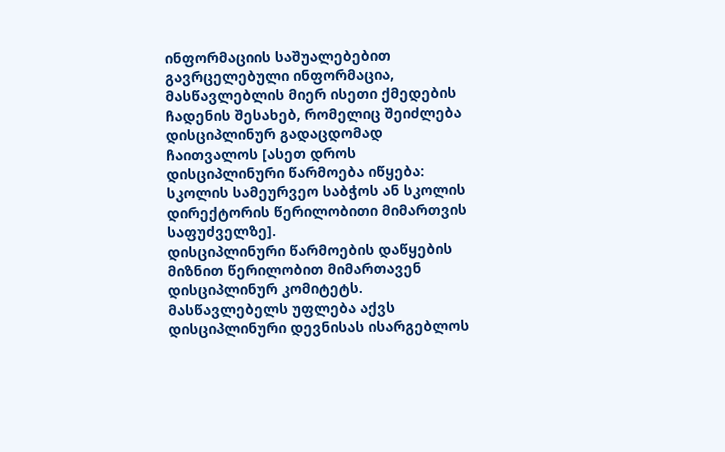ინფორმაციის საშუალებებით გავრცელებული ინფორმაცია, მასწავლებლის მიერ ისეთი ქმედების ჩადენის შესახებ, რომელიც შეიძლება დისციპლინურ გადაცდომად ჩაითვალოს [ასეთ დროს დისციპლინური წარმოება იწყება: სკოლის სამეურვეო საბჭოს ან სკოლის დირექტორის წერილობითი მიმართვის საფუძველზე].
დისციპლინური წარმოების დაწყების მიზნით წერილობით მიმართავენ დისციპლინურ კომიტეტს.
მასწავლებელს უფლება აქვს დისციპლინური დევნისას ისარგებლოს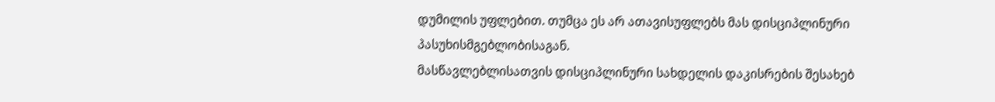დუმილის უფლებით. თუმცა ეს არ ათავისუფლებს მას დისციპლინური პასუხისმგებლობისაგან.
მასწავლებლისათვის დისციპლინური სახდელის დაკისრების შესახებ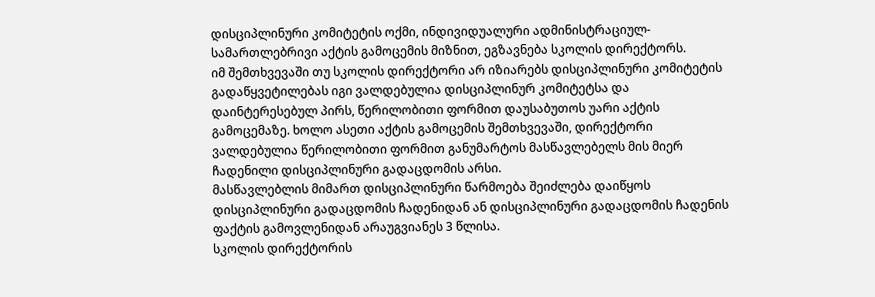დისციპლინური კომიტეტის ოქმი, ინდივიდუალური ადმინისტრაციულ-სამართლებრივი აქტის გამოცემის მიზნით, ეგზავნება სკოლის დირექტორს.
იმ შემთხვევაში თუ სკოლის დირექტორი არ იზიარებს დისციპლინური კომიტეტის გადაწყვეტილებას იგი ვალდებულია დისციპლინურ კომიტეტსა და დაინტერესებულ პირს, წერილობითი ფორმით დაუსაბუთოს უარი აქტის გამოცემაზე. ხოლო ასეთი აქტის გამოცემის შემთხვევაში, დირექტორი ვალდებულია წერილობითი ფორმით განუმარტოს მასწავლებელს მის მიერ ჩადენილი დისციპლინური გადაცდომის არსი.
მასწავლებლის მიმართ დისციპლინური წარმოება შეიძლება დაიწყოს დისციპლინური გადაცდომის ჩადენიდან ან დისციპლინური გადაცდომის ჩადენის ფაქტის გამოვლენიდან არაუგვიანეს 3 წლისა.
სკოლის დირექტორის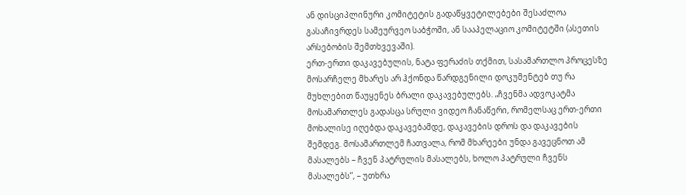ან დისციპლინური კომიტეტის გადაწყვეტილებები შესაძლოა გასაჩივრდეს სამეურვეო საბჭოში, ან სააპელაციო კომიტეტში (ასეთის არსებობის შემთხვევაში).
ერთ-ერთი დაკავებულის, ნატა ფერაძის თქმით, სასამართლო პროცესზე მოსარჩელე მხარეს არ ჰქონდა წარდგენილი დოკუმენტებ თუ რა მუხლებით წაუყენეს ბრალი დაკავებულებს. „ჩვენმა ადვოკატმა მოსამართლეს გადასცა სრული ვიდეო ჩანაწერი, რომელსაც ერთ-ერთი მოხალისე იღებდა დაკავებამდე, დაკავების დროს და დაკავების შემდეგ. მოსამართლემ ჩათვალა, რომ მხარეები უნდა გავეცნოთ ამ მასალებს – ჩვენ პატრულის მასალებს, ხოლო პატრული ჩვენს მასალებს“, – უთხრა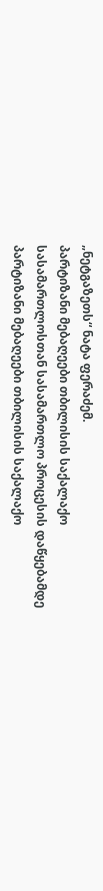„ნეტგაზეთს“ ნატა ფერაძემ.
პარტიზანი მებაღეები თბილისის საქალაქო სასამართლოსთან სასამართლო პროცესის დაწყებამდე
პარტიზანი მებაღეები თბილისის საქალაქო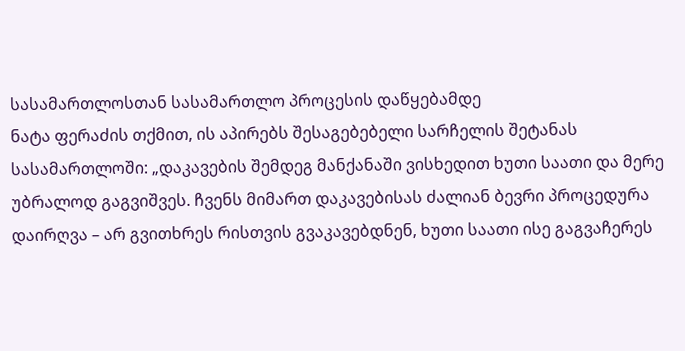სასამართლოსთან სასამართლო პროცესის დაწყებამდე
ნატა ფერაძის თქმით, ის აპირებს შესაგებებელი სარჩელის შეტანას სასამართლოში: „დაკავების შემდეგ მანქანაში ვისხედით ხუთი საათი და მერე უბრალოდ გაგვიშვეს. ჩვენს მიმართ დაკავებისას ძალიან ბევრი პროცედურა დაირღვა – არ გვითხრეს რისთვის გვაკავებდნენ, ხუთი საათი ისე გაგვაჩერეს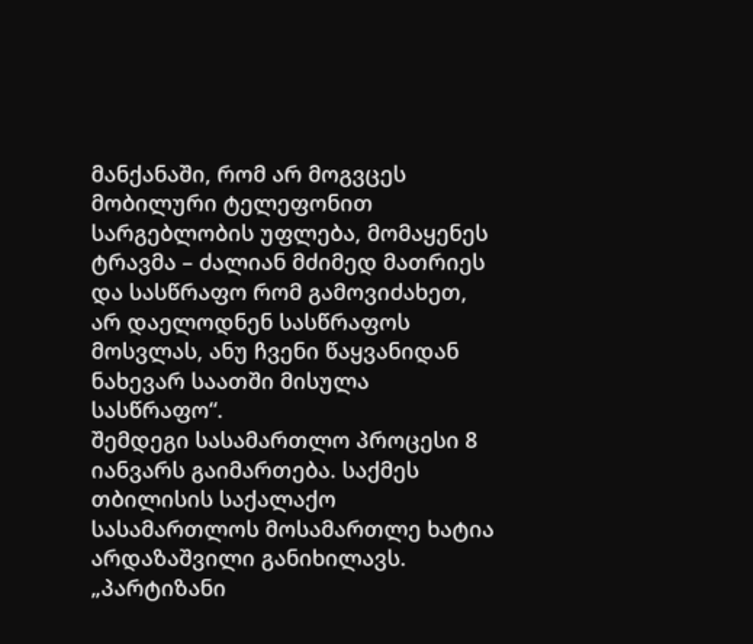მანქანაში, რომ არ მოგვცეს მობილური ტელეფონით სარგებლობის უფლება, მომაყენეს ტრავმა – ძალიან მძიმედ მათრიეს და სასწრაფო რომ გამოვიძახეთ, არ დაელოდნენ სასწრაფოს მოსვლას, ანუ ჩვენი წაყვანიდან ნახევარ საათში მისულა სასწრაფო“.
შემდეგი სასამართლო პროცესი 8 იანვარს გაიმართება. საქმეს თბილისის საქალაქო სასამართლოს მოსამართლე ხატია არდაზაშვილი განიხილავს. „პარტიზანი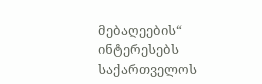მებაღეების“ ინტერესებს საქართველოს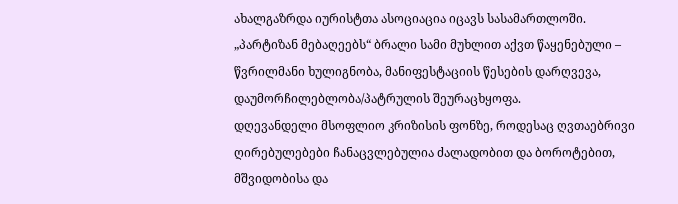ახალგაზრდა იურისტთა ასოციაცია იცავს სასამართლოში.
„პარტიზან მებაღეებს“ ბრალი სამი მუხლით აქვთ წაყენებული – წვრილმანი ხულიგნობა, მანიფესტაციის წესების დარღვევა, დაუმორჩილებლობა/პატრულის შეურაცხყოფა.
დღევანდელი მსოფლიო კრიზისის ფონზე, როდესაც ღვთაებრივი ღირებულებები ჩანაცვლებულია ძალადობით და ბოროტებით, მშვიდობისა და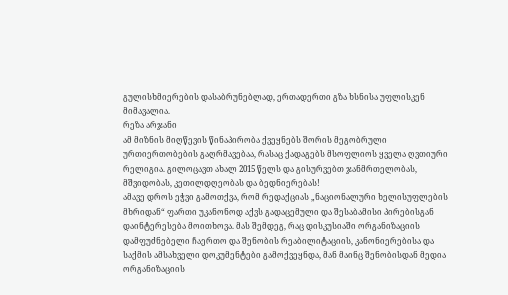გულისხმიერების დასაბრუნებლად, ერთადერთი გზა ხსნისა უფლისკენ მიმავალია.
რეზა არჯანი
ამ მიზნის მიღწევის წინაპირობა ქვეყნებს შორის მეგობრული ურთიერთობების გაღრმავებაა, რასაც ქადაგებს მსოფლიოს ყველა ღვთიური რელიგია. გილოცავთ ახალ 2015 წელს და გისურვებთ ჯანმრთელობას, მშვიდობას, კეთილდღეობას და ბედნიერებას!
ამავე დროს ეჭვი გამოთქვა, რომ რედაქციას „ნაციონალური ხელისუფლების მხრიდან“ ფართი უკანონოდ აქვს გადაცემული და შესაბამისი პირებისგან დაინტერესება მოითხოვა. მას შემდეგ, რაც დისკუსიაში ორგანიზაციის დამფუძნებელი ჩაერთო და შენობის რეაბილიტაციის, კანონიერებისა და საქმის ამსახველი დოკუმენტები გამოქვეყნდა, მან მაინც შენობისდან მედია ორგანიზაციის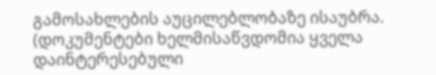გამოსახლების აუცილებლობაზე ისაუბრა. (დოკუმენტები ხელმისაწვდომია ყველა დაინტერესებული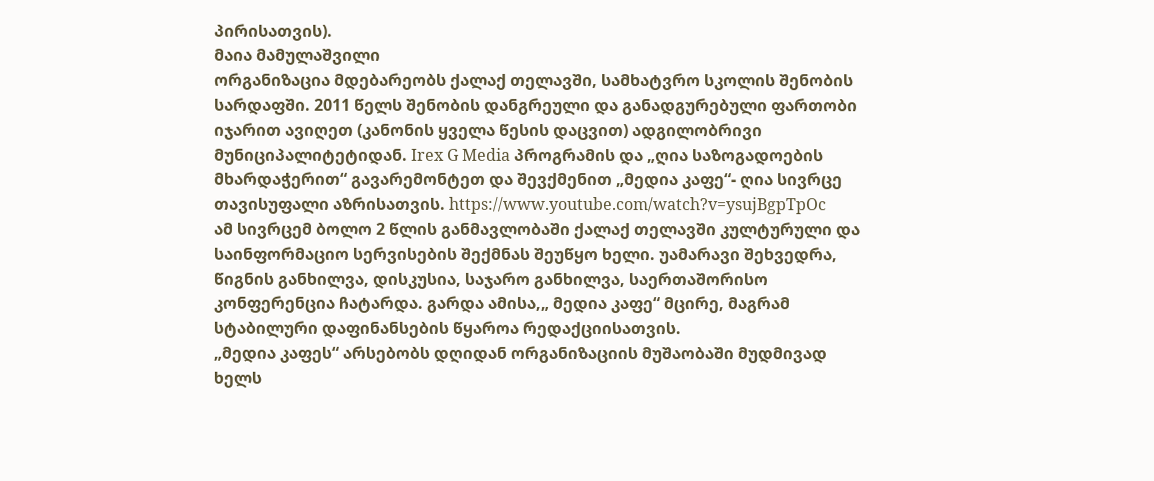პირისათვის).
მაია მამულაშვილი
ორგანიზაცია მდებარეობს ქალაქ თელავში, სამხატვრო სკოლის შენობის სარდაფში. 2011 წელს შენობის დანგრეული და განადგურებული ფართობი იჯარით ავიღეთ (კანონის ყველა წესის დაცვით) ადგილობრივი მუნიციპალიტეტიდან. Irex G Media პროგრამის და „ღია საზოგადოების მხარდაჭერით“ გავარემონტეთ და შევქმენით „მედია კაფე“- ღია სივრცე თავისუფალი აზრისათვის. https://www.youtube.com/watch?v=ysujBgpTpOc
ამ სივრცემ ბოლო 2 წლის განმავლობაში ქალაქ თელავში კულტურული და საინფორმაციო სერვისების შექმნას შეუწყო ხელი. უამარავი შეხვედრა, წიგნის განხილვა, დისკუსია, საჯარო განხილვა, საერთაშორისო კონფერენცია ჩატარდა. გარდა ამისა,„ მედია კაფე“ მცირე, მაგრამ სტაბილური დაფინანსების წყაროა რედაქციისათვის.
„მედია კაფეს“ არსებობს დღიდან ორგანიზაციის მუშაობაში მუდმივად ხელს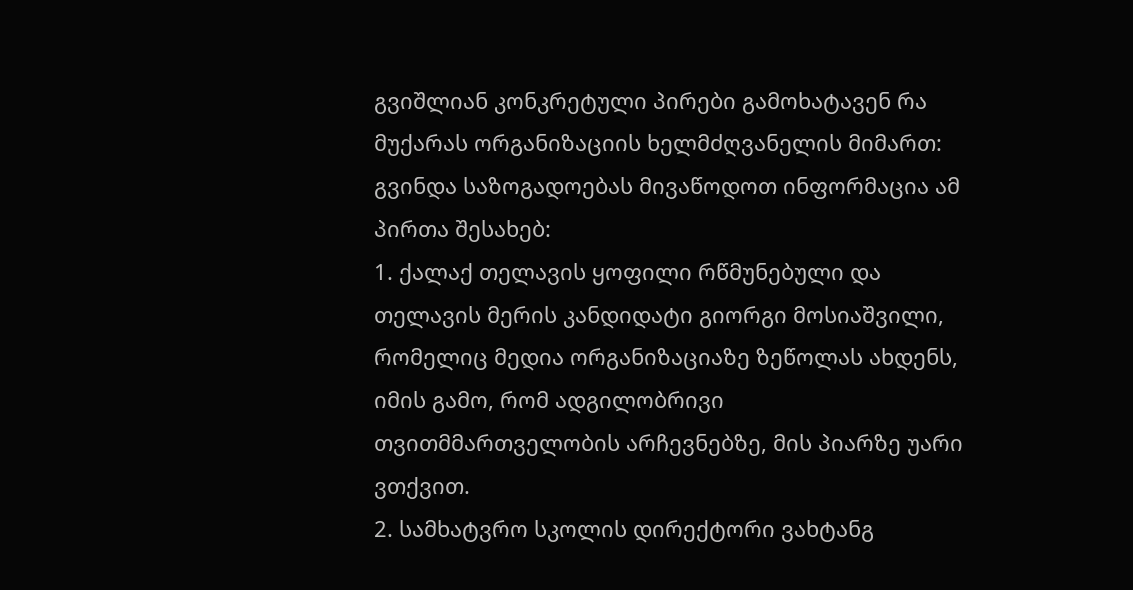გვიშლიან კონკრეტული პირები გამოხატავენ რა მუქარას ორგანიზაციის ხელმძღვანელის მიმართ: გვინდა საზოგადოებას მივაწოდოთ ინფორმაცია ამ პირთა შესახებ:
1. ქალაქ თელავის ყოფილი რწმუნებული და თელავის მერის კანდიდატი გიორგი მოსიაშვილი, რომელიც მედია ორგანიზაციაზე ზეწოლას ახდენს, იმის გამო, რომ ადგილობრივი თვითმმართველობის არჩევნებზე, მის პიარზე უარი ვთქვით.
2. სამხატვრო სკოლის დირექტორი ვახტანგ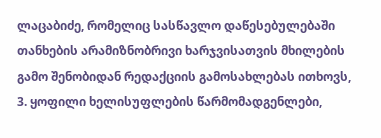ლაცაბიძე, რომელიც სასწავლო დაწესებულებაში თანხების არამიზნობრივი ხარჯვისათვის მხილების გამო შენობიდან რედაქციის გამოსახლებას ითხოვს,
3. ყოფილი ხელისუფლების წარმომადგენლები,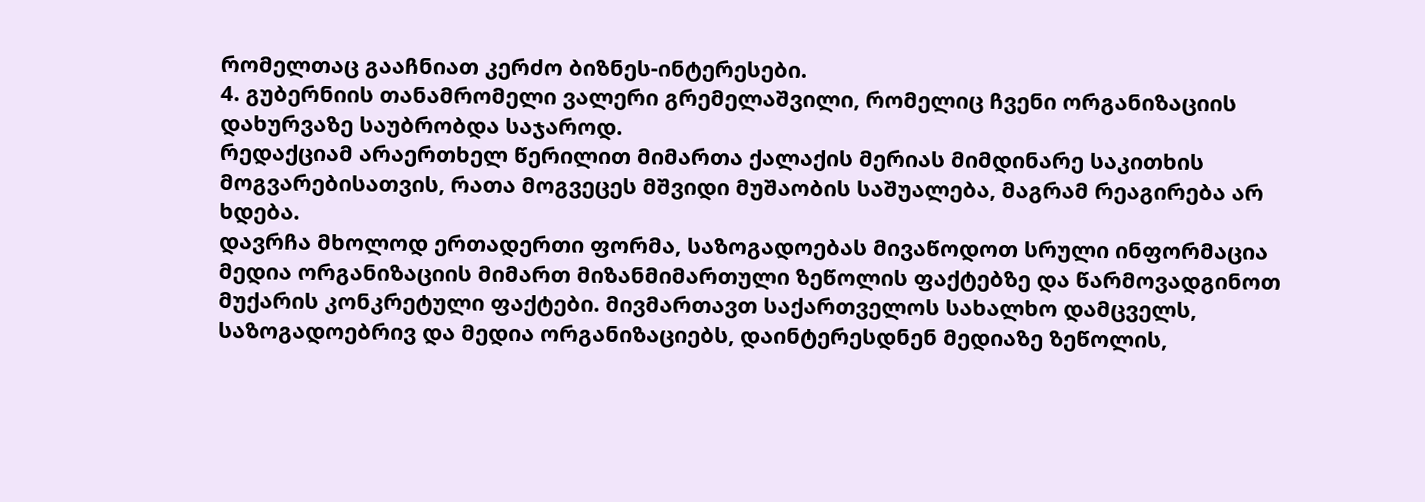რომელთაც გააჩნიათ კერძო ბიზნეს-ინტერესები.
4. გუბერნიის თანამრომელი ვალერი გრემელაშვილი, რომელიც ჩვენი ორგანიზაციის დახურვაზე საუბრობდა საჯაროდ.
რედაქციამ არაერთხელ წერილით მიმართა ქალაქის მერიას მიმდინარე საკითხის მოგვარებისათვის, რათა მოგვეცეს მშვიდი მუშაობის საშუალება, მაგრამ რეაგირება არ ხდება.
დავრჩა მხოლოდ ერთადერთი ფორმა, საზოგადოებას მივაწოდოთ სრული ინფორმაცია მედია ორგანიზაციის მიმართ მიზანმიმართული ზეწოლის ფაქტებზე და წარმოვადგინოთ მუქარის კონკრეტული ფაქტები. მივმართავთ საქართველოს სახალხო დამცველს, საზოგადოებრივ და მედია ორგანიზაციებს, დაინტერესდნენ მედიაზე ზეწოლის,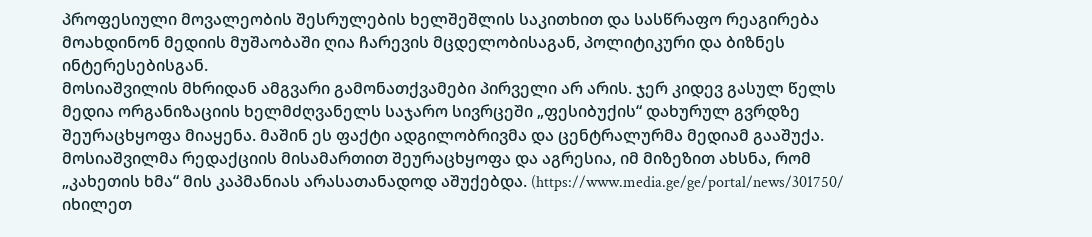პროფესიული მოვალეობის შესრულების ხელშეშლის საკითხით და სასწრაფო რეაგირება მოახდინონ მედიის მუშაობაში ღია ჩარევის მცდელობისაგან, პოლიტიკური და ბიზნეს ინტერესებისგან.
მოსიაშვილის მხრიდან ამგვარი გამონათქვამები პირველი არ არის. ჯერ კიდევ გასულ წელს მედია ორგანიზაციის ხელმძღვანელს საჯარო სივრცეში „ფესიბუქის“ დახურულ გვრდზე შეურაცხყოფა მიაყენა. მაშინ ეს ფაქტი ადგილობრივმა და ცენტრალურმა მედიამ გააშუქა. მოსიაშვილმა რედაქციის მისამართით შეურაცხყოფა და აგრესია, იმ მიზეზით ახსნა, რომ „კახეთის ხმა“ მის კაპმანიას არასათანადოდ აშუქებდა. (https://www.media.ge/ge/portal/news/301750/ იხილეთ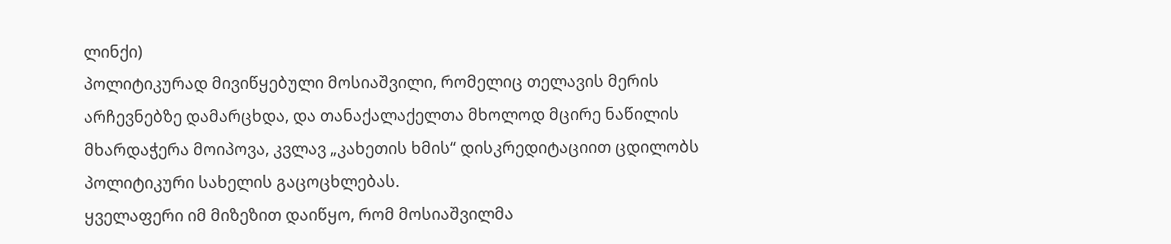ლინქი)
პოლიტიკურად მივიწყებული მოსიაშვილი, რომელიც თელავის მერის არჩევნებზე დამარცხდა, და თანაქალაქელთა მხოლოდ მცირე ნაწილის მხარდაჭერა მოიპოვა, კვლავ „კახეთის ხმის“ დისკრედიტაციით ცდილობს პოლიტიკური სახელის გაცოცხლებას.
ყველაფერი იმ მიზეზით დაიწყო, რომ მოსიაშვილმა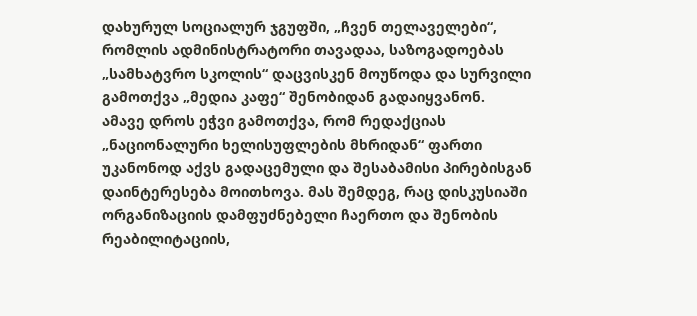დახურულ სოციალურ ჯგუფში, „ჩვენ თელაველები“, რომლის ადმინისტრატორი თავადაა, საზოგადოებას „სამხატვრო სკოლის“ დაცვისკენ მოუწოდა და სურვილი გამოთქვა „მედია კაფე“ შენობიდან გადაიყვანონ.
ამავე დროს ეჭვი გამოთქვა, რომ რედაქციას „ნაციონალური ხელისუფლების მხრიდან“ ფართი უკანონოდ აქვს გადაცემული და შესაბამისი პირებისგან დაინტერესება მოითხოვა. მას შემდეგ, რაც დისკუსიაში ორგანიზაციის დამფუძნებელი ჩაერთო და შენობის რეაბილიტაციის,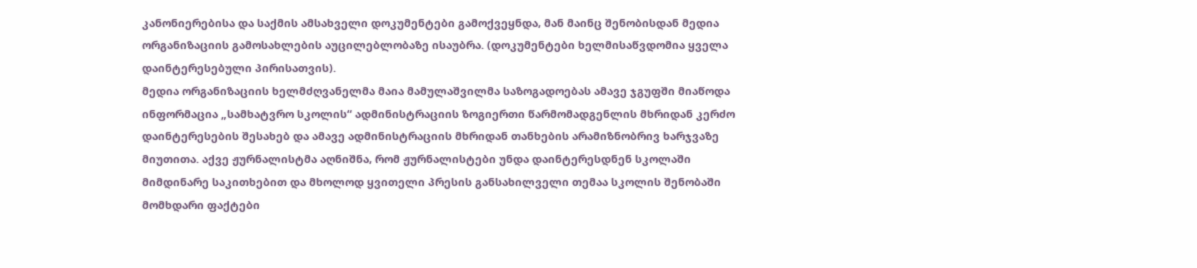კანონიერებისა და საქმის ამსახველი დოკუმენტები გამოქვეყნდა, მან მაინც შენობისდან მედია ორგანიზაციის გამოსახლების აუცილებლობაზე ისაუბრა. (დოკუმენტები ხელმისაწვდომია ყველა დაინტერესებული პირისათვის).
მედია ორგანიზაციის ხელმძღვანელმა მაია მამულაშვილმა საზოგადოებას ამავე ჯგუფში მიაწოდა ინფორმაცია „სამხატვრო სკოლის“ ადმინისტრაციის ზოგიერთი წარმომადგენლის მხრიდან კერძო დაინტერესების შესახებ და ამავე ადმინისტრაციის მხრიდან თანხების არამიზნობრივ ხარჯვაზე მიუთითა. აქვე ჟურნალისტმა აღნიშნა, რომ ჟურნალისტები უნდა დაინტერესდნენ სკოლაში მიმდინარე საკითხებით და მხოლოდ ყვითელი პრესის განსახილველი თემაა სკოლის შენობაში მომხდარი ფაქტები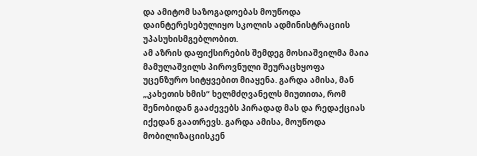და ამიტომ საზოგადოებას მოუწოდა დაინტერესებულიყო სკოლის ადმინისტრაციის უპასუხისმგებლობით.
ამ აზრის დაფიქსირების შემდეგ მოსიაშვილმა მაია მამულაშვილს პიროვნული შეურაცხყოფა უცენზურო სიტყვებით მიაყენა. გარდა ამისა, მან „კახეთის ხმის“ ხელმძღვანელს მიუთითა, რომ შენობიდან გააძევებს პირადად მას და რედაქციას იქედან გაათრევს. გარდა ამისა, მოუწოდა მობილიზაციისკენ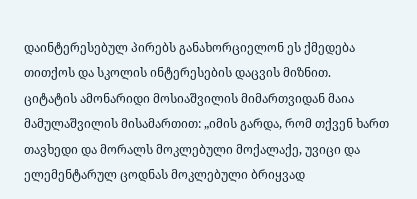დაინტერესებულ პირებს განახორციელონ ეს ქმედება თითქოს და სკოლის ინტერესების დაცვის მიზნით.
ციტატის ამონარიდი მოსიაშვილის მიმართვიდან მაია მამულაშვილის მისამართით: „იმის გარდა, რომ თქვენ ხართ თავხედი და მორალს მოკლებული მოქალაქე, უვიცი და ელემენტარულ ცოდნას მოკლებული ბრიყვად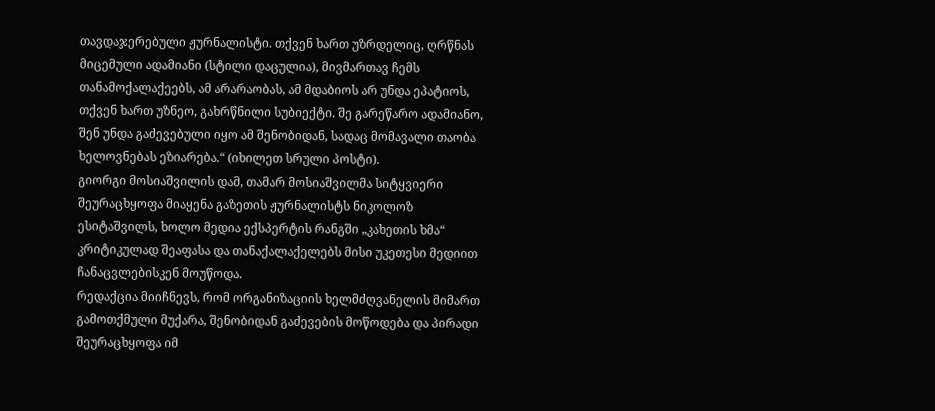თავდაჯერებული ჟურნალისტი. თქვენ ხართ უზრდელიც, ღრწნას მიცემული ადამიანი (სტილი დაცულია), მივმართავ ჩემს თანამოქალაქეებს, ამ არარაობას, ამ მდაბიოს არ უნდა ეპატიოს, თქვენ ხართ უზნეო, გახრწნილი სუბიექტი. შე გარეწარო ადამიანო, შენ უნდა გაძევებული იყო ამ შენობიდან, სადაც მომავალი თაობა ხელოვნებას ეზიარება.“ (იხილეთ სრული პოსტი).
გიორგი მოსიაშვილის დამ, თამარ მოსიაშვილმა სიტყვიერი შეურაცხყოფა მიაყენა გაზეთის ჟურნალისტს ნიკოლოზ ესიტაშვილს, ხოლო მედია ექსპერტის რანგში „კახეთის ხმა“ კრიტიკულად შეაფასა და თანაქალაქელებს მისი უკეთესი მედიით ჩანაცვლებისკენ მოუწოდა.
რედაქცია მიიჩნევს, რომ ორგანიზაციის ხელმძღვანელის მიმართ გამოთქმული მუქარა, შენობიდან გაძევების მოწოდება და პირადი შეურაცხყოფა იმ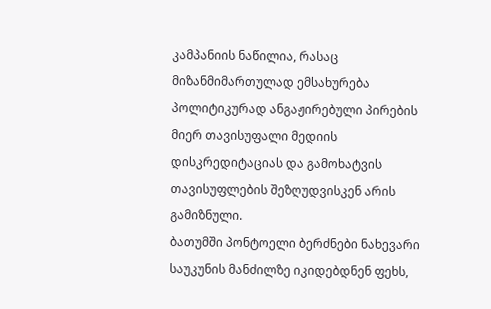კამპანიის ნაწილია, რასაც მიზანმიმართულად ემსახურება პოლიტიკურად ანგაჟირებული პირების მიერ თავისუფალი მედიის დისკრედიტაციას და გამოხატვის თავისუფლების შეზღუდვისკენ არის გამიზნული.
ბათუმში პონტოელი ბერძნები ნახევარი საუკუნის მანძილზე იკიდებდნენ ფეხს,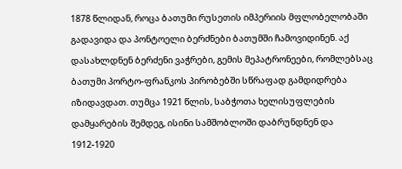1878 წლიდან, როცა ბათუმი რუსეთის იმპერიის მფლობელობაში გადავიდა და პონტოელი ბერძნები ბათუმში ჩამოვიდინენ. აქ დასახლდნენ ბერძენი ვაჭრები, გემის მეპატრონეები, რომლებსაც ბათუმი პორტო-ფრანკოს პირობებში სწრაფად გამდიდრება იზიდავდათ. თუმცა 1921 წლის, საბჭოთა ხელისუფლების დამყარების შემდეგ, ისინი სამშობლოში დაბრუნდნენ და 1912-1920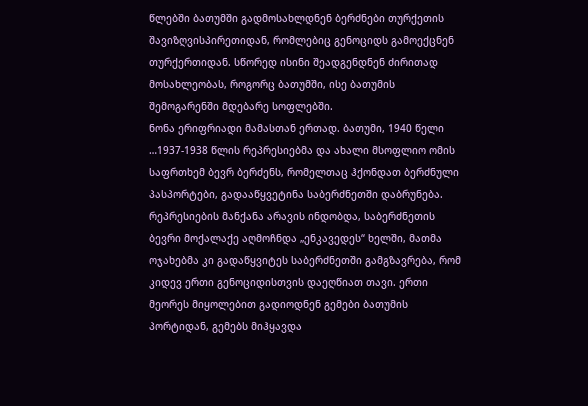წლებში ბათუმში გადმოსახლდნენ ბერძნები თურქეთის შავიზღვისპირეთიდან, რომლებიც გენოციდს გამოექცნენ თურქერთიდან. სწორედ ისინი შეადგენდნენ ძირითად მოსახლეობას, როგორც ბათუმში, ისე ბათუმის შემოგარენში მდებარე სოფლებში.
ნონა ერიფრიადი მამასთან ერთად. ბათუმი, 1940 წელი
…1937-1938 წლის რეპრესიებმა და ახალი მსოფლიო ომის საფრთხემ ბევრ ბერძენს, რომელთაც ჰქონდათ ბერძნული პასპორტები, გადააწყვეტინა საბერძნეთში დაბრუნება. რეპრესიების მანქანა არავის ინდობდა, საბერძნეთის ბევრი მოქალაქე აღმოჩნდა „ენკავედეს“ ხელში, მათმა ოჯახებმა კი გადაწყვიტეს საბერძნეთში გამგზავრება, რომ კიდევ ერთი გენოციდისთვის დაეღწიათ თავი. ერთი მეორეს მიყოლებით გადიოდნენ გემები ბათუმის პორტიდან, გემებს მიჰყავდა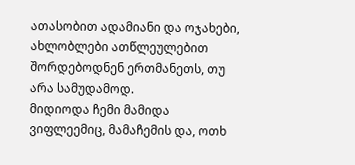ათასობით ადამიანი და ოჯახები, ახლობლები ათწლეულებით შორდებოდნენ ერთმანეთს, თუ არა სამუდამოდ.
მიდიოდა ჩემი მამიდა ვიფლეემიც, მამაჩემის და, ოთხ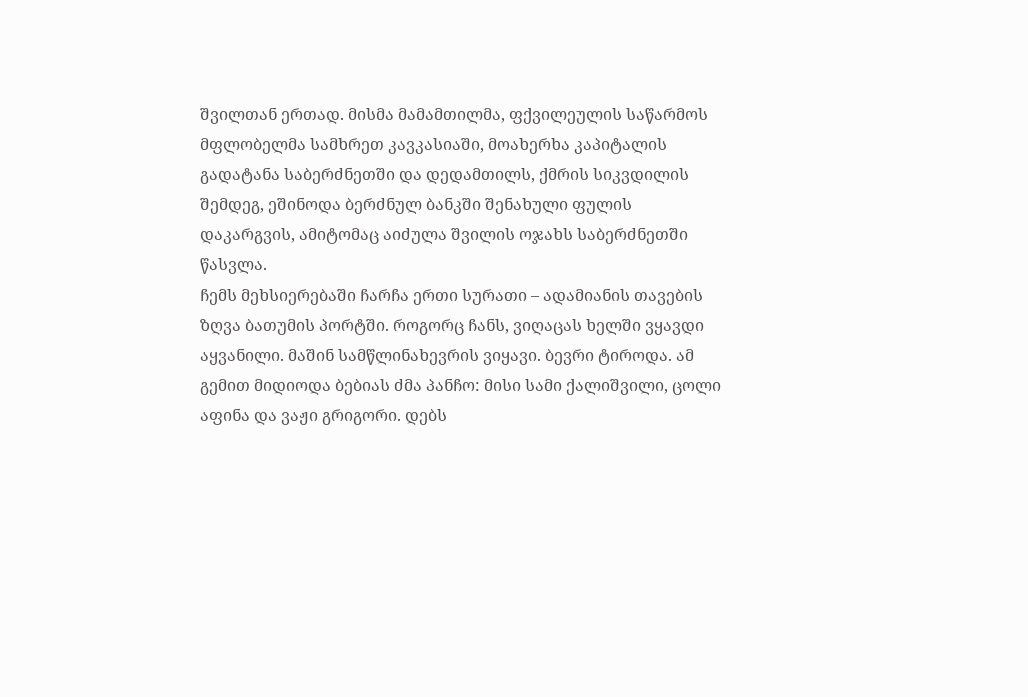შვილთან ერთად. მისმა მამამთილმა, ფქვილეულის საწარმოს მფლობელმა სამხრეთ კავკასიაში, მოახერხა კაპიტალის გადატანა საბერძნეთში და დედამთილს, ქმრის სიკვდილის შემდეგ, ეშინოდა ბერძნულ ბანკში შენახული ფულის დაკარგვის, ამიტომაც აიძულა შვილის ოჯახს საბერძნეთში წასვლა.
ჩემს მეხსიერებაში ჩარჩა ერთი სურათი – ადამიანის თავების ზღვა ბათუმის პორტში. როგორც ჩანს, ვიღაცას ხელში ვყავდი აყვანილი. მაშინ სამწლინახევრის ვიყავი. ბევრი ტიროდა. ამ გემით მიდიოდა ბებიას ძმა პანჩო: მისი სამი ქალიშვილი, ცოლი აფინა და ვაჟი გრიგორი. დებს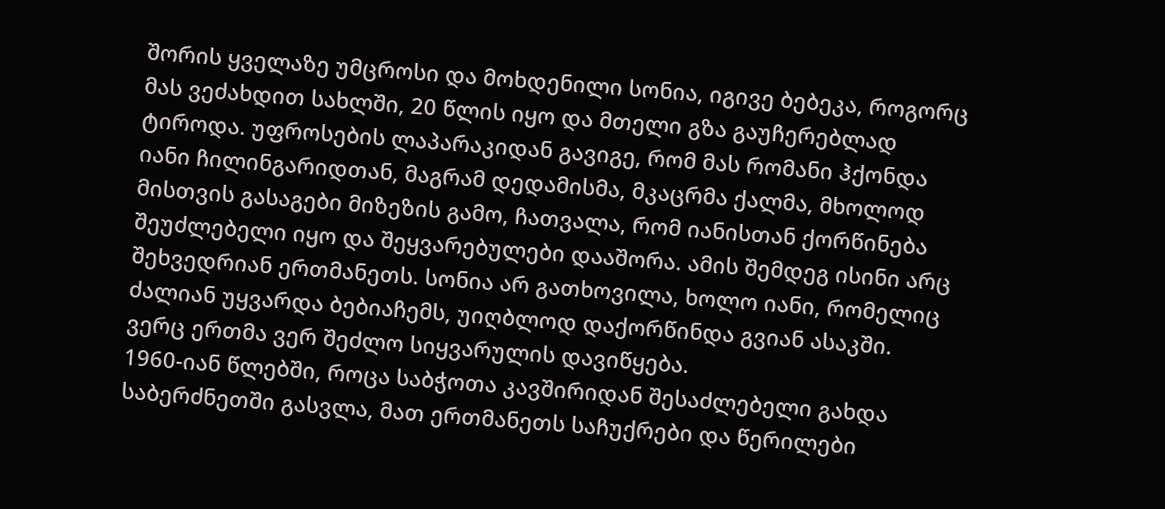შორის ყველაზე უმცროსი და მოხდენილი სონია, იგივე ბებეკა, როგორც მას ვეძახდით სახლში, 20 წლის იყო და მთელი გზა გაუჩერებლად ტიროდა. უფროსების ლაპარაკიდან გავიგე, რომ მას რომანი ჰქონდა იანი ჩილინგარიდთან, მაგრამ დედამისმა, მკაცრმა ქალმა, მხოლოდ მისთვის გასაგები მიზეზის გამო, ჩათვალა, რომ იანისთან ქორწინება შეუძლებელი იყო და შეყვარებულები დააშორა. ამის შემდეგ ისინი არც შეხვედრიან ერთმანეთს. სონია არ გათხოვილა, ხოლო იანი, რომელიც ძალიან უყვარდა ბებიაჩემს, უიღბლოდ დაქორწინდა გვიან ასაკში. ვერც ერთმა ვერ შეძლო სიყვარულის დავიწყება.
1960-იან წლებში, როცა საბჭოთა კავშირიდან შესაძლებელი გახდა საბერძნეთში გასვლა, მათ ერთმანეთს საჩუქრები და წერილები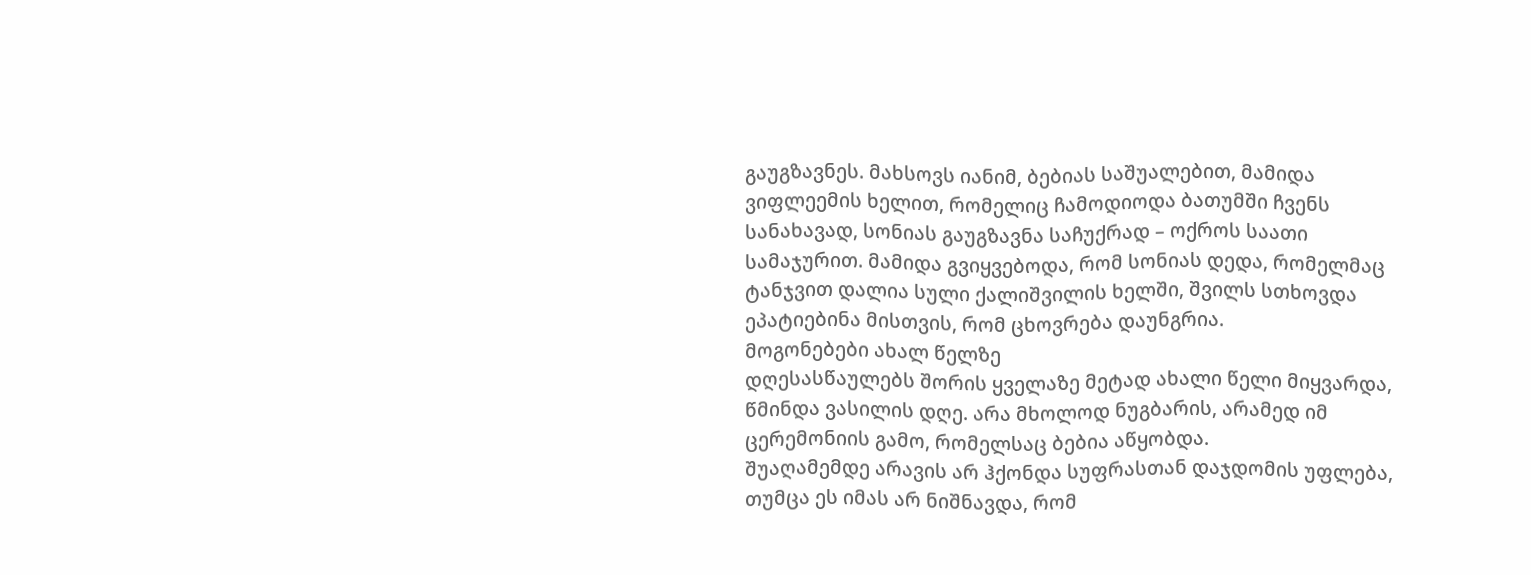გაუგზავნეს. მახსოვს იანიმ, ბებიას საშუალებით, მამიდა ვიფლეემის ხელით, რომელიც ჩამოდიოდა ბათუმში ჩვენს სანახავად, სონიას გაუგზავნა საჩუქრად – ოქროს საათი სამაჯურით. მამიდა გვიყვებოდა, რომ სონიას დედა, რომელმაც ტანჯვით დალია სული ქალიშვილის ხელში, შვილს სთხოვდა ეპატიებინა მისთვის, რომ ცხოვრება დაუნგრია.
მოგონებები ახალ წელზე
დღესასწაულებს შორის ყველაზე მეტად ახალი წელი მიყვარდა, წმინდა ვასილის დღე. არა მხოლოდ ნუგბარის, არამედ იმ ცერემონიის გამო, რომელსაც ბებია აწყობდა.
შუაღამემდე არავის არ ჰქონდა სუფრასთან დაჯდომის უფლება, თუმცა ეს იმას არ ნიშნავდა, რომ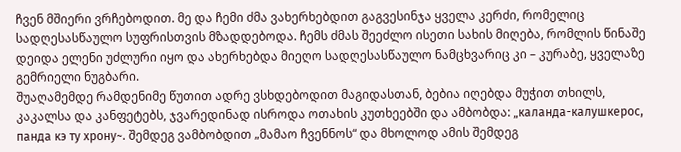ჩვენ მშიერი ვრჩებოდით. მე და ჩემი ძმა ვახერხებდით გაგვესინჯა ყველა კერძი, რომელიც სადღესასწაულო სუფრისთვის მზადდებოდა. ჩემს ძმას შეეძლო ისეთი სახის მიღება, რომლის წინაშე დეიდა ელენი უძლური იყო და ახერხებდა მიეღო სადღესასწაულო ნამცხვარიც კი – კურაბე, ყველაზე გემრიელი ნუგბარი.
შუაღამემდე რამდენიმე წუთით ადრე ვსხდებოდით მაგიდასთან, ბებია იღებდა მუჭით თხილს, კაკალსა და კანფეტებს, ჯვარედინად ისროდა ოთახის კუთხეებში და ამბობდა: „каланда-калушкерос, панда кэ ту хрону~. შემდეგ ვამბობდით „მამაო ჩვენნოს“ და მხოლოდ ამის შემდეგ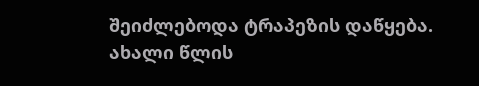შეიძლებოდა ტრაპეზის დაწყება.
ახალი წლის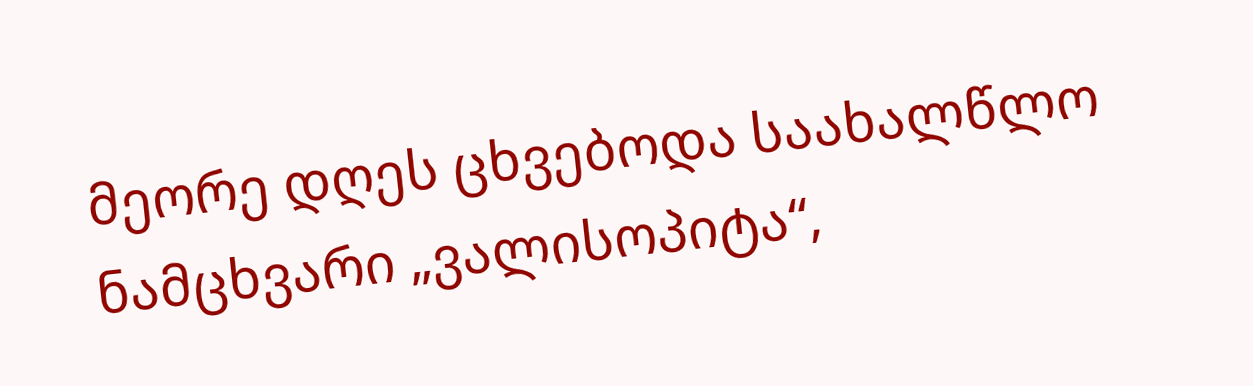მეორე დღეს ცხვებოდა საახალწლო ნამცხვარი „ვალისოპიტა“,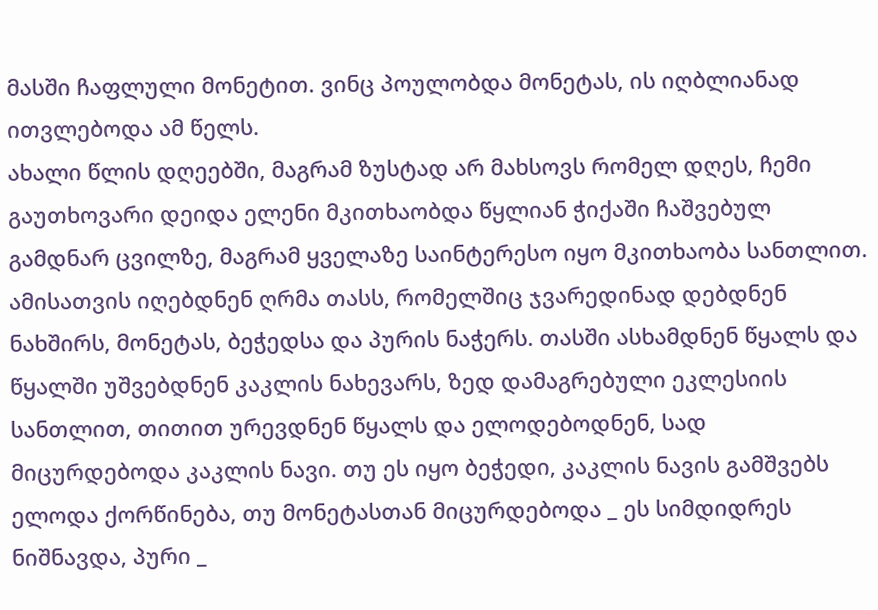მასში ჩაფლული მონეტით. ვინც პოულობდა მონეტას, ის იღბლიანად ითვლებოდა ამ წელს.
ახალი წლის დღეებში, მაგრამ ზუსტად არ მახსოვს რომელ დღეს, ჩემი გაუთხოვარი დეიდა ელენი მკითხაობდა წყლიან ჭიქაში ჩაშვებულ გამდნარ ცვილზე, მაგრამ ყველაზე საინტერესო იყო მკითხაობა სანთლით. ამისათვის იღებდნენ ღრმა თასს, რომელშიც ჯვარედინად დებდნენ ნახშირს, მონეტას, ბეჭედსა და პურის ნაჭერს. თასში ასხამდნენ წყალს და წყალში უშვებდნენ კაკლის ნახევარს, ზედ დამაგრებული ეკლესიის სანთლით, თითით ურევდნენ წყალს და ელოდებოდნენ, სად მიცურდებოდა კაკლის ნავი. თუ ეს იყო ბეჭედი, კაკლის ნავის გამშვებს ელოდა ქორწინება, თუ მონეტასთან მიცურდებოდა _ ეს სიმდიდრეს ნიშნავდა, პური _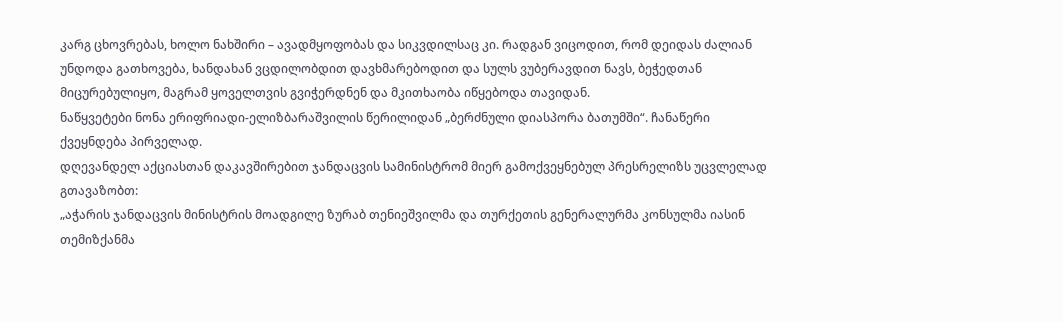კარგ ცხოვრებას, ხოლო ნახშირი – ავადმყოფობას და სიკვდილსაც კი. რადგან ვიცოდით, რომ დეიდას ძალიან უნდოდა გათხოვება, ხანდახან ვცდილობდით დავხმარებოდით და სულს ვუბერავდით ნავს, ბეჭედთან მიცურებულიყო, მაგრამ ყოველთვის გვიჭერდნენ და მკითხაობა იწყებოდა თავიდან.
ნაწყვეტები ნონა ერიფრიადი-ელიზბარაშვილის წერილიდან „ბერძნული დიასპორა ბათუმში“. ჩანაწერი ქვეყნდება პირველად.
დღევანდელ აქციასთან დაკავშირებით ჯანდაცვის სამინისტრომ მიერ გამოქვეყნებულ პრესრელიზს უცვლელად გთავაზობთ:
„აჭარის ჯანდაცვის მინისტრის მოადგილე ზურაბ თენიეშვილმა და თურქეთის გენერალურმა კონსულმა იასინ თემიზქანმა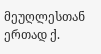მეუღლესთან ერთად ქ.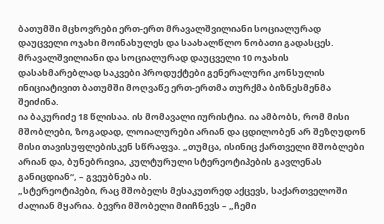ბათუმში მცხოვრები ერთ-ერთ მრავალშვილიანი სოციალურად დაუცველი ოჯახი მოინახულეს და საახალწლო ნობათი გადასცეს.
მრავალშვილიანი და სოციალურად დაუცველი 10 ოჯახის დასახმარებლად საკვები პროდუქტები გენერალური კონსულის ინიციატივით ბათუმში მოღვაწე ერთ-ერთმა თურქმა ბიზნესმენმა შეიძინა.
ია ბაკურიძე 18 წლისაა. ის მომავალი იურისტია. ია ამბობს, რომ მისი მშობლები, ზოგადად, ლოიალურები არიან და ცდილობენ არ შეზღუდონ მისი თავისუფლებისკენ სწრაფვა. „თუმცა, ისინიც ქართველი მშობლები არიან და, ბუნებრივია, კულტურული სტერეოტიპების გავლენას განიცდიან“, – გვეუბნება ის.
„სტერეოტიპები, რაც მშობელს მესაკუთრედ აქცევს, საქართველოში ძალიან მყარია. ბევრი მშობელი მიიჩნევს – „ჩემი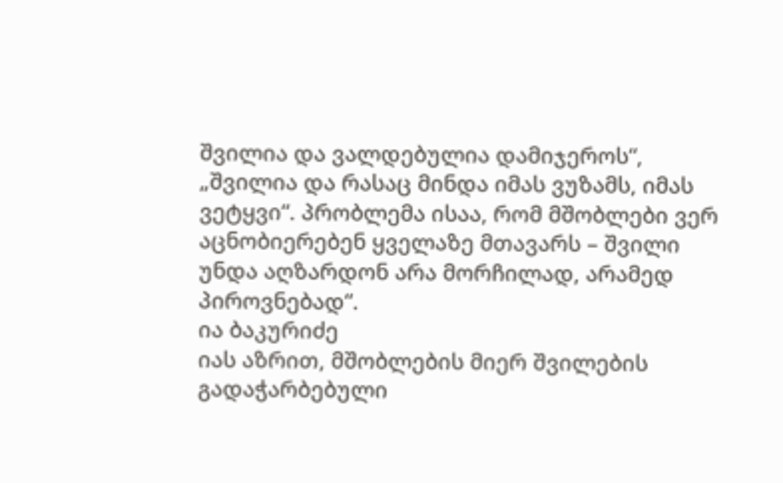შვილია და ვალდებულია დამიჯეროს“, „შვილია და რასაც მინდა იმას ვუზამს, იმას ვეტყვი“. პრობლემა ისაა, რომ მშობლები ვერ აცნობიერებენ ყველაზე მთავარს – შვილი უნდა აღზარდონ არა მორჩილად, არამედ პიროვნებად“.
ია ბაკურიძე
იას აზრით, მშობლების მიერ შვილების გადაჭარბებული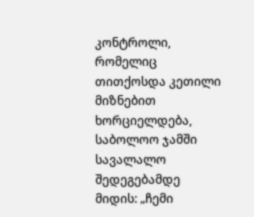კონტროლი, რომელიც თითქოსდა კეთილი მიზნებით ხორციელდება, საბოლოო ჯამში სავალალო შედეგებამდე მიდის: „ჩემი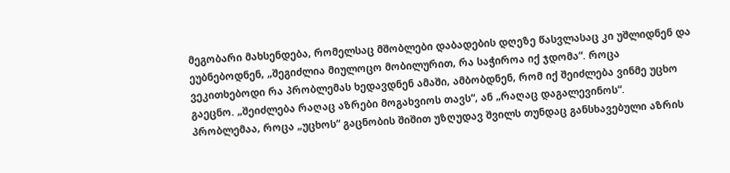მეგობარი მახსენდება, რომელსაც მშობლები დაბადების დღეზე წასვლასაც კი უშლიდნენ და ეუბნებოდნენ, „შეგიძლია მიულოცო მობილურით, რა საჭიროა იქ ჯდომა“. როცა ვეკითხებოდი რა პრობლემას ხედავდნენ ამაში, ამბობდნენ, რომ იქ შეიძლება ვინმე უცხო გაეცნო. „შეიძლება რაღაც აზრები მოგახვიოს თავს“, ან „რაღაც დაგალევინოს“. პრობლემაა, როცა „უცხოს“ გაცნობის შიშით უზღუდავ შვილს თუნდაც განსხავებული აზრის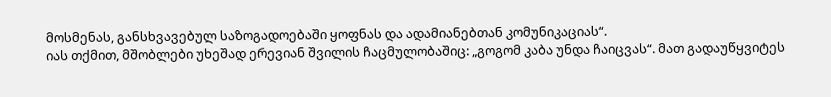მოსმენას, განსხვავებულ საზოგადოებაში ყოფნას და ადამიანებთან კომუნიკაციას“.
იას თქმით, მშობლები უხეშად ერევიან შვილის ჩაცმულობაშიც: „გოგომ კაბა უნდა ჩაიცვას“. მათ გადაუწყვიტეს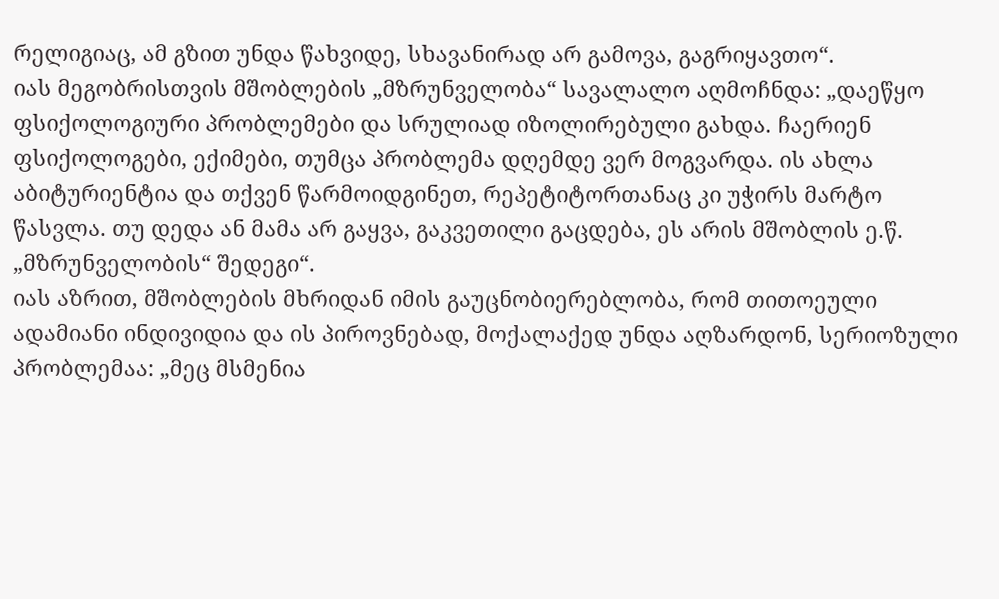რელიგიაც, ამ გზით უნდა წახვიდე, სხავანირად არ გამოვა, გაგრიყავთო“.
იას მეგობრისთვის მშობლების „მზრუნველობა“ სავალალო აღმოჩნდა: „დაეწყო ფსიქოლოგიური პრობლემები და სრულიად იზოლირებული გახდა. ჩაერიენ ფსიქოლოგები, ექიმები, თუმცა პრობლემა დღემდე ვერ მოგვარდა. ის ახლა აბიტურიენტია და თქვენ წარმოიდგინეთ, რეპეტიტორთანაც კი უჭირს მარტო წასვლა. თუ დედა ან მამა არ გაყვა, გაკვეთილი გაცდება, ეს არის მშობლის ე.წ. „მზრუნველობის“ შედეგი“.
იას აზრით, მშობლების მხრიდან იმის გაუცნობიერებლობა, რომ თითოეული ადამიანი ინდივიდია და ის პიროვნებად, მოქალაქედ უნდა აღზარდონ, სერიოზული პრობლემაა: „მეც მსმენია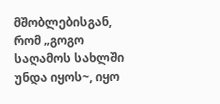მშობლებისგან, რომ „გოგო საღამოს სახლში უნდა იყოს~, იყო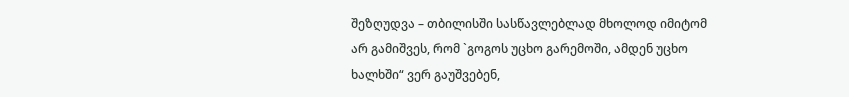შეზღუდვა – თბილისში სასწავლებლად მხოლოდ იმიტომ არ გამიშვეს, რომ `გოგოს უცხო გარემოში, ამდენ უცხო ხალხში“ ვერ გაუშვებენ,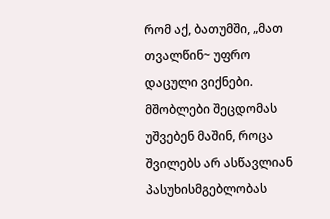რომ აქ, ბათუმში, „მათ თვალწინ~ უფრო დაცული ვიქნები. მშობლები შეცდომას უშვებენ მაშინ, როცა შვილებს არ ასწავლიან პასუხისმგებლობას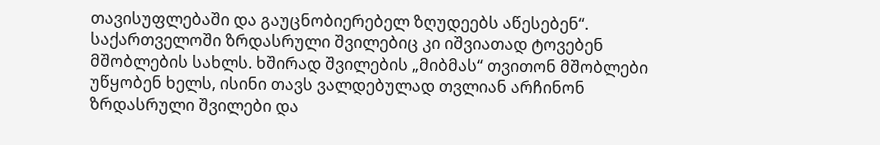თავისუფლებაში და გაუცნობიერებელ ზღუდეებს აწესებენ“.
საქართველოში ზრდასრული შვილებიც კი იშვიათად ტოვებენ მშობლების სახლს. ხშირად შვილების „მიბმას“ თვითონ მშობლები უწყობენ ხელს, ისინი თავს ვალდებულად თვლიან არჩინონ ზრდასრული შვილები და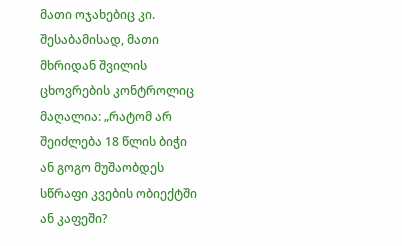მათი ოჯახებიც კი. შესაბამისად, მათი მხრიდან შვილის ცხოვრების კონტროლიც მაღალია: „რატომ არ შეიძლება 18 წლის ბიჭი ან გოგო მუშაობდეს სწრაფი კვების ობიექტში ან კაფეში?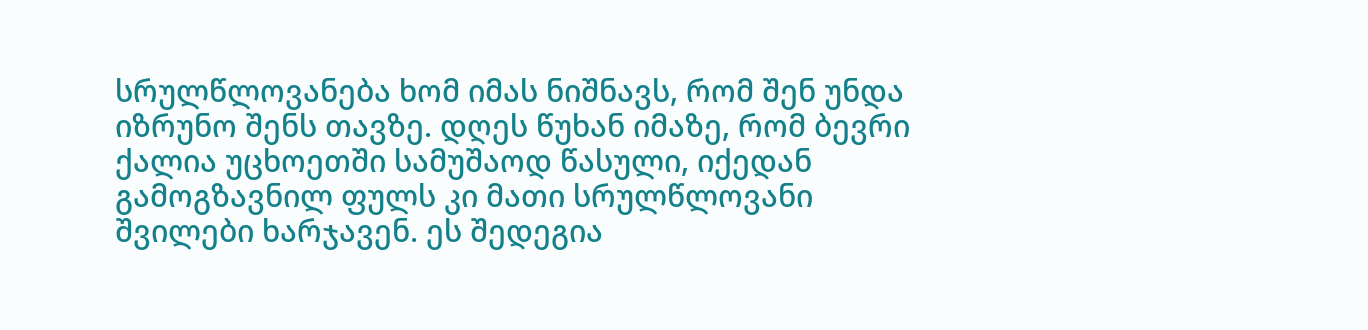სრულწლოვანება ხომ იმას ნიშნავს, რომ შენ უნდა იზრუნო შენს თავზე. დღეს წუხან იმაზე, რომ ბევრი ქალია უცხოეთში სამუშაოდ წასული, იქედან გამოგზავნილ ფულს კი მათი სრულწლოვანი შვილები ხარჯავენ. ეს შედეგია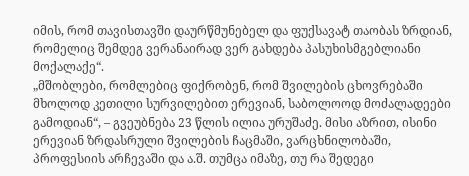იმის, რომ თავისთავში დაურწმუნებელ და ფუქსავატ თაობას ზრდიან, რომელიც შემდეგ ვერანაირად ვერ გახდება პასუხისმგებლიანი მოქალაქე“.
„მშობლები, რომლებიც ფიქრობენ, რომ შვილების ცხოვრებაში მხოლოდ კეთილი სურვილებით ერევიან, საბოლოოდ მოძალადეები გამოდიან“, – გვეუბნება 23 წლის ილია ურუშაძე. მისი აზრით, ისინი ერევიან ზრდასრული შვილების ჩაცმაში, ვარცხნილობაში, პროფესიის არჩევაში და ა.შ. თუმცა იმაზე, თუ რა შედეგი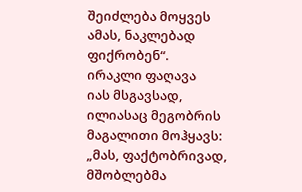შეიძლება მოყვეს ამას, ნაკლებად ფიქრობენ“.
ირაკლი ფაღავა
იას მსგავსად, ილიასაც მეგობრის მაგალითი მოჰყავს: „მას, ფაქტობრივად, მშობლებმა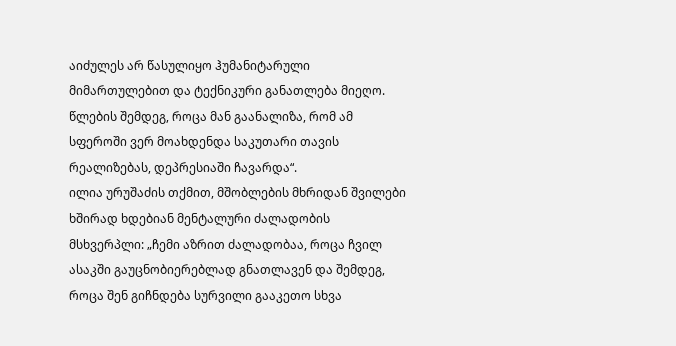აიძულეს არ წასულიყო ჰუმანიტარული მიმართულებით და ტექნიკური განათლება მიეღო. წლების შემდეგ, როცა მან გაანალიზა, რომ ამ სფეროში ვერ მოახდენდა საკუთარი თავის რეალიზებას, დეპრესიაში ჩავარდა“.
ილია ურუშაძის თქმით, მშობლების მხრიდან შვილები ხშირად ხდებიან მენტალური ძალადობის მსხვერპლი: „ჩემი აზრით ძალადობაა, როცა ჩვილ ასაკში გაუცნობიერებლად გნათლავენ და შემდეგ, როცა შენ გიჩნდება სურვილი გააკეთო სხვა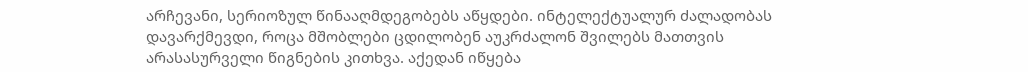არჩევანი, სერიოზულ წინააღმდეგობებს აწყდები. ინტელექტუალურ ძალადობას დავარქმევდი, როცა მშობლები ცდილობენ აუკრძალონ შვილებს მათთვის არასასურველი წიგნების კითხვა. აქედან იწყება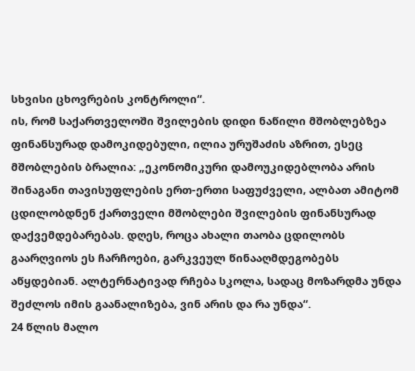სხვისი ცხოვრების კონტროლი“.
ის, რომ საქართველოში შვილების დიდი ნაწილი მშობლებზეა ფინანსურად დამოკიდებული, ილია ურუშაძის აზრით, ესეც მშობლების ბრალია: „ეკონომიკური დამოუკიდებლობა არის შინაგანი თავისუფლების ერთ-ერთი საფუძველი, ალბათ ამიტომ ცდილობდნენ ქართველი მშობლები შვილების ფინანსურად დაქვემდებარებას. დღეს, როცა ახალი თაობა ცდილობს გაარღვიოს ეს ჩარჩოები, გარკვეულ წინააღმდეგობებს აწყდებიან. ალტერნატივად რჩება სკოლა, სადაც მოზარდმა უნდა შეძლოს იმის გაანალიზება, ვინ არის და რა უნდა“.
24 წლის მალო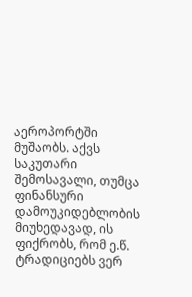აეროპორტში მუშაობს. აქვს საკუთარი შემოსავალი, თუმცა ფინანსური დამოუკიდებლობის მიუხედავად, ის ფიქრობს, რომ ე.წ. ტრადიციებს ვერ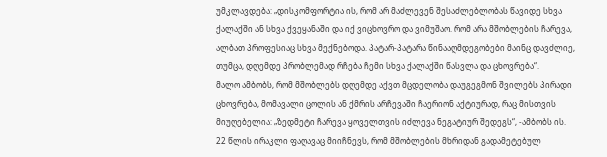უმკლავდება: „დისკომფორტია ის, რომ არ მაძლევენ შესაძლებლობას წავიდე სხვა ქალაქში ან სხვა ქვეყანაში და იქ ვიცხოვრო და ვიმუშაო. რომ არა მშობლების ჩარევა, ალბათ პროფესიაც სხვა მექნებოდა. პატარ-პატარა წინააღმდეგობები მაინც დავძლიე, თუმცა, დღემდე პრობლემად რჩება ჩემი სხვა ქალაქში წასვლა და ცხოვრება“.
მალო ამბობს, რომ მშობლებს დღემდე აქვთ მცდელობა დაუგეგმონ შვილებს პირადი ცხოვრება, მომავალი ცოლის ან ქმრის არჩევაში ჩაერიონ აქტიურად, რაც მისთვის მიუღებელია: „ზედმეტი ჩარევა ყოველთვის იძლევა ნეგატიურ შედეგს“, -ამბობს ის.
22 წლის ირაკლი ფაღავაც მიიჩნევს, რომ მშობლების მხრიდან გადამეტებულ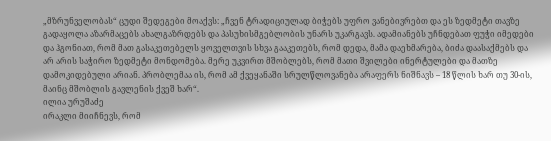„მზრუნველობას“ ცუდი შედეგები მოაქვს: „ჩვენ ტრადიციულად ბიჭებს უფრო ვანებივრებთ და ეს ზედმეტი თავზე გადაყოლა აზარმაცებს ახალგაზრდებს და პასუხისმგებლობის უნარს უკარგავს. ადამიანებს უჩნდებათ ფუჭი იმედები და ჰგონიათ, რომ მათ გასაკეთებელს ყოველთვის სხვა გააკეთებს, რომ დედა, მამა დაეხმარება, ბიძა დაასაქმებს და არ არის საჭირო ზედმეტი მონდომება. მერე უკვირთ მშობლებს, რომ მათი შვილები ინერტულები და მათზე დამოკიდებული არიან. პრობლემაა ის, რომ ამ ქვეყანაში სრულწლოვანება არაფერს ნიშნავს – 18 წლის ხარ თუ 30-ის, მაინც მშობლის გავლენის ქვეშ ხარ“.
ილია ურუშაძე
ირაკლი მიიჩნევს, რომ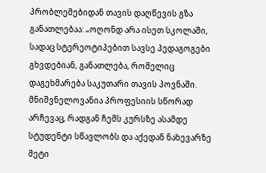პრობლემებიდან თავის დაღწევის გზა განათლებაა: „ოღონდ არა ისეთ სკოლაში, სადაც სტერეოტიპებით სავსე პედაგოგები გხვდებიან, განათლება, რომელიც დაგეხმარება საკუთარი თავის პოვნაში. მნიშვნელოვანია პროფესიის სწორად არჩევაც, რადგან ჩემს კურსზე ასამდე სტუდენტი სწავლობს და აქედან ნახევარზე მეტი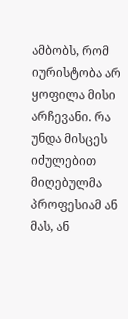ამბობს, რომ იურისტობა არ ყოფილა მისი არჩევანი. რა უნდა მისცეს იძულებით მიღებულმა პროფესიამ ან მას, ან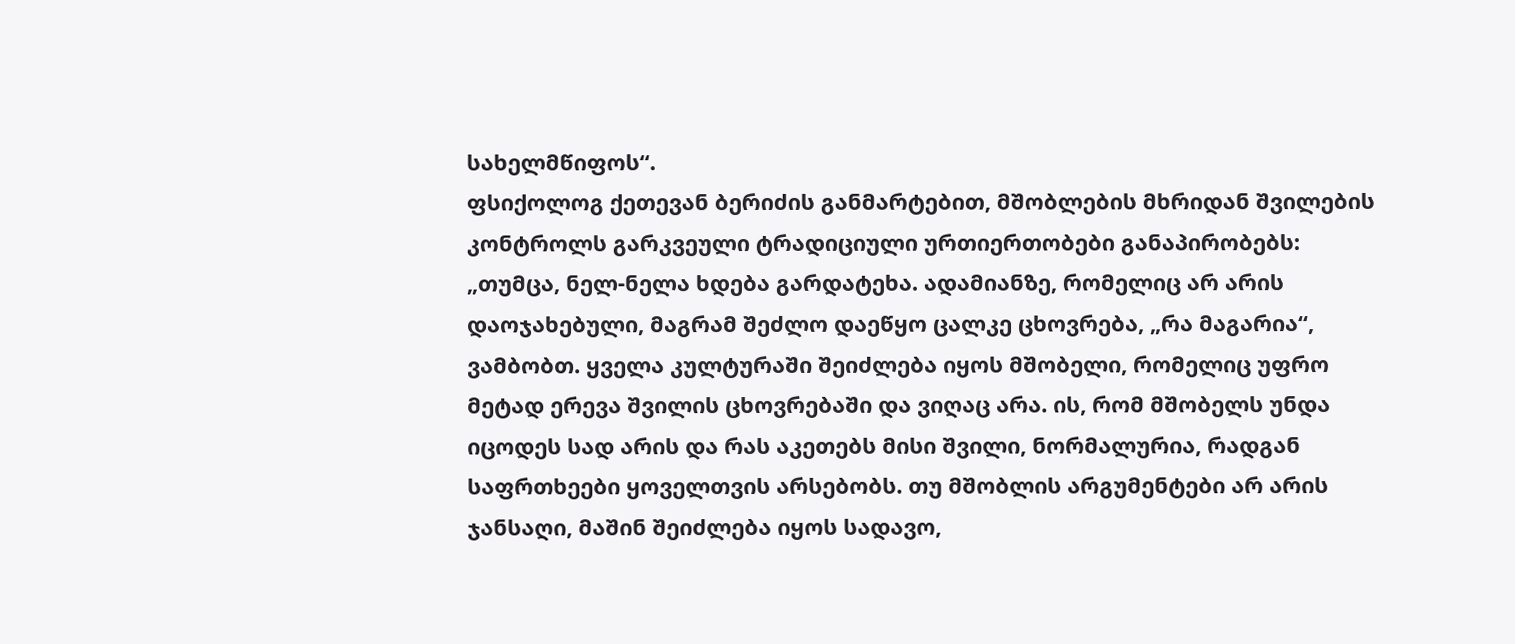სახელმწიფოს“.
ფსიქოლოგ ქეთევან ბერიძის განმარტებით, მშობლების მხრიდან შვილების კონტროლს გარკვეული ტრადიციული ურთიერთობები განაპირობებს: „თუმცა, ნელ-ნელა ხდება გარდატეხა. ადამიანზე, რომელიც არ არის დაოჯახებული, მაგრამ შეძლო დაეწყო ცალკე ცხოვრება, „რა მაგარია“, ვამბობთ. ყველა კულტურაში შეიძლება იყოს მშობელი, რომელიც უფრო მეტად ერევა შვილის ცხოვრებაში და ვიღაც არა. ის, რომ მშობელს უნდა იცოდეს სად არის და რას აკეთებს მისი შვილი, ნორმალურია, რადგან საფრთხეები ყოველთვის არსებობს. თუ მშობლის არგუმენტები არ არის ჯანსაღი, მაშინ შეიძლება იყოს სადავო,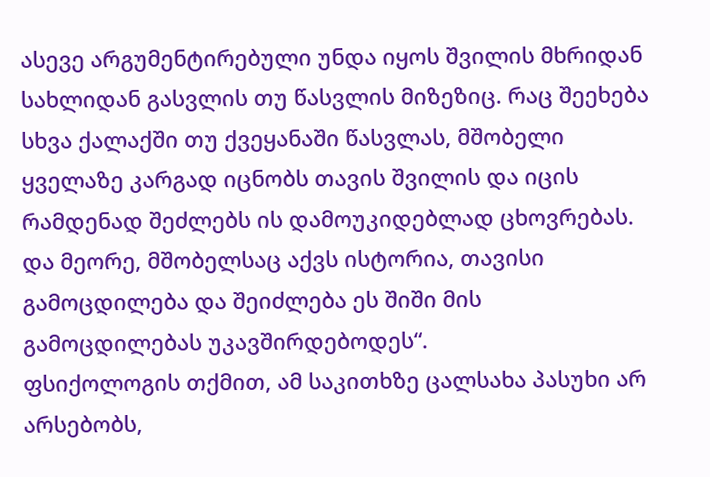ასევე არგუმენტირებული უნდა იყოს შვილის მხრიდან სახლიდან გასვლის თუ წასვლის მიზეზიც. რაც შეეხება სხვა ქალაქში თუ ქვეყანაში წასვლას, მშობელი ყველაზე კარგად იცნობს თავის შვილის და იცის რამდენად შეძლებს ის დამოუკიდებლად ცხოვრებას. და მეორე, მშობელსაც აქვს ისტორია, თავისი გამოცდილება და შეიძლება ეს შიში მის გამოცდილებას უკავშირდებოდეს“.
ფსიქოლოგის თქმით, ამ საკითხზე ცალსახა პასუხი არ არსებობს,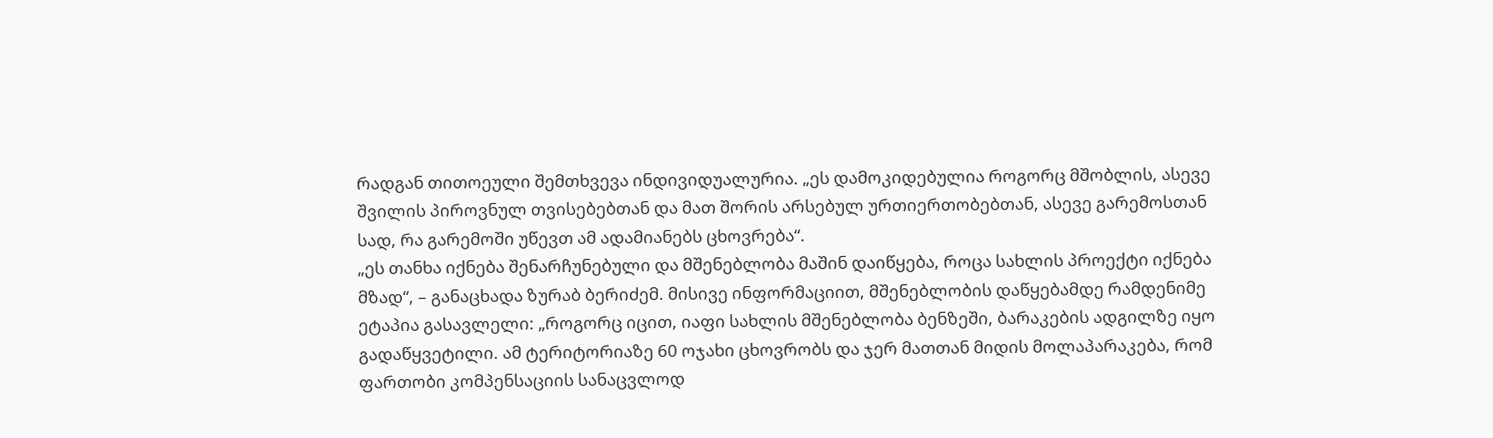რადგან თითოეული შემთხვევა ინდივიდუალურია. „ეს დამოკიდებულია როგორც მშობლის, ასევე შვილის პიროვნულ თვისებებთან და მათ შორის არსებულ ურთიერთობებთან, ასევე გარემოსთან სად, რა გარემოში უწევთ ამ ადამიანებს ცხოვრება“.
„ეს თანხა იქნება შენარჩუნებული და მშენებლობა მაშინ დაიწყება, როცა სახლის პროექტი იქნება მზად“, – განაცხადა ზურაბ ბერიძემ. მისივე ინფორმაციით, მშენებლობის დაწყებამდე რამდენიმე ეტაპია გასავლელი: „როგორც იცით, იაფი სახლის მშენებლობა ბენზეში, ბარაკების ადგილზე იყო გადაწყვეტილი. ამ ტერიტორიაზე 60 ოჯახი ცხოვრობს და ჯერ მათთან მიდის მოლაპარაკება, რომ ფართობი კომპენსაციის სანაცვლოდ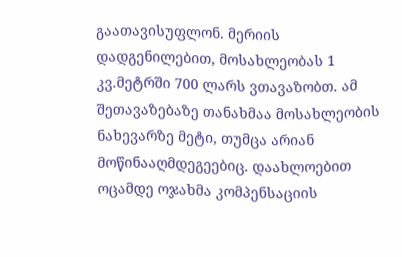გაათავისუფლონ. მერიის დადგენილებით, მოსახლეობას 1 კვ.მეტრში 700 ლარს ვთავაზობთ. ამ შეთავაზებაზე თანახმაა მოსახლეობის ნახევარზე მეტი, თუმცა არიან მოწინააღმდეგეებიც. დაახლოებით ოცამდე ოჯახმა კომპენსაციის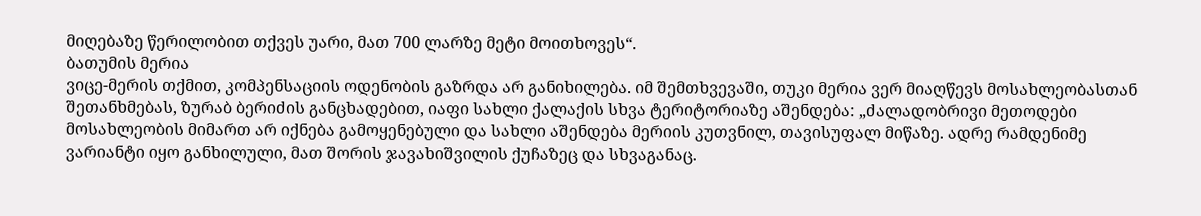მიღებაზე წერილობით თქვეს უარი, მათ 700 ლარზე მეტი მოითხოვეს“.
ბათუმის მერია
ვიცე-მერის თქმით, კომპენსაციის ოდენობის გაზრდა არ განიხილება. იმ შემთხვევაში, თუკი მერია ვერ მიაღწევს მოსახლეობასთან შეთანხმებას, ზურაბ ბერიძის განცხადებით, იაფი სახლი ქალაქის სხვა ტერიტორიაზე აშენდება: „ძალადობრივი მეთოდები მოსახლეობის მიმართ არ იქნება გამოყენებული და სახლი აშენდება მერიის კუთვნილ, თავისუფალ მიწაზე. ადრე რამდენიმე ვარიანტი იყო განხილული, მათ შორის ჯავახიშვილის ქუჩაზეც და სხვაგანაც.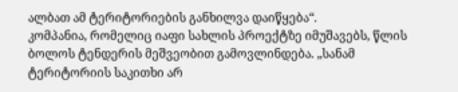ალბათ ამ ტერიტორიების განხილვა დაიწყება“.
კომპანია, რომელიც იაფი სახლის პროექტზე იმუშავებს, წლის ბოლოს ტენდერის მეშვეობით გამოვლინდება. „სანამ ტერიტორიის საკითხი არ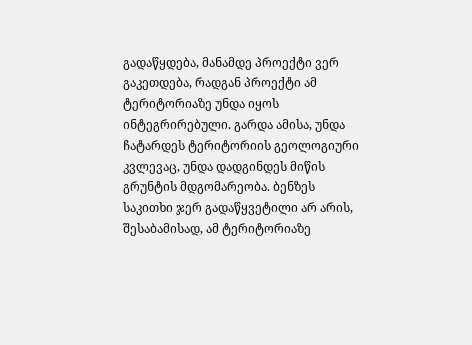გადაწყდება, მანამდე პროექტი ვერ გაკეთდება, რადგან პროექტი ამ ტერიტორიაზე უნდა იყოს ინტეგრირებული. გარდა ამისა, უნდა ჩატარდეს ტერიტორიის გეოლოგიური კვლევაც, უნდა დადგინდეს მიწის გრუნტის მდგომარეობა. ბენზეს საკითხი ჯერ გადაწყვეტილი არ არის, შესაბამისად, ამ ტერიტორიაზე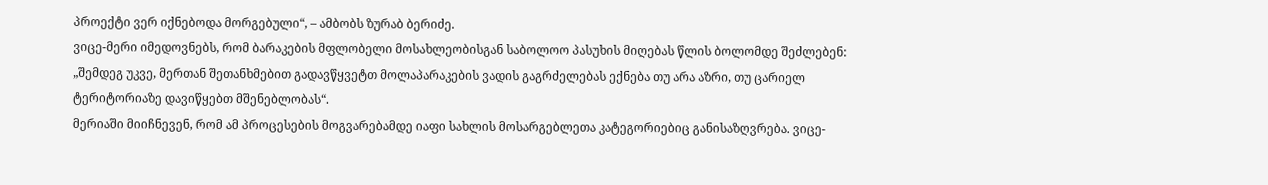პროექტი ვერ იქნებოდა მორგებული“, – ამბობს ზურაბ ბერიძე.
ვიცე-მერი იმედოვნებს, რომ ბარაკების მფლობელი მოსახლეობისგან საბოლოო პასუხის მიღებას წლის ბოლომდე შეძლებენ: „შემდეგ უკვე, მერთან შეთანხმებით გადავწყვეტთ მოლაპარაკების ვადის გაგრძელებას ექნება თუ არა აზრი, თუ ცარიელ ტერიტორიაზე დავიწყებთ მშენებლობას“.
მერიაში მიიჩნევენ, რომ ამ პროცესების მოგვარებამდე იაფი სახლის მოსარგებლეთა კატეგორიებიც განისაზღვრება. ვიცე-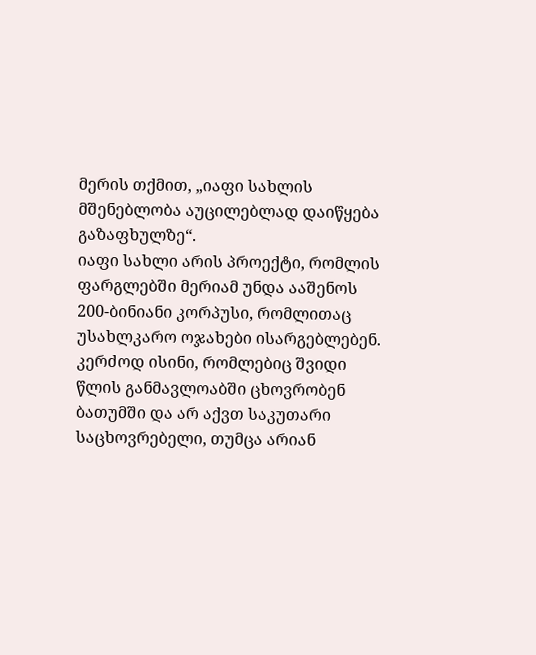მერის თქმით, „იაფი სახლის მშენებლობა აუცილებლად დაიწყება გაზაფხულზე“.
იაფი სახლი არის პროექტი, რომლის ფარგლებში მერიამ უნდა ააშენოს 200-ბინიანი კორპუსი, რომლითაც უსახლკარო ოჯახები ისარგებლებენ. კერძოდ ისინი, რომლებიც შვიდი წლის განმავლოაბში ცხოვრობენ ბათუმში და არ აქვთ საკუთარი საცხოვრებელი, თუმცა არიან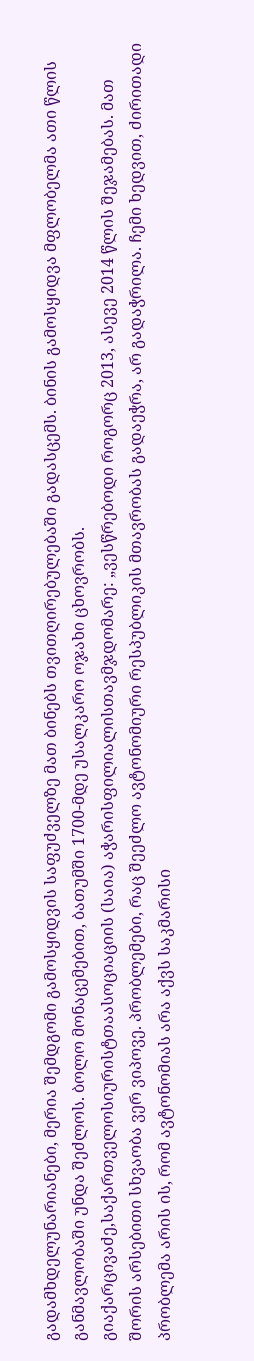გადამხდელუნარიანები, მერია შემდგომი გამოსყიდვის საფუძველზე მათ ბინებს თვითღირებულებაში გადასცემს. ბინის გამოსყიდვა მფლობელმა ათი წლის განმავლობაში უნდა შეძლოს. ბოლო მონაცემებით, ბათუმში 1700-მდე უსალკარო ოჯახი ცხოვრობს.
გიაქარცივაძე,საქართველოსიურისტთაასოციაციის (საია) აჭარისფილიალისთავმჯდომარე: „ვესწრებოდი როგორც 2013, ასევე 2014 წლის შეჯამებას. მათ შორის არსებითი სხვაობა ვერ ვიპოვე. პრობლემები, რაც შეეძლო ავტონომიური რესპუბლიკის მთავრობას გადაეჭრა, არ გადაჭრილა. ჩემი ხედვით, ძირითადი პრობლემა არის ის, რომ ავტონომიას არა აქვს საკმარისი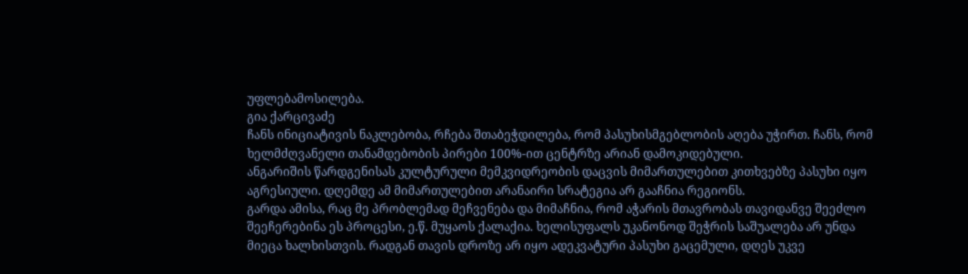უფლებამოსილება.
გია ქარცივაძე
ჩანს ინიციატივის ნაკლებობა, რჩება შთაბეჭდილება, რომ პასუხისმგებლობის აღება უჭირთ. ჩანს, რომ ხელმძღვანელი თანამდებობის პირები 100%-ით ცენტრზე არიან დამოკიდებული.
ანგარიშის წარდგენისას კულტურული მემკვიდრეობის დაცვის მიმართულებით კითხვებზე პასუხი იყო აგრესიული. დღემდე ამ მიმართულებით არანაირი სრატეგია არ გააჩნია რეგიონს.
გარდა ამისა, რაც მე პრობლემად მეჩვენება და მიმაჩნია, რომ აჭარის მთავრობას თავიდანვე შეეძლო შეეჩერებინა ეს პროცესი, ე.წ. მუყაოს ქალაქია. ხელისუფალს უკანონოდ შეჭრის საშუალება არ უნდა მიეცა ხალხისთვის. რადგან თავის დროზე არ იყო ადეკვატური პასუხი გაცემული, დღეს უკვე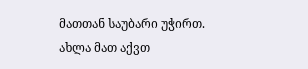მათთან საუბარი უჭირთ. ახლა მათ აქვთ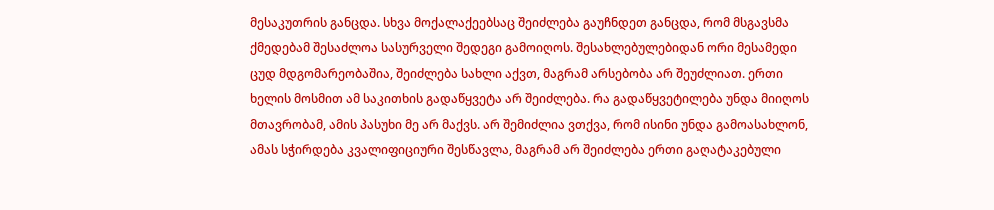მესაკუთრის განცდა. სხვა მოქალაქეებსაც შეიძლება გაუჩნდეთ განცდა, რომ მსგავსმა ქმედებამ შესაძლოა სასურველი შედეგი გამოიღოს. შესახლებულებიდან ორი მესამედი ცუდ მდგომარეობაშია, შეიძლება სახლი აქვთ, მაგრამ არსებობა არ შეუძლიათ. ერთი ხელის მოსმით ამ საკითხის გადაწყვეტა არ შეიძლება. რა გადაწყვეტილება უნდა მიიღოს მთავრობამ, ამის პასუხი მე არ მაქვს. არ შემიძლია ვთქვა, რომ ისინი უნდა გამოასახლონ, ამას სჭირდება კვალიფიციური შესწავლა, მაგრამ არ შეიძლება ერთი გაღატაკებული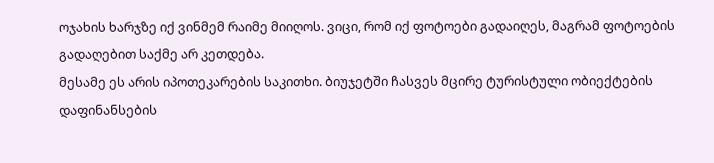ოჯახის ხარჯზე იქ ვინმემ რაიმე მიიღოს. ვიცი, რომ იქ ფოტოები გადაიღეს, მაგრამ ფოტოების გადაღებით საქმე არ კეთდება.
მესამე ეს არის იპოთეკარების საკითხი. ბიუჯეტში ჩასვეს მცირე ტურისტული ობიექტების დაფინანსების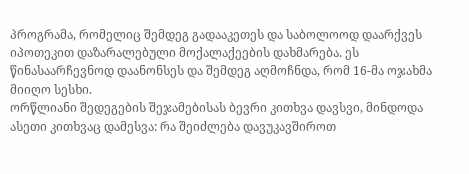პროგრამა, რომელიც შემდეგ გადააკეთეს და საბოლოოდ დაარქვეს იპოთეკით დაზარალებული მოქალაქეების დახმარება. ეს წინასაარჩევნოდ დაანონსეს და შემდეგ აღმოჩნდა, რომ 16-მა ოჯახმა მიიღო სესხი.
ორწლიანი შედეგების შეჯამებისას ბევრი კითხვა დავსვი, მინდოდა ასეთი კითხვაც დამესვა: რა შეიძლება დავუკავშიროთ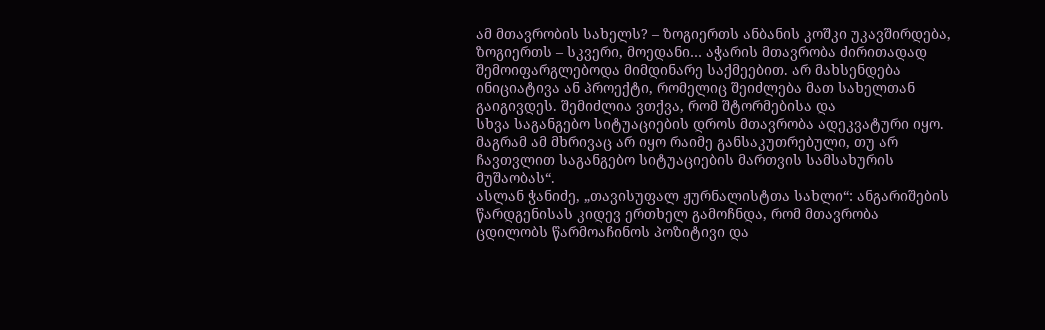ამ მთავრობის სახელს? – ზოგიერთს ანბანის კოშკი უკავშირდება, ზოგიერთს – სკვერი, მოედანი… აჭარის მთავრობა ძირითადად შემოიფარგლებოდა მიმდინარე საქმეებით. არ მახსენდება ინიციატივა ან პროექტი, რომელიც შეიძლება მათ სახელთან გაიგივდეს. შემიძლია ვთქვა, რომ შტორმებისა და
სხვა საგანგებო სიტუაციების დროს მთავრობა ადეკვატური იყო. მაგრამ ამ მხრივაც არ იყო რაიმე განსაკუთრებული, თუ არ ჩავთვლით საგანგებო სიტუაციების მართვის სამსახურის მუშაობას“.
ასლან ჭანიძე, „თავისუფალ ჟურნალისტთა სახლი“: ანგარიშების წარდგენისას კიდევ ერთხელ გამოჩნდა, რომ მთავრობა ცდილობს წარმოაჩინოს პოზიტივი და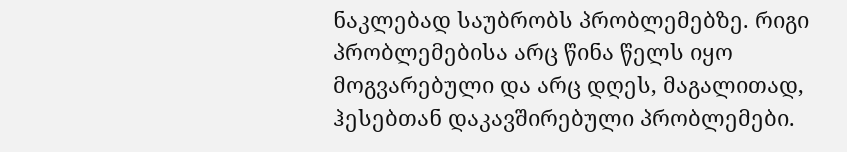ნაკლებად საუბრობს პრობლემებზე. რიგი პრობლემებისა არც წინა წელს იყო მოგვარებული და არც დღეს, მაგალითად, ჰესებთან დაკავშირებული პრობლემები.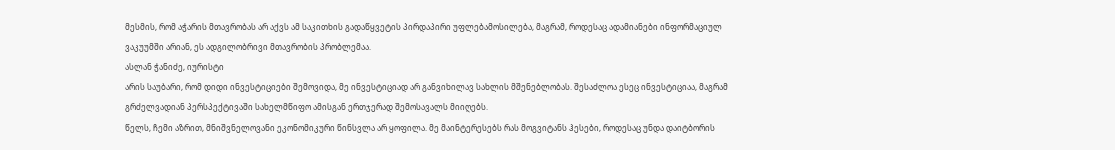მესმის, რომ აჭარის მთავრობას არ აქვს ამ საკითხის გადაწყვეტის პირდაპირი უფლებამოსილება, მაგრამ, როდესაც ადამიანები ინფორმაციულ ვაკუუმში არიან, ეს ადგილობრივი მთავრობის პრობლემაა.
ასლან ჭანიძე, იურისტი
არის საუბარი, რომ დიდი ინვესტიციები შემოვიდა, მე ინვესტიციად არ განვიხილავ სახლის მშენებლობას. შესაძლოა ესეც ინვესტიციაა, მაგრამ გრძელვადიან პერსპექტივაში სახელმწიფო ამისგან ერთჯერად შემოსავალს მიიღებს.
წელს, ჩემი აზრით, მნიშვნელოვანი ეკონომიკური წინსვლა არ ყოფილა. მე მაინტერესებს რას მოგვიტანს ჰესები, როდესაც უნდა დაიტბორის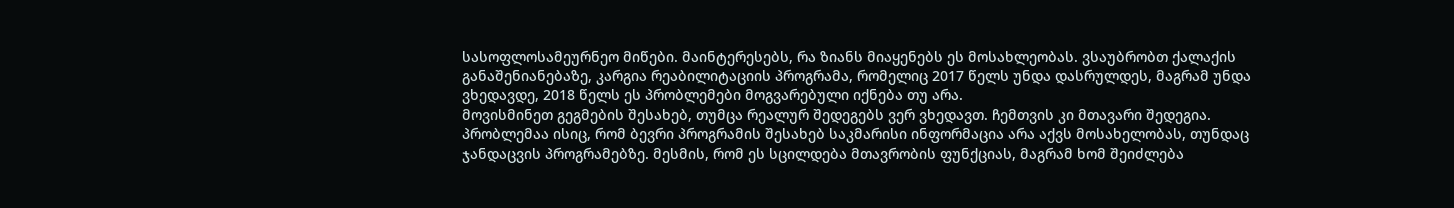სასოფლოსამეურნეო მიწები. მაინტერესებს, რა ზიანს მიაყენებს ეს მოსახლეობას. ვსაუბრობთ ქალაქის განაშენიანებაზე, კარგია რეაბილიტაციის პროგრამა, რომელიც 2017 წელს უნდა დასრულდეს, მაგრამ უნდა ვხედავდე, 2018 წელს ეს პრობლემები მოგვარებული იქნება თუ არა.
მოვისმინეთ გეგმების შესახებ, თუმცა რეალურ შედეგებს ვერ ვხედავთ. ჩემთვის კი მთავარი შედეგია. პრობლემაა ისიც, რომ ბევრი პროგრამის შესახებ საკმარისი ინფორმაცია არა აქვს მოსახელობას, თუნდაც ჯანდაცვის პროგრამებზე. მესმის, რომ ეს სცილდება მთავრობის ფუნქციას, მაგრამ ხომ შეიძლება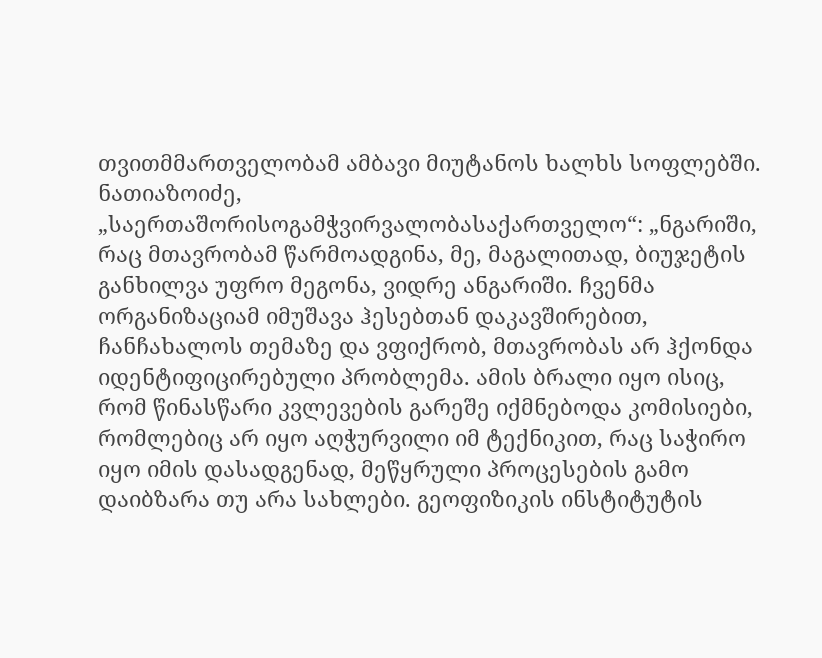თვითმმართველობამ ამბავი მიუტანოს ხალხს სოფლებში.
ნათიაზოიძე, „საერთაშორისოგამჭვირვალობასაქართველო“: „ნგარიში, რაც მთავრობამ წარმოადგინა, მე, მაგალითად, ბიუჯეტის განხილვა უფრო მეგონა, ვიდრე ანგარიში. ჩვენმა ორგანიზაციამ იმუშავა ჰესებთან დაკავშირებით, ჩანჩახალოს თემაზე და ვფიქრობ, მთავრობას არ ჰქონდა იდენტიფიცირებული პრობლემა. ამის ბრალი იყო ისიც, რომ წინასწარი კვლევების გარეშე იქმნებოდა კომისიები, რომლებიც არ იყო აღჭურვილი იმ ტექნიკით, რაც საჭირო იყო იმის დასადგენად, მეწყრული პროცესების გამო დაიბზარა თუ არა სახლები. გეოფიზიკის ინსტიტუტის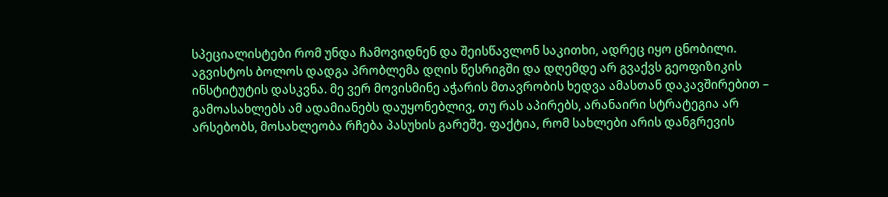სპეციალისტები რომ უნდა ჩამოვიდნენ და შეისწავლონ საკითხი, ადრეც იყო ცნობილი. აგვისტოს ბოლოს დადგა პრობლემა დღის წესრიგში და დღემდე არ გვაქვს გეოფიზიკის ინსტიტუტის დასკვნა. მე ვერ მოვისმინე აჭარის მთავრობის ხედვა ამასთან დაკავშირებით – გამოასახლებს ამ ადამიანებს დაუყონებლივ, თუ რას აპირებს, არანაირი სტრატეგია არ არსებობს, მოსახლეობა რჩება პასუხის გარეშე. ფაქტია, რომ სახლები არის დანგრევის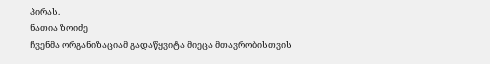პირას.
ნათია ზოიძე
ჩვენმა ორგანიზაციამ გადაწყვიტა მიეცა მთავრობისთვის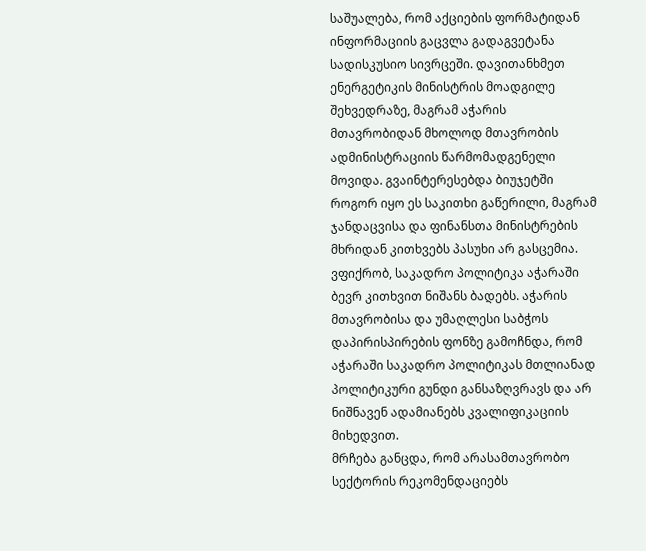საშუალება, რომ აქციების ფორმატიდან ინფორმაციის გაცვლა გადაგვეტანა სადისკუსიო სივრცეში. დავითანხმეთ ენერგეტიკის მინისტრის მოადგილე შეხვედრაზე, მაგრამ აჭარის მთავრობიდან მხოლოდ მთავრობის ადმინისტრაციის წარმომადგენელი მოვიდა. გვაინტერესებდა ბიუჯეტში როგორ იყო ეს საკითხი გაწერილი, მაგრამ ჯანდაცვისა და ფინანსთა მინისტრების მხრიდან კითხვებს პასუხი არ გასცემია.
ვფიქრობ, საკადრო პოლიტიკა აჭარაში ბევრ კითხვით ნიშანს ბადებს. აჭარის მთავრობისა და უმაღლესი საბჭოს დაპირისპირების ფონზე გამოჩნდა, რომ აჭარაში საკადრო პოლიტიკას მთლიანად პოლიტიკური გუნდი განსაზღვრავს და არ ნიშნავენ ადამიანებს კვალიფიკაციის მიხედვით.
მრჩება განცდა, რომ არასამთავრობო სექტორის რეკომენდაციებს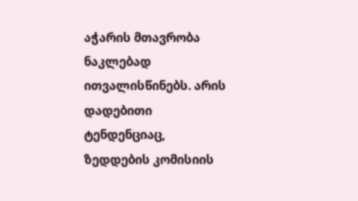აჭარის მთავრობა ნაკლებად ითვალისწინებს. არის დადებითი ტენდენციაც, ზედდების კომისიის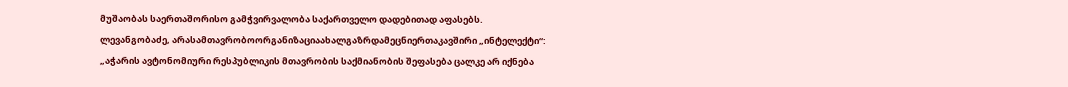მუშაობას საერთაშორისო გამჭვირვალობა საქართველო დადებითად აფასებს.
ლევანგობაძე, არასამთავრობოორგანიზაციაახალგაზრდამეცნიერთაკავშირი „ინტელექტი“: „აჭარის ავტონომიური რესპუბლიკის მთავრობის საქმიანობის შეფასება ცალკე არ იქნება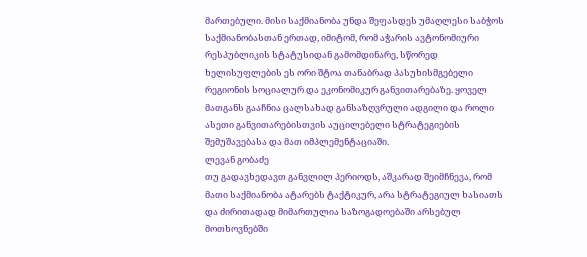მართებული. მისი საქმიანობა უნდა შეფასდეს უმაღლესი საბჭოს საქმიანობასთან ერთად, იმიტომ, რომ აჭარის ავტონომიური რესპუბლიკის სტატუსიდან გამომდინარე, სწორედ ხელისუფლების ეს ორი შტოა თანაბრად პასუხისმგებელი რეგიონის სოციალურ და ეკონომიკურ განვითარებაზე. ყოველ მათგანს გააჩნია ცალსახად განსაზღვრული ადგილი და როლი ასეთი განვითარებისთვის აუცილებელი სტრატეგიების შემუშავებასა და მათ იმპლემენტაციაში.
ლევან გობაძე
თუ გადავხედავთ განვლილ პერიოდს, აშკარად შეიმჩნევა, რომ მათი საქმიანობა ატარებს ტაქტიკურ, არა სტრატეგიულ ხასიათს და ძირითადად მიმართულია საზოგადოებაში არსებულ მოთხოვნებში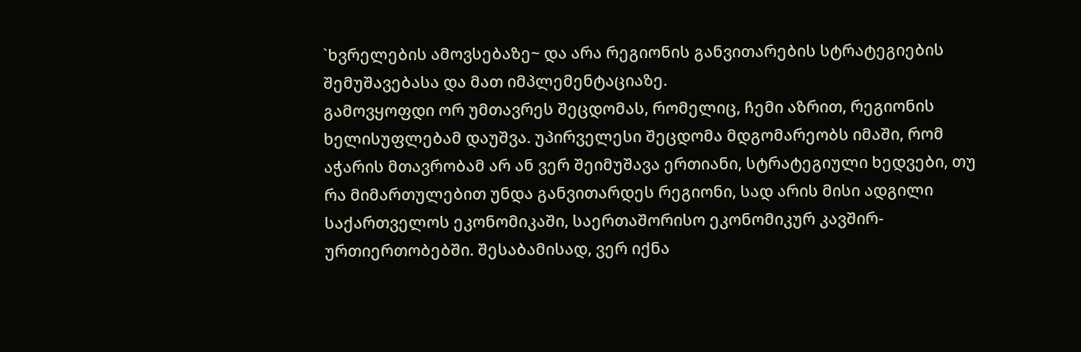`ხვრელების ამოვსებაზე~ და არა რეგიონის განვითარების სტრატეგიების შემუშავებასა და მათ იმპლემენტაციაზე.
გამოვყოფდი ორ უმთავრეს შეცდომას, რომელიც, ჩემი აზრით, რეგიონის ხელისუფლებამ დაუშვა. უპირველესი შეცდომა მდგომარეობს იმაში, რომ აჭარის მთავრობამ არ ან ვერ შეიმუშავა ერთიანი, სტრატეგიული ხედვები, თუ რა მიმართულებით უნდა განვითარდეს რეგიონი, სად არის მისი ადგილი საქართველოს ეკონომიკაში, საერთაშორისო ეკონომიკურ კავშირ-ურთიერთობებში. შესაბამისად, ვერ იქნა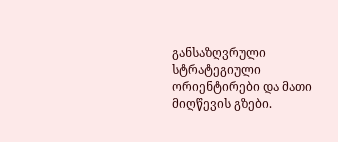განსაზღვრული სტრატეგიული ორიენტირები და მათი მიღწევის გზები.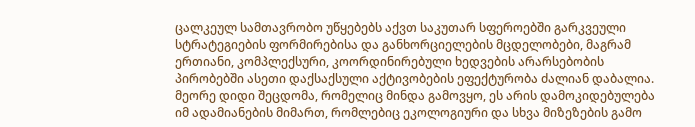ცალკეულ სამთავრობო უწყებებს აქვთ საკუთარ სფეროებში გარკვეული სტრატეგიების ფორმირებისა და განხორციელების მცდელობები, მაგრამ ერთიანი, კომპლექსური, კოორდინირებული ხედვების არარსებობის პირობებში ასეთი დაქსაქსული აქტივობების ეფექტურობა ძალიან დაბალია.
მეორე დიდი შეცდომა, რომელიც მინდა გამოვყო, ეს არის დამოკიდებულება იმ ადამიანების მიმართ, რომლებიც ეკოლოგიური და სხვა მიზეზების გამო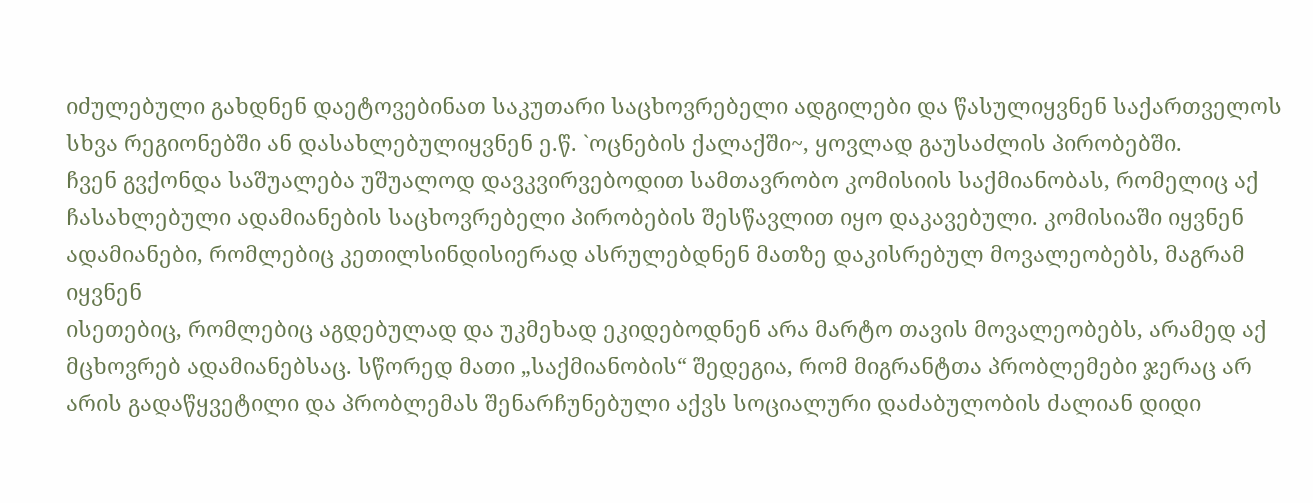იძულებული გახდნენ დაეტოვებინათ საკუთარი საცხოვრებელი ადგილები და წასულიყვნენ საქართველოს სხვა რეგიონებში ან დასახლებულიყვნენ ე.წ. `ოცნების ქალაქში~, ყოვლად გაუსაძლის პირობებში.
ჩვენ გვქონდა საშუალება უშუალოდ დავკვირვებოდით სამთავრობო კომისიის საქმიანობას, რომელიც აქ ჩასახლებული ადამიანების საცხოვრებელი პირობების შესწავლით იყო დაკავებული. კომისიაში იყვნენ ადამიანები, რომლებიც კეთილსინდისიერად ასრულებდნენ მათზე დაკისრებულ მოვალეობებს, მაგრამ იყვნენ
ისეთებიც, რომლებიც აგდებულად და უკმეხად ეკიდებოდნენ არა მარტო თავის მოვალეობებს, არამედ აქ მცხოვრებ ადამიანებსაც. სწორედ მათი „საქმიანობის“ შედეგია, რომ მიგრანტთა პრობლემები ჯერაც არ არის გადაწყვეტილი და პრობლემას შენარჩუნებული აქვს სოციალური დაძაბულობის ძალიან დიდი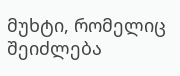მუხტი, რომელიც შეიძლება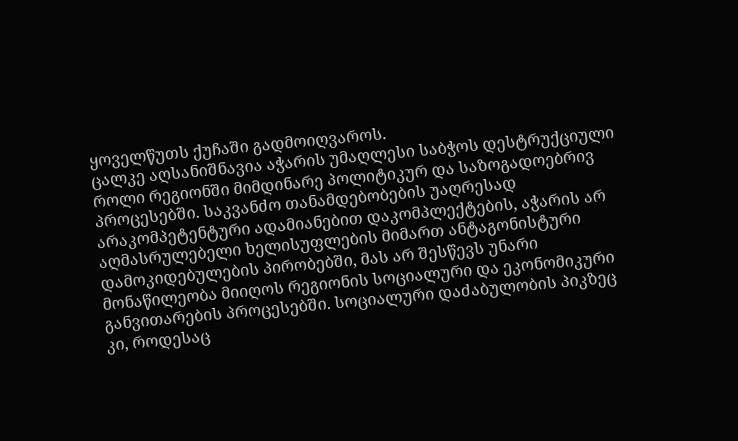ყოველწუთს ქუჩაში გადმოიღვაროს.
ცალკე აღსანიშნავია აჭარის უმაღლესი საბჭოს დესტრუქციული როლი რეგიონში მიმდინარე პოლიტიკურ და საზოგადოებრივ პროცესებში. საკვანძო თანამდებობების უაღრესად არაკომპეტენტური ადამიანებით დაკომპლექტების, აჭარის არ აღმასრულებელი ხელისუფლების მიმართ ანტაგონისტური დამოკიდებულების პირობებში, მას არ შესწევს უნარი მონაწილეობა მიიღოს რეგიონის სოციალური და ეკონომიკური განვითარების პროცესებში. სოციალური დაძაბულობის პიკზეც კი, როდესაც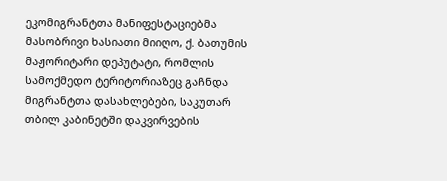ეკომიგრანტთა მანიფესტაციებმა მასობრივი ხასიათი მიიღო, ქ. ბათუმის მაჟორიტარი დეპუტატი, რომლის სამოქმედო ტერიტორიაზეც გაჩნდა მიგრანტთა დასახლებები, საკუთარ თბილ კაბინეტში დაკვირვების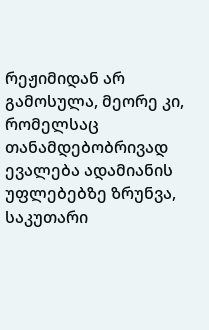რეჟიმიდან არ გამოსულა, მეორე კი, რომელსაც თანამდებობრივად ევალება ადამიანის უფლებებზე ზრუნვა, საკუთარი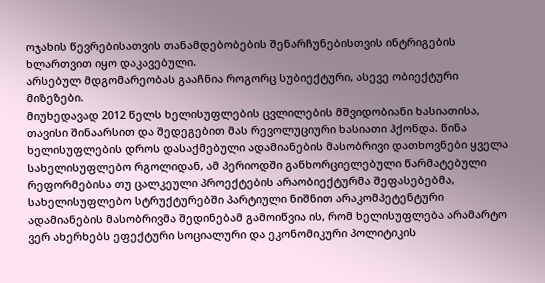ოჯახის წევრებისათვის თანამდებობების შენარჩუნებისთვის ინტრიგების ხლართვით იყო დაკავებული.
არსებულ მდგომარეობას გააჩნია როგორც სუბიექტური, ასევე ობიექტური მიზეზები.
მიუხედავად 2012 წელს ხელისუფლების ცვლილების მშვიდობიანი ხასიათისა, თავისი შინაარსით და შედეგებით მას რევოლუციური ხასიათი ჰქონდა. წინა ხელისუფლების დროს დასაქმებული ადამიანების მასობრივი დათხოვნები ყველა სახელისუფლებო რგოლიდან, ამ პერიოდში განხორციელებული წარმატებული რეფორმებისა თუ ცალკეული პროექტების არაობიექტურმა შეფასებებმა, სახელისუფლებო სტრუქტურებში პარტიული ნიშნით არაკომპეტენტური ადამიანების მასობრივმა შედინებამ გამოიწვია ის, რომ ხელისუფლება არამარტო ვერ ახერხებს ეფექტური სოციალური და ეკონომიკური პოლიტიკის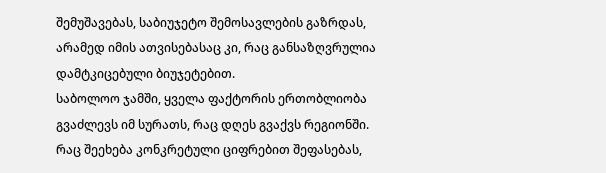შემუშავებას, საბიუჯეტო შემოსავლების გაზრდას, არამედ იმის ათვისებასაც კი, რაც განსაზღვრულია დამტკიცებული ბიუჯეტებით.
საბოლოო ჯამში, ყველა ფაქტორის ერთობლიობა გვაძლევს იმ სურათს, რაც დღეს გვაქვს რეგიონში. რაც შეეხება კონკრეტული ციფრებით შეფასებას,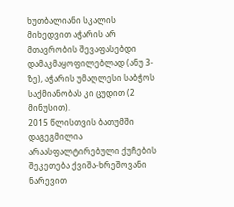ხუთბალიანი სკალის მიხედვით აჭარის არ მთავრობის შევაფასებდი დამაკმაყოფილებლად (ანუ 3-ზე), აჭარის უმაღლესი საბჭოს საქმიანობას კი ცუდით (2 მინუსით).
2015 წლისთვის ბათუმში დაგეგმილია არაასფალტირებული ქუჩების შეკეთება ქვიშა-ხრეშოვანი ნარევით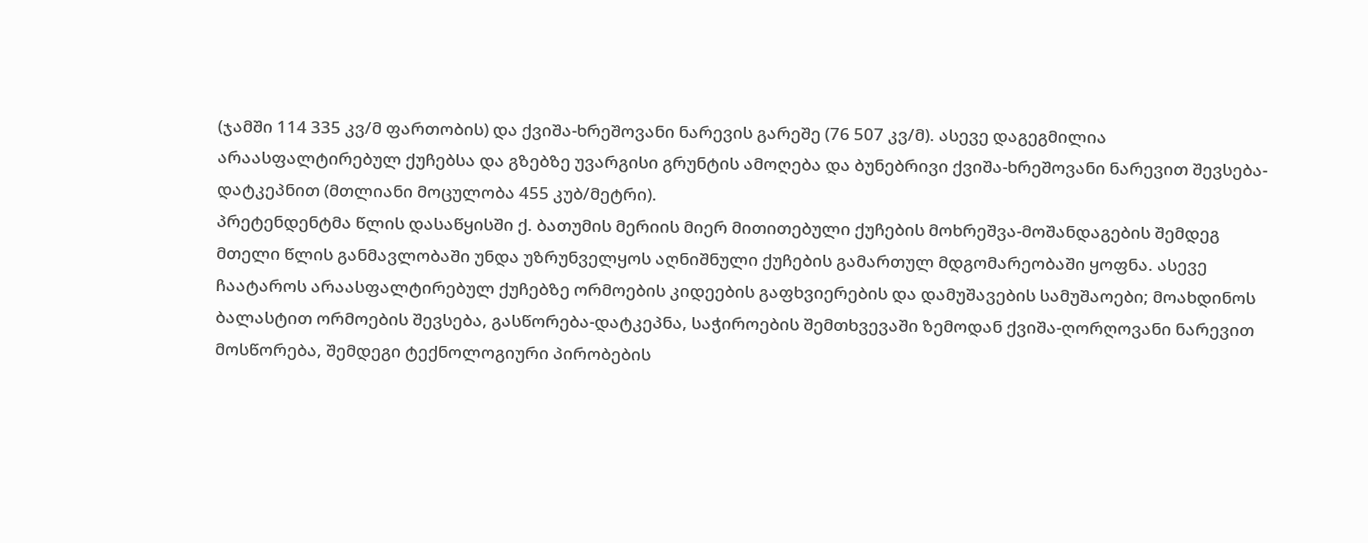(ჯამში 114 335 კვ/მ ფართობის) და ქვიშა-ხრეშოვანი ნარევის გარეშე (76 507 კვ/მ). ასევე დაგეგმილია არაასფალტირებულ ქუჩებსა და გზებზე უვარგისი გრუნტის ამოღება და ბუნებრივი ქვიშა-ხრეშოვანი ნარევით შევსება-დატკეპნით (მთლიანი მოცულობა 455 კუბ/მეტრი).
პრეტენდენტმა წლის დასაწყისში ქ. ბათუმის მერიის მიერ მითითებული ქუჩების მოხრეშვა-მოშანდაგების შემდეგ მთელი წლის განმავლობაში უნდა უზრუნველყოს აღნიშნული ქუჩების გამართულ მდგომარეობაში ყოფნა. ასევე ჩაატაროს არაასფალტირებულ ქუჩებზე ორმოების კიდეების გაფხვიერების და დამუშავების სამუშაოები; მოახდინოს ბალასტით ორმოების შევსება, გასწორება-დატკეპნა, საჭიროების შემთხვევაში ზემოდან ქვიშა-ღორღოვანი ნარევით მოსწორება, შემდეგი ტექნოლოგიური პირობების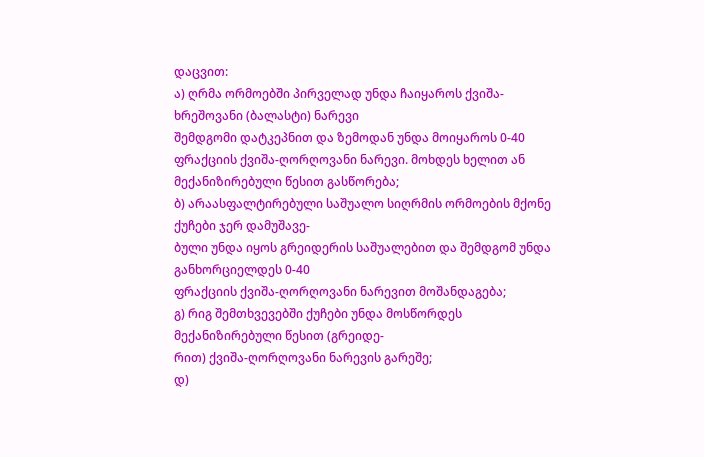დაცვით:
ა) ღრმა ორმოებში პირველად უნდა ჩაიყაროს ქვიშა-ხრეშოვანი (ბალასტი) ნარევი
შემდგომი დატკეპნით და ზემოდან უნდა მოიყაროს 0-40 ფრაქციის ქვიშა-ღორღოვანი ნარევი. მოხდეს ხელით ან მექანიზირებული წესით გასწორება;
ბ) არაასფალტირებული საშუალო სიღრმის ორმოების მქონე ქუჩები ჯერ დამუშავე-
ბული უნდა იყოს გრეიდერის საშუალებით და შემდგომ უნდა განხორციელდეს 0-40
ფრაქციის ქვიშა-ღორღოვანი ნარევით მოშანდაგება;
გ) რიგ შემთხვევებში ქუჩები უნდა მოსწორდეს მექანიზირებული წესით (გრეიდე-
რით) ქვიშა-ღორღოვანი ნარევის გარეშე;
დ)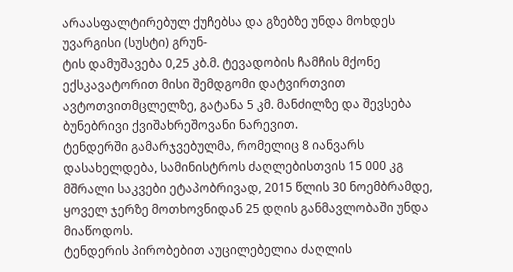არაასფალტირებულ ქუჩებსა და გზებზე უნდა მოხდეს უვარგისი (სუსტი) გრუნ-
ტის დამუშავება 0,25 კბ.მ. ტევადობის ჩამჩის მქონე ექსკავატორით მისი შემდგომი დატვირთვით ავტოთვითმცლელზე, გატანა 5 კმ. მანძილზე და შევსება ბუნებრივი ქვიშახრეშოვანი ნარევით.
ტენდერში გამარჯვებულმა, რომელიც 8 იანვარს დასახელდება, სამინისტროს ძაღლებისთვის 15 000 კგ მშრალი საკვები ეტაპობრივად, 2015 წლის 30 ნოემბრამდე, ყოველ ჯერზე მოთხოვნიდან 25 დღის განმავლობაში უნდა მიაწოდოს.
ტენდერის პირობებით აუცილებელია ძაღლის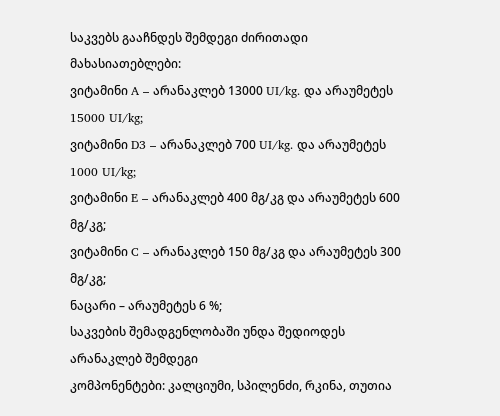საკვებს გააჩნდეს შემდეგი ძირითადი მახასიათებლები:
ვიტამინი A – არანაკლებ 13000 UI/kg. და არაუმეტეს 15000 UI/kg;
ვიტამინი D3 – არანაკლებ 700 UI/kg. და არაუმეტეს 1000 UI/kg;
ვიტამინი E – არანაკლებ 400 მგ/კგ და არაუმეტეს 600 მგ/კგ;
ვიტამინი C – არანაკლებ 150 მგ/კგ და არაუმეტეს 300 მგ/კგ;
ნაცარი – არაუმეტეს 6 %;
საკვების შემადგენლობაში უნდა შედიოდეს არანაკლებ შემდეგი
კომპონენტები: კალციუმი, სპილენძი, რკინა, თუთია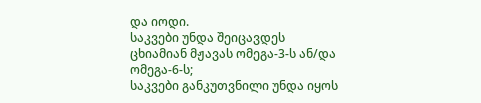და იოდი.
საკვები უნდა შეიცავდეს ცხიამიან მჟავას ომეგა-3-ს ან/და ომეგა-6-ს;
საკვები განკუთვნილი უნდა იყოს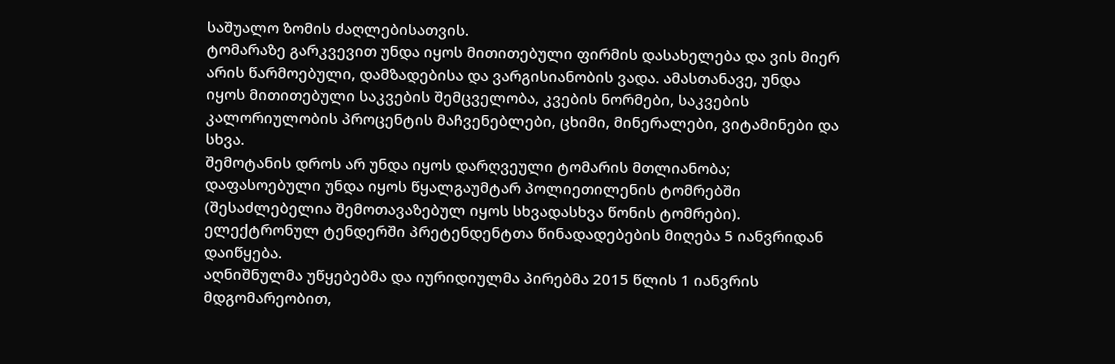საშუალო ზომის ძაღლებისათვის.
ტომარაზე გარკვევით უნდა იყოს მითითებული ფირმის დასახელება და ვის მიერ არის წარმოებული, დამზადებისა და ვარგისიანობის ვადა. ამასთანავე, უნდა იყოს მითითებული საკვების შემცველობა, კვების ნორმები, საკვების კალორიულობის პროცენტის მაჩვენებლები, ცხიმი, მინერალები, ვიტამინები და სხვა.
შემოტანის დროს არ უნდა იყოს დარღვეული ტომარის მთლიანობა;
დაფასოებული უნდა იყოს წყალგაუმტარ პოლიეთილენის ტომრებში (შესაძლებელია შემოთავაზებულ იყოს სხვადასხვა წონის ტომრები).
ელექტრონულ ტენდერში პრეტენდენტთა წინადადებების მიღება 5 იანვრიდან დაიწყება.
აღნიშნულმა უწყებებმა და იურიდიულმა პირებმა 2015 წლის 1 იანვრის მდგომარეობით,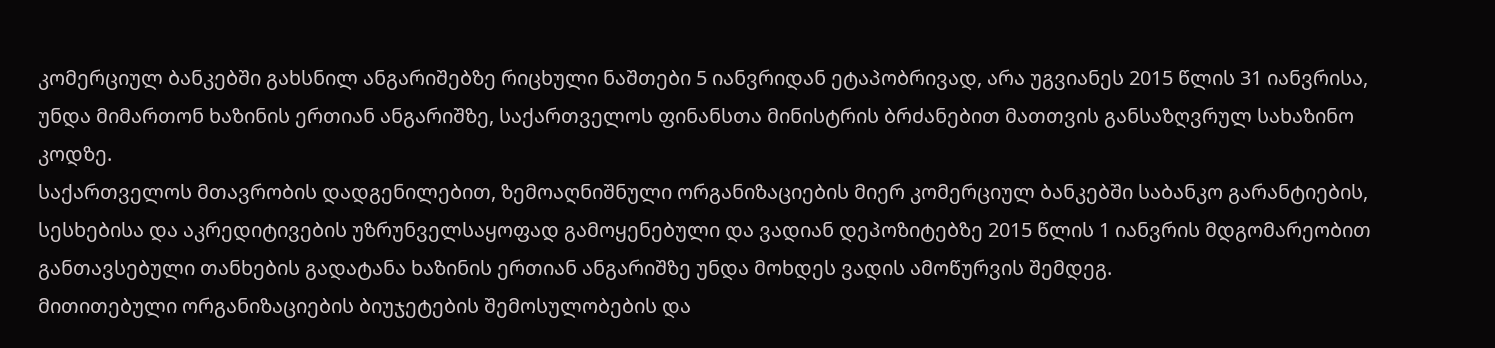კომერციულ ბანკებში გახსნილ ანგარიშებზე რიცხული ნაშთები 5 იანვრიდან ეტაპობრივად, არა უგვიანეს 2015 წლის 31 იანვრისა, უნდა მიმართონ ხაზინის ერთიან ანგარიშზე, საქართველოს ფინანსთა მინისტრის ბრძანებით მათთვის განსაზღვრულ სახაზინო კოდზე.
საქართველოს მთავრობის დადგენილებით, ზემოაღნიშნული ორგანიზაციების მიერ კომერციულ ბანკებში საბანკო გარანტიების, სესხებისა და აკრედიტივების უზრუნველსაყოფად გამოყენებული და ვადიან დეპოზიტებზე 2015 წლის 1 იანვრის მდგომარეობით განთავსებული თანხების გადატანა ხაზინის ერთიან ანგარიშზე უნდა მოხდეს ვადის ამოწურვის შემდეგ.
მითითებული ორგანიზაციების ბიუჯეტების შემოსულობების და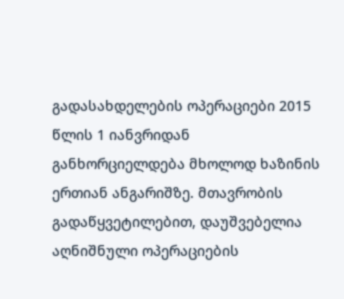გადასახდელების ოპერაციები 2015 წლის 1 იანვრიდან განხორციელდება მხოლოდ ხაზინის ერთიან ანგარიშზე. მთავრობის გადაწყვეტილებით, დაუშვებელია აღნიშნული ოპერაციების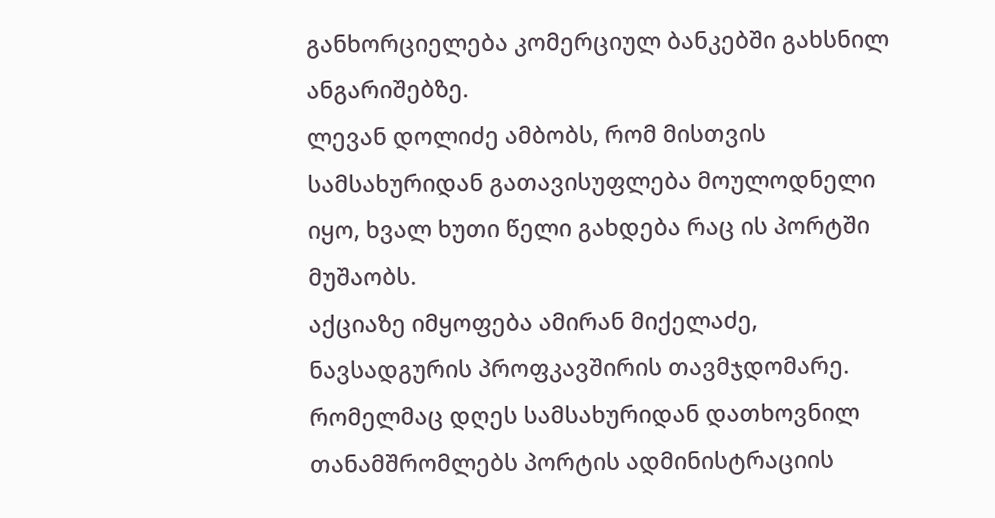განხორციელება კომერციულ ბანკებში გახსნილ ანგარიშებზე.
ლევან დოლიძე ამბობს, რომ მისთვის სამსახურიდან გათავისუფლება მოულოდნელი იყო, ხვალ ხუთი წელი გახდება რაც ის პორტში მუშაობს.
აქციაზე იმყოფება ამირან მიქელაძე, ნავსადგურის პროფკავშირის თავმჯდომარე. რომელმაც დღეს სამსახურიდან დათხოვნილ თანამშრომლებს პორტის ადმინისტრაციის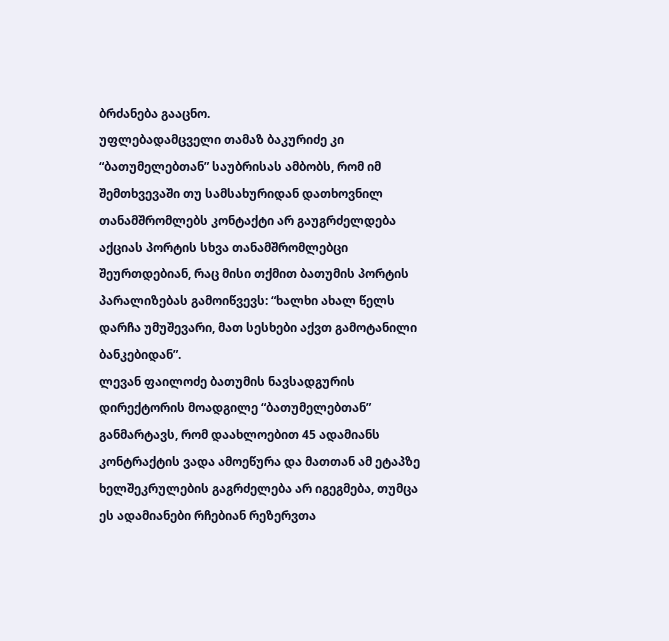ბრძანება გააცნო.
უფლებადამცველი თამაზ ბაკურიძე კი “ბათუმელებთან” საუბრისას ამბობს, რომ იმ შემთხვევაში თუ სამსახურიდან დათხოვნილ თანამშრომლებს კონტაქტი არ გაუგრძელდება აქციას პორტის სხვა თანამშრომლებცი შეურთდებიან, რაც მისი თქმით ბათუმის პორტის პარალიზებას გამოიწვევს: “ხალხი ახალ წელს დარჩა უმუშევარი, მათ სესხები აქვთ გამოტანილი ბანკებიდან”.
ლევან ფაილოძე ბათუმის ნავსადგურის დირექტორის მოადგილე “ბათუმელებთან” განმარტავს, რომ დაახლოებით 45 ადამიანს კონტრაქტის ვადა ამოეწურა და მათთან ამ ეტაპზე ხელშეკრულების გაგრძელება არ იგეგმება, თუმცა ეს ადამიანები რჩებიან რეზერვთა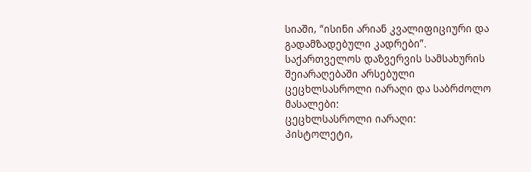სიაში, “ისინი არიან კვალიფიციური და გადამზადებული კადრები”.
საქართველოს დაზვერვის სამსახურის შეიარაღებაში არსებული ცეცხლსასროლი იარაღი და საბრძოლო მასალები:
ცეცხლსასროლი იარაღი:
პისტოლეტი,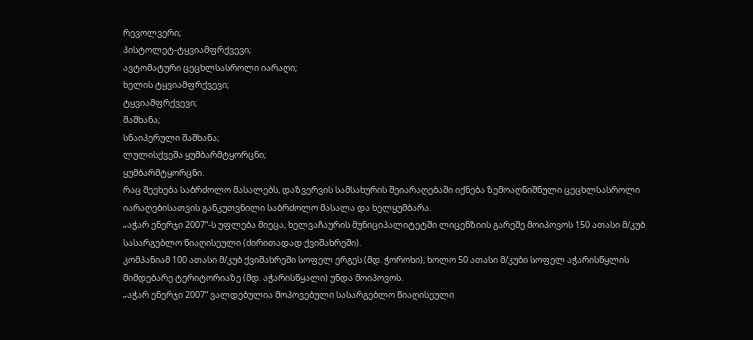რევოლვერი;
პისტოლეტ-ტყვიამფრქვევი;
ავტომატური ცეცხლსასროლი იარაღი;
ხელის ტყვიამფრქვევი;
ტყვიამფრქვევი;
შაშხანა;
სნაიპერული შაშხანა;
ლულისქვეშა ყუმბარმტყორცნი;
ყუმბარმტყორცნი.
რაც შეეხება საბრძოლო მასალებს, დაზვერვის სამსახურის შეიარაღებაში იქნება ზემოაღნიშნული ცეცხლსასროლი იარაღებისათვის განკუთვნილი საბრძოლო მასალა და ხელყუმბარა.
„აჭარ ენერჯი 2007“-ს უფლება მიეცა, ხელვაჩაურის მუნიციპალიტეტში ლიცენზიის გარეშე მოიპოვოს 150 ათასი მ/კუბ სასარგებლო წიაღისეული (ძირითადად ქვიშახრეში).
კომპანიამ 100 ათასი მ/კუბ ქვიშახრეში სოფელ ერგეს (მდ. ჭოროხი), ხოლო 50 ათასი მ/კუბი სოფელ აჭარისწყლის მიმდებარე ტერიტორიაზე (მდ. აჭარისწყალი) უნდა მოიპოვოს.
„აჭარ ენერჯი 2007“ ვალდებულია მოპოვებული სასარგებლო წიაღისეული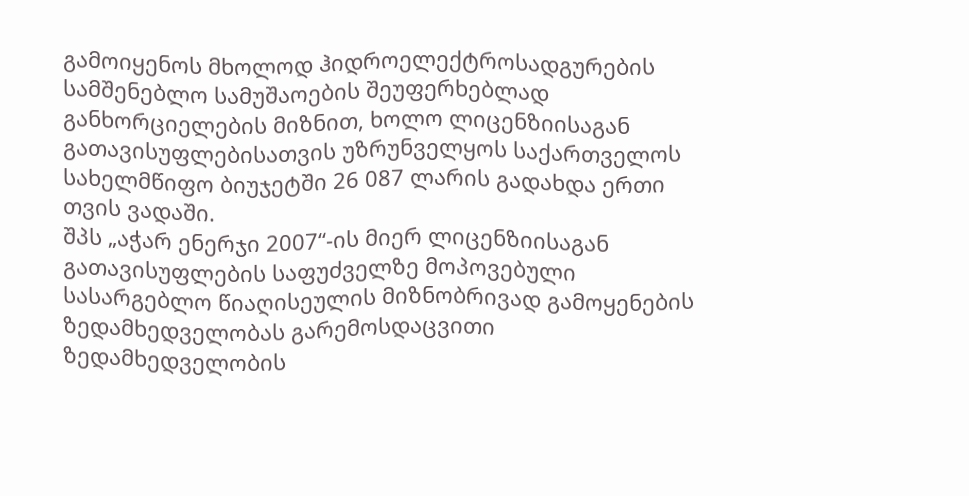გამოიყენოს მხოლოდ ჰიდროელექტროსადგურების სამშენებლო სამუშაოების შეუფერხებლად განხორციელების მიზნით, ხოლო ლიცენზიისაგან გათავისუფლებისათვის უზრუნველყოს საქართველოს სახელმწიფო ბიუჯეტში 26 087 ლარის გადახდა ერთი თვის ვადაში.
შპს „აჭარ ენერჯი 2007“-ის მიერ ლიცენზიისაგან გათავისუფლების საფუძველზე მოპოვებული სასარგებლო წიაღისეულის მიზნობრივად გამოყენების ზედამხედველობას გარემოსდაცვითი ზედამხედველობის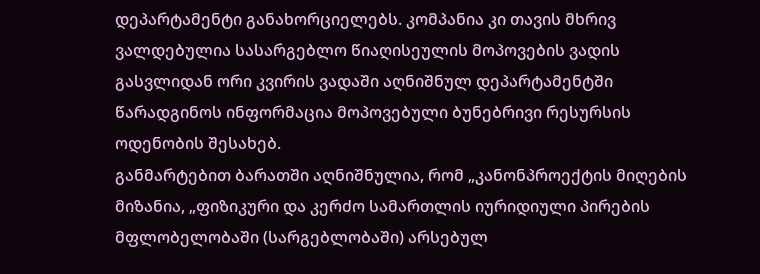დეპარტამენტი განახორციელებს. კომპანია კი თავის მხრივ ვალდებულია სასარგებლო წიაღისეულის მოპოვების ვადის გასვლიდან ორი კვირის ვადაში აღნიშნულ დეპარტამენტში წარადგინოს ინფორმაცია მოპოვებული ბუნებრივი რესურსის ოდენობის შესახებ.
განმარტებით ბარათში აღნიშნულია, რომ „კანონპროექტის მიღების მიზანია, „ფიზიკური და კერძო სამართლის იურიდიული პირების მფლობელობაში (სარგებლობაში) არსებულ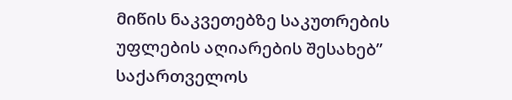მიწის ნაკვეთებზე საკუთრების უფლების აღიარების შესახებ” საქართველოს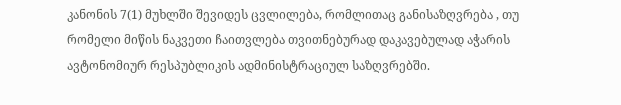კანონის 7(1) მუხლში შევიდეს ცვლილება, რომლითაც განისაზღვრება , თუ რომელი მიწის ნაკვეთი ჩაითვლება თვითნებურად დაკავებულად აჭარის ავტონომიურ რესპუბლიკის ადმინისტრაციულ საზღვრებში.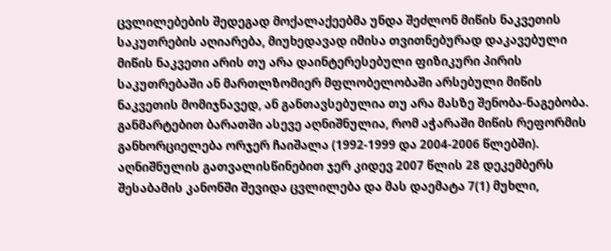ცვლილებების შედეგად მოქალაქეებმა უნდა შეძლონ მიწის ნაკვეთის საკუთრების აღიარება, მიუხედავად იმისა თვითნებურად დაკავებული მიწის ნაკვეთი არის თუ არა დაინტერესებული ფიზიკური პირის საკუთრებაში ან მართლზომიერ მფლობელობაში არსებული მიწის ნაკვეთის მომიჯნავედ, ან განთავსებულია თუ არა მასზე შენობა-ნაგებობა.
განმარტებით ბარათში ასევე აღნიშნულია, რომ აჭარაში მიწის რეფორმის განხორციელება ორჯერ ჩაიშალა (1992-1999 და 2004-2006 წლებში). აღნიშნულის გათვალისწინებით ჯერ კიდევ 2007 წლის 28 დეკემბერს შესაბამის კანონში შევიდა ცვლილება და მას დაემატა 7(1) მუხლი,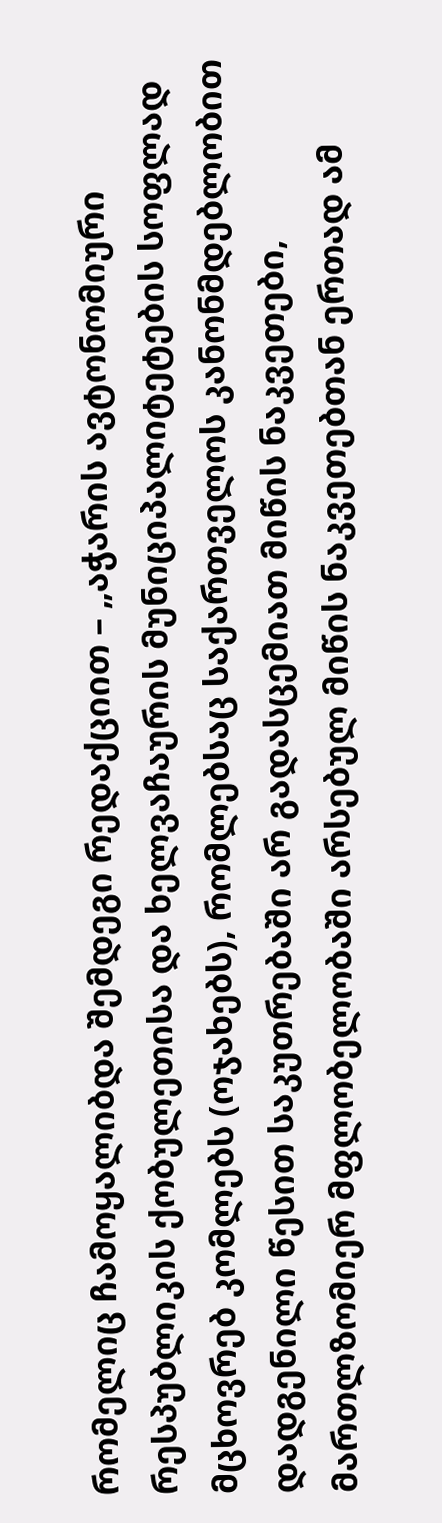რომელიც ჩამოყალიბდა შემდეგი რედაქციით – „აჭარის ავტონომიური რესპუბლიკის ქობულეთისა და ხელვაჩაურის მუნიციპალიტეტების სოფლად მცხოვრებ კომლებს (ოჯახებს), რომლებსაც საქართველოს კანონმდებლობით დადგენილი წესით საკუთრებაში არ გადასცემიათ მიწის ნაკვეთები, მართლზომიერ მფლობელობაში არსებულ მიწის ნაკვეთებთან ერთად ამ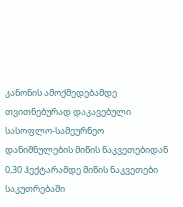კანონის ამოქმედებამდე თვითნებურად დაკავებული სასოფლო-სამეურნეო დანიშნულების მიწის ნაკვეთებიდან 0,30 ჰექტარამდე მიწის ნაკვეთები საკუთრებაში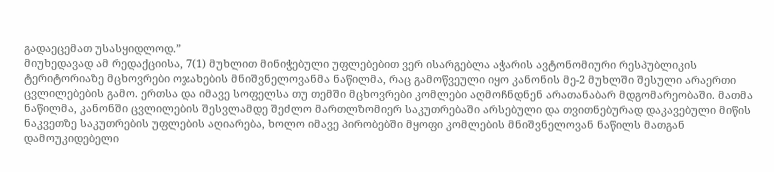გადაეცემათ უსასყიდლოდ.”
მიუხედავად ამ რედაქციისა, 7(1) მუხლით მინიჭებული უფლებებით ვერ ისარგებლა აჭარის ავტონომიური რესპუბლიკის ტერიტორიაზე მცხოვრები ოჯახების მნიშვნელოვანმა ნაწილმა, რაც გამოწვეული იყო კანონის მე-2 მუხლში შესული არაერთი ცვლილებების გამო. ერთსა და იმავე სოფელსა თუ თემში მცხოვრები კომლები აღმოჩნდნენ არათანაბარ მდგომარეობაში. მათმა ნაწილმა, კანონში ცვლილების შესვლამდე შეძლო მართლზომიერ საკუთრებაში არსებული და თვითნებურად დაკავებული მიწის ნაკვეთზე საკუთრების უფლების აღიარება, ხოლო იმავე პირობებში მყოფი კომლების მნიშვნელოვან ნაწილს მათგან დამოუკიდებელი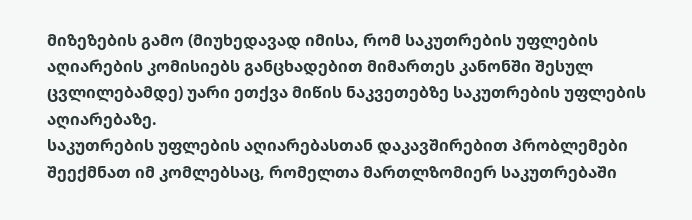მიზეზების გამო (მიუხედავად იმისა, რომ საკუთრების უფლების აღიარების კომისიებს განცხადებით მიმართეს კანონში შესულ ცვლილებამდე) უარი ეთქვა მიწის ნაკვეთებზე საკუთრების უფლების აღიარებაზე.
საკუთრების უფლების აღიარებასთან დაკავშირებით პრობლემები შეექმნათ იმ კომლებსაც, რომელთა მართლზომიერ საკუთრებაში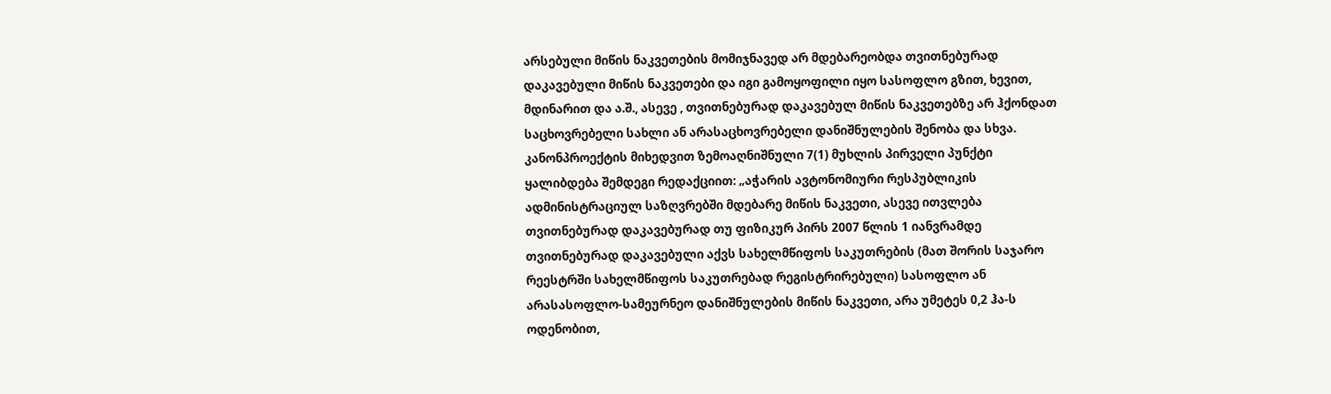არსებული მიწის ნაკვეთების მომიჯნავედ არ მდებარეობდა თვითნებურად დაკავებული მიწის ნაკვეთები და იგი გამოყოფილი იყო სასოფლო გზით, ხევით, მდინარით და ა.შ., ასევე , თვითნებურად დაკავებულ მიწის ნაკვეთებზე არ ჰქონდათ საცხოვრებელი სახლი ან არასაცხოვრებელი დანიშნულების შენობა და სხვა.
კანონპროექტის მიხედვით ზემოაღნიშნული 7(1) მუხლის პირველი პუნქტი ყალიბდება შემდეგი რედაქციით: „აჭარის ავტონომიური რესპუბლიკის ადმინისტრაციულ საზღვრებში მდებარე მიწის ნაკვეთი, ასევე ითვლება თვითნებურად დაკავებურად თუ ფიზიკურ პირს 2007 წლის 1 იანვრამდე თვითნებურად დაკავებული აქვს სახელმწიფოს საკუთრების (მათ შორის საჯარო რეესტრში სახელმწიფოს საკუთრებად რეგისტრირებული) სასოფლო ან არასასოფლო-სამეურნეო დანიშნულების მიწის ნაკვეთი, არა უმეტეს 0,2 ჰა-ს ოდენობით,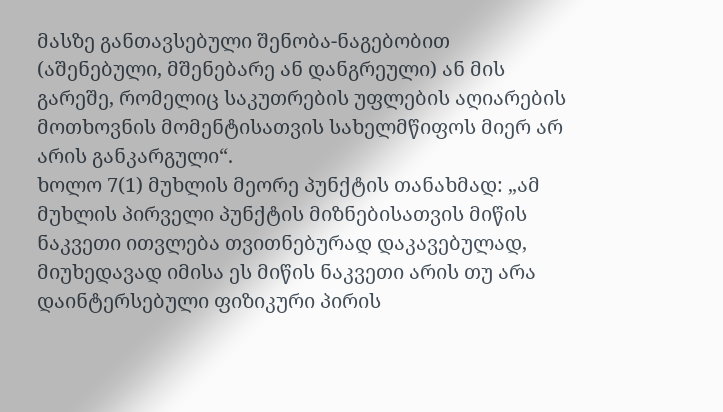მასზე განთავსებული შენობა-ნაგებობით (აშენებული, მშენებარე ან დანგრეული) ან მის გარეშე, რომელიც საკუთრების უფლების აღიარების მოთხოვნის მომენტისათვის სახელმწიფოს მიერ არ არის განკარგული“.
ხოლო 7(1) მუხლის მეორე პუნქტის თანახმად: „ამ მუხლის პირველი პუნქტის მიზნებისათვის მიწის ნაკვეთი ითვლება თვითნებურად დაკავებულად, მიუხედავად იმისა ეს მიწის ნაკვეთი არის თუ არა დაინტერსებული ფიზიკური პირის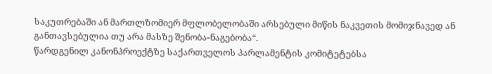საკუთრებაში ან მართლზომიერ მფლობელობაში არსებული მიწის ნაკვეთის მომიჯნავედ ან განთავსებულია თუ არა მასზე შენობა-ნაგებობა“.
წარდგენილ კანონპროექტზე საქართველოს პარლამენტის კომიტეტებსა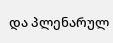და პლენარულ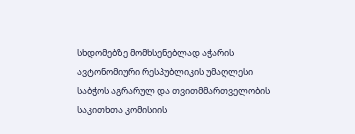სხდომებზე მომხსენებლად აჭარის ავტონომიური რესპუბლიკის უმაღლესი საბჭოს აგრარულ და თვითმმართველობის საკითხთა კომისიის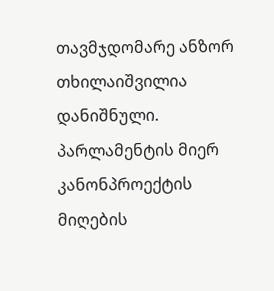თავმჯდომარე ანზორ თხილაიშვილია დანიშნული. პარლამენტის მიერ კანონპროექტის მიღების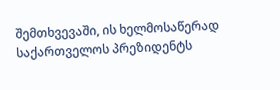შემთხვევაში, ის ხელმოსაწერად საქართველოს პრეზიდენტს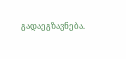გადაეგზავნება.